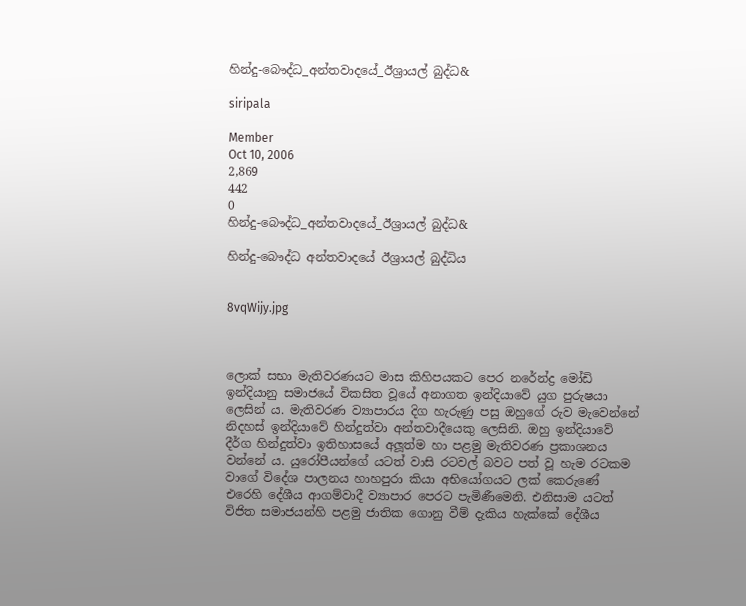හින්දු-බෞද්ධ_අන්තවාදයේ_ඊශ්‍රායල් බුද්ධ&

siripala

Member
Oct 10, 2006
2,869
442
0
හින්දු-බෞද්ධ_අන්තවාදයේ_ඊශ්‍රායල් බුද්ධ&

හින්දු-බෞද්ධ අන්තවාදයේ ඊශ්‍රායල් බුද්ධිය


8vqWijy.jpg



ලොක් සභා මැතිවරණයට මාස කිහිපයකට පෙර නරේන්ද්‍ර මෝඩි ඉන්දියානු සමාජයේ විකසිත වූයේ අනාගත ඉන්දියාවේ යුග පුරුෂයා ලෙසින් ය. මැතිවරණ ව්‍යාපාරය දිග හැරුණු පසු ඔහුගේ රුව මැවෙන්නේ නිදහස් ඉන්දියාවේ හින්දුත්වා අන්තවාදීයෙකු ලෙසිනි. ඔහු ඉන්දියාවේ දීර්ග හින්දුත්වා ඉතිහාසයේ අලූත්ම හා පළමු මැතිවරණ ප්‍රකාශනය වන්නේ ය. යුරෝපීයන්ගේ යටත් වාසි රටවල් බවට පත් වූ හැම රටකම වාගේ විදේශ පාලනය හාහපුරා කියා අභියෝගයට ලක් කෙරුණේ එරෙහි දේශීය ආගම්වාදී ව්‍යාපාර පෙරට පැමිණීමෙනි. එනිසාම යටත් විජිත සමාජයන්හි පළමු ජාතික ගොනු වීම් දැකිය හැක්කේ දේශීය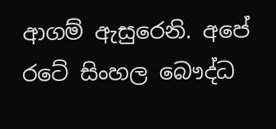ආගම් ඇසුරෙනි. අපේ රටේ සිංහල බෞද්ධ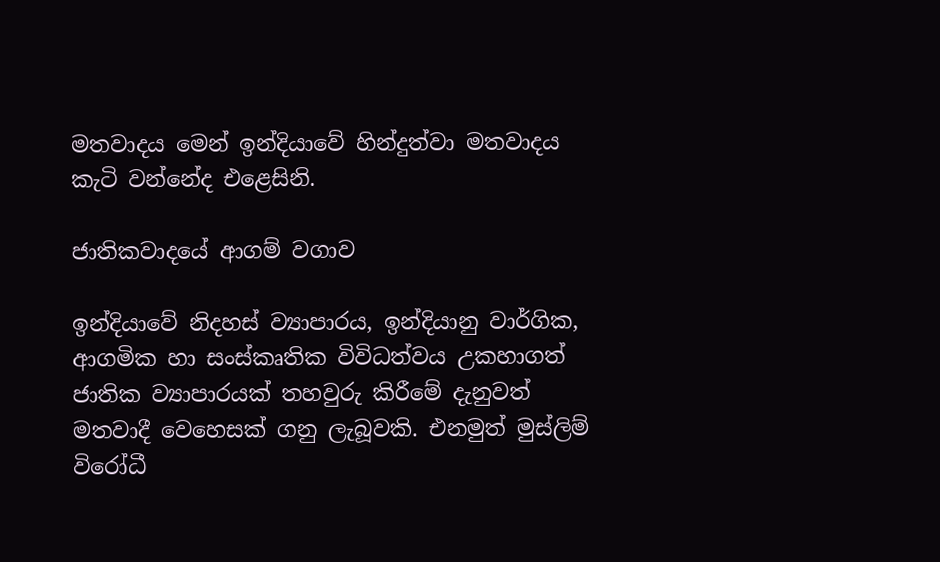මතවාදය මෙන් ඉන්දියාවේ හින්දුත්වා මතවාදය කැටි වන්නේද එළෙසිනි.

ජාතිකවාදයේ ආගම් වගාව

ඉන්දියාවේ නිදහස් ව්‍යාපාරය, ඉන්දියානු වාර්ගික, ආගමික හා සංස්කෘතික විවිධත්වය උකහාගත් ජාතික ව්‍යාපාරයක් තහවුරු කිරීමේ දැනුවත් මතවාදී වෙහෙසක් ගනු ලැබූවකි. එනමුත් මුස්ලිම් විරෝධී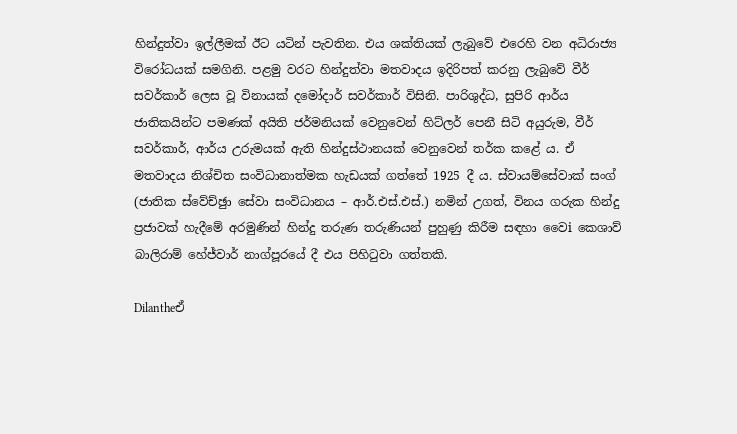හින්දුත්වා ඉල්ලීමක් ඊට යටින් පැවතින. එය ශක්තියක් ලැබුවේ එරෙහි වන අධිරාජ්‍ය විරෝධයක් සමගිනි. පළමු වරට හින්දුත්වා මතවාදය ඉදිරිපත් කරනු ලැබුවේ වීර් සවර්කාර් ලෙස වූ විනායක් දමෝදාර් සවර්කාර් විසිනි. පාරිශුද්ධ, සුපිරි ආර්ය ජාතිකයින්ට පමණක් අයිති ජර්මනියක් වෙනුවෙන් හිට්ලර් පෙනී සිටි අයුරුම, වීර් සවර්කාර්, ආර්ය උරුමයක් ඇති හින්දුස්ථානයක් වෙනුවෙන් තර්ක කළේ ය. ඒ මතවාදය නිශ්චිත සංවිධානාත්මක හැඩයක් ගත්තේ 1925 දී ය. ස්වායම්සේවාක් සංග් (ජාතික ස්වේච්ඡුා සේවා සංවිධානය – ආර්.එස්.එස්.) නමින් උගත්, විනය ගරුක හින්දු ප්‍රජාවක් හැදීමේ අරමුණින් හින්දු තරුණ තරුණියන් පුහුණු කිරීම සඳහා වෛi කෙශාව් බාලිරාම් හේජ්වාර් නාග්පූරයේ දී එය පිහිටුවා ගත්තකි.

Dilantheඒ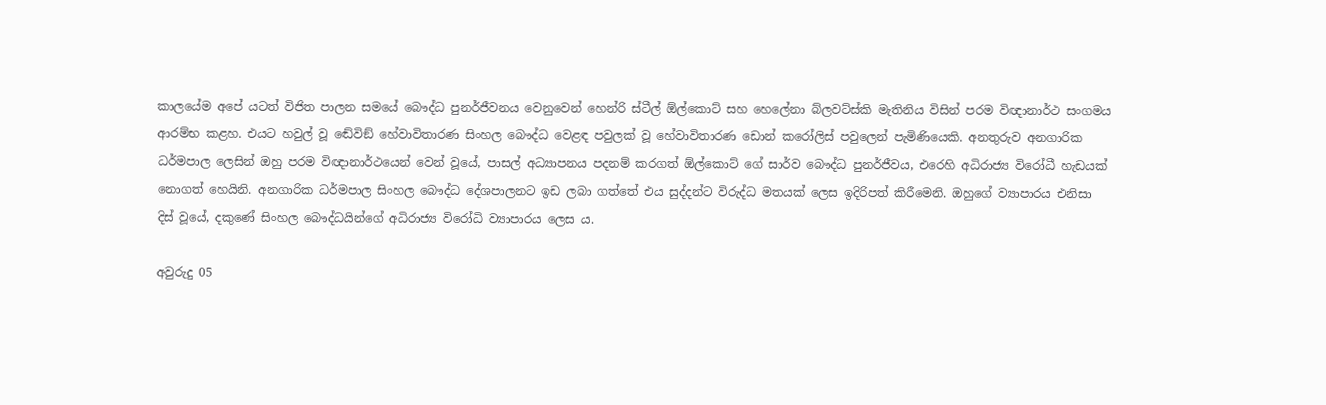කාලයේම අපේ යටත් විජිත පාලන සමයේ බෞද්ධ පුනර්ජීවනය වෙනුවෙන් හෙන්රි ස්ටීල් ඕල්කොට් සහ හෙලේනා බ්ලවට්ස්කි මැතිනිය විසින් පරම විඥානාර්ථ සංගමය ආරම්භ කළහ. එයට හවුල් වූ ඬේවිඞ් හේවාවිතාරණ සිංහල බෞද්ධ වෙළඳ පවුලක් වූ හේවාවිතාරණ ඩොන් කරෝලිස් පවුලෙන් පැමිණියෙකි. අනතුරුව අනගාරික ධර්මපාල ලෙසින් ඔහු පරම විඥානාර්ථයෙන් වෙන් වූයේ, පාසල් අධ්‍යාපනය පදනම් කරගත් ඕල්කොට් ගේ සාර්ව බෞද්ධ පුනර්ජීවය, එරෙහි අධිරාජ්‍ය විරෝධී හැඩයක් නොගත් හෙයිනි. අනගාරික ධර්මපාල සිංහල බෞද්ධ දේශපාලනට ඉඩ ලබා ගත්තේ එය සුද්දන්ට විරුද්ධ මතයක් ලෙස ඉදිරිපත් කිරීමෙනි. ඔහුගේ ව්‍යාපාරය එනිසා දිස් වූයේ, දකුණේ සිංහල බෞද්ධයින්ගේ අධිරාජ්‍ය විරෝධි ව්‍යාපාරය ලෙස ය.

අවුරුදු 05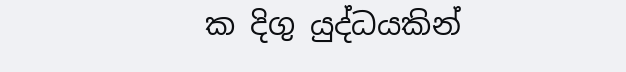ක දිගු යුද්ධයකින්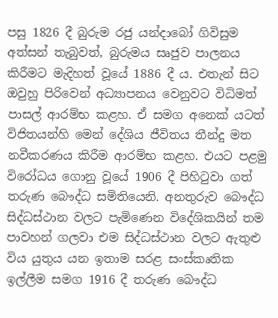පසු 1826 දී බුරුම රජු යන්දාබෝ ගිවිසුම අත්සන් තැබුවත්, බුරුමය සෘජුව පාලනය කිරීමට මැදිහත් වූයේ 1886 දී ය. එතැන් සිට ඔවුහු පිරිවෙන් අධ්‍යාපනය වෙනුවට විධිමත් පාසල් ආරම්භ කළහ. ඒ සමග අනෙක් යටත් විජිතයන්හි මෙන් දේශිය ජීවිතය තීන්දු මත නවීකරණය කිරීම ආරම්භ කළහ. එයට පළමු විරෝධය ගොනු වූයේ 1906 දී පිහිටුවා ගත් තරුණ බෞද්ධ සමිතියෙනි. අනතුරුව බෞද්ධ සිද්ධස්ථාන වලට පැමිණෙන විදේශිකයින් තම පාවහන් ගලවා එම සිද්ධස්ථාන වලට ඇතුළු විය යුතුය යන ඉතාම සරළ සංස්කෘතික ඉල්ලීම සමග 1916 දී තරුණ බෞද්ධ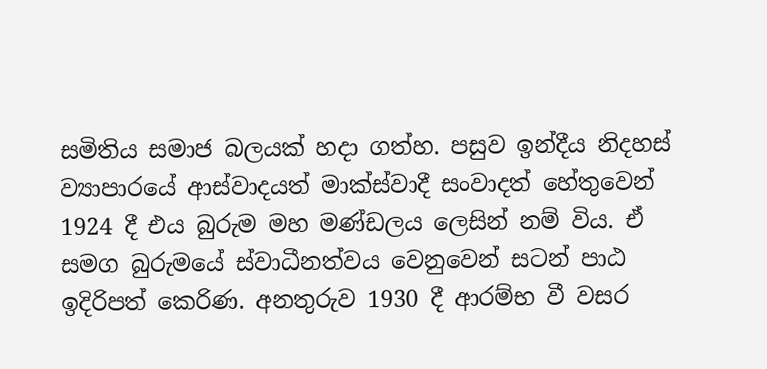සමිතිය සමාජ බලයක් හදා ගත්හ. පසුව ඉන්දීය නිදහස් ව්‍යාපාරයේ ආස්වාදයත් මාක්ස්වාදී සංවාදත් හේතුවෙන් 1924 දී එය බුරුම මහ මණ්ඩලය ලෙසින් නම් විය. ඒ සමග බුරුමයේ ස්වාධීනත්වය වෙනුවෙන් සටන් පාඨ ඉදිරිපත් කෙරිණ. අනතුරුව 1930 දී ආරම්භ වී වසර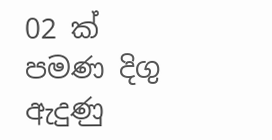02 ක් පමණ දිගු ඇදුණු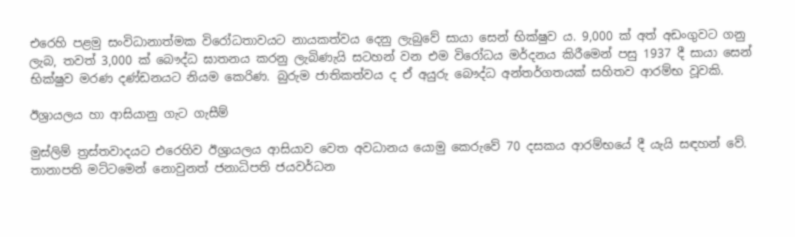එරෙහි පළමු සංවිධානාත්මක විරෝධතාවයට නායකත්වය දෙනු ලැබුවේ සායා සෙන් භික්ෂුව ය. 9,000 ක් අත් අඩංගුවට ගනු ලැබ, තවත් 3,000 ක් බෞද්ධ ඝාතනය කරනු ලැබිණැයි සටහන් වන එම විරෝධය මර්දනය කිරීමෙන් පසු 1937 දී සායා සෙන් භික්ෂුව මරණ දණ්ඩනයට නියම කෙරිණ. බුරුම ජාතිකත්වය ද ඒ අයුරු බෞද්ධ අන්තර්ගතයක් සහිතව ආරම්භ වූවකි.

ඊශ්‍රායලය හා ආසියානු ගැට ගැසීම්

මුස්ලිම් ත්‍රස්තවාදයට එරෙහිව ඊශ්‍රායලය ආසියාව වෙත අවධානය යොමු කෙරුවේ 70 දසකය ආරම්භයේ දී යැයි සඳහන් වේ. තානාපති මට්ටමෙන් නොවුනත් ජනාධිපති ජයවර්ධන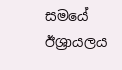සමයේ ඊශ්‍රායලය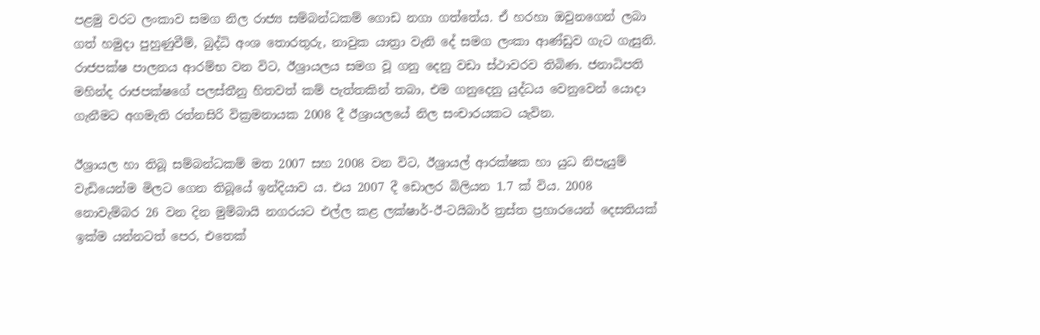පළමු වරට ලංකාව සමග නිල රාජ්‍ය සම්බන්ධකම් ගොඩ නගා ගත්තේය. ඒ හරහා ඔවුනගෙන් ලබා ගත් හමුදා පුහුණුවීම්, බුද්ධි අංශ තොරතුරු, නාවුක යාත්‍රා වැනි දේ සමග ලංකා ආණ්ඩුව ගැට ගැසුනි. රාජපක්ෂ පාලනය ආරම්භ වන විට, ඊශ්‍රායලය සමග වූ ගනු දෙනු වඩා ස්ථාවරව තිබිණ. ජනාධිපති මහින්ද රාජපක්ෂගේ පලස්තීනු හිතවත් කම් පැත්තකින් තබා, එම ගනුදෙනු යුද්ධය වෙනුවෙන් යොදා ගැනීමට අගමැති රත්නසිරි වික්‍රමනායක 2008 දී ඊශ්‍රායලයේ නිල සංචාරයකට යැවින.

ඊශ්‍රායල හා තිබූ සම්බන්ධකම් මත 2007 සහ 2008 වන විට, ඊශ්‍රායල් ආරක්ෂක හා යුධ නිපැයුම් වැඩියෙන්ම මිලට ගෙන තිබූයේ ඉන්දියාව ය. එය 2007 දී ඩොලර බිලියන 1.7 ක් විය. 2008 නොවැම්බර 26 වන දින මුම්බායි නගරයට එල්ල කළ ලක්ෂාර්-ඊ-ටයිබාර් ත්‍රස්ත ප්‍රහාරයෙන් දෙසතියක් ඉක්ම යන්නටත් පෙර, එතෙක්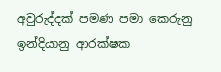අවුරුද්දක් පමණ පමා කෙරුනු ඉන්දියානු ආරක්ෂක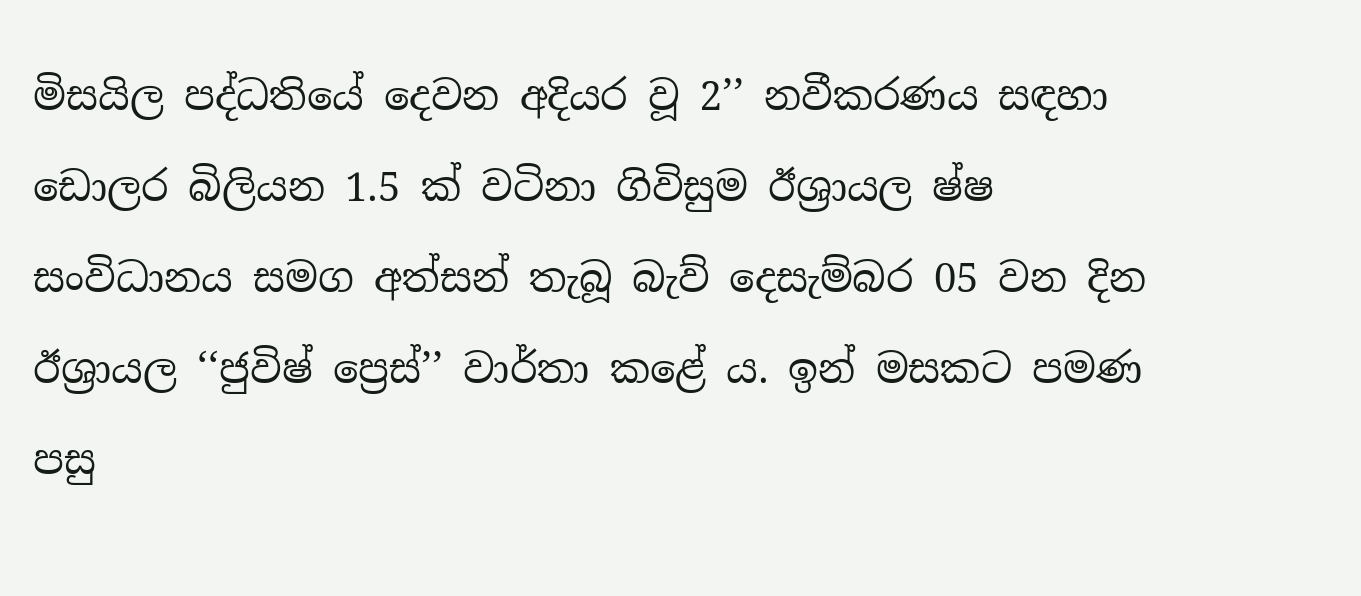මිසයිල පද්ධතියේ දෙවන අදියර වූ 2’’ නවීකරණය සඳහා ඩොලර බිලියන 1.5 ක් වටිනා ගිවිසුම ඊශ්‍රායල ෂ්ෂ සංවිධානය සමග අත්සන් තැබූ බැව් දෙසැම්බර 05 වන දින ඊශ්‍රායල ‘‘ජුවිෂ් ප්‍රෙස්’’ වාර්තා කළේ ය. ඉන් මසකට පමණ පසු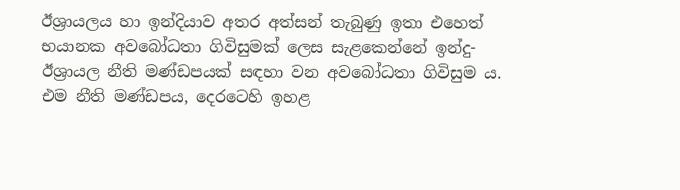ඊශ්‍රායලය හා ඉන්දියාව අතර අත්සන් තැබුණු ඉතා එහෙත් භයානක අවබෝධතා ගිවිසුමක් ලෙස සැළකෙන්නේ ඉන්දු-ඊශ්‍රායල නීති මණ්ඩපයක් සඳහා වන අවබෝධතා ගිවිසුම ය. එම නීති මණ්ඩපය, දෙරටෙහි ඉහළ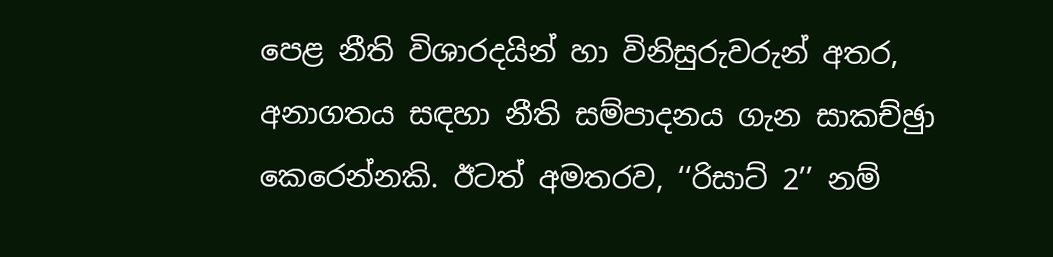පෙළ නීති විශාරදයින් හා විනිසුරුවරුන් අතර, අනාගතය සඳහා නීති සම්පාදනය ගැන සාකච්ඡුා කෙරෙන්නකි. ඊටත් අමතරව, ‘‘රිසාට් 2’’ නම්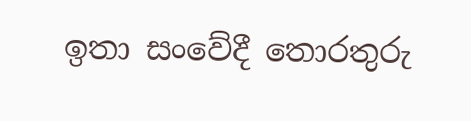ඉතා සංවේදී තොරතුරු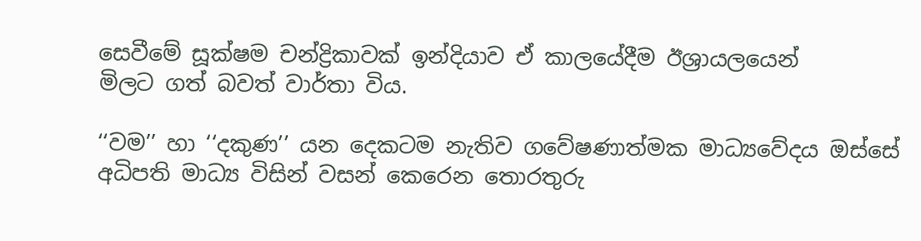සෙවීමේ සූක්ෂම චන්ද්‍රිකාවක් ඉන්දියාව ඒ කාලයේදීම ඊශ්‍රායලයෙන්
මිලට ගත් බවත් වාර්තා විය.

‘‘වම’’ හා ‘‘දකුණ’’ යන දෙකටම නැතිව ගවේෂණාත්මක මාධ්‍යවේදය ඔස්සේ අධිපති මාධ්‍ය විසින් වසන් කෙරෙන තොරතුරු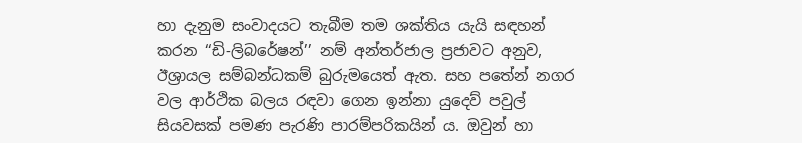හා දැනුම සංවාදයට තැබීම තම ශක්තිය යැයි සඳහන් කරන ‘‘ඩි-ලිබරේෂන්’’ නම් අන්තර්ජාල ප්‍රජාවට අනුව, ඊශ්‍රායල සම්බන්ධකම් බුරුමයෙත් ඇත. සහ පතේන් නගර වල ආර්ථික බලය රඳවා ගෙන ඉන්නා යුදෙව් පවුල් සියවසක් පමණ පැරණි පාරම්පරිකයින් ය. ඔවුන් හා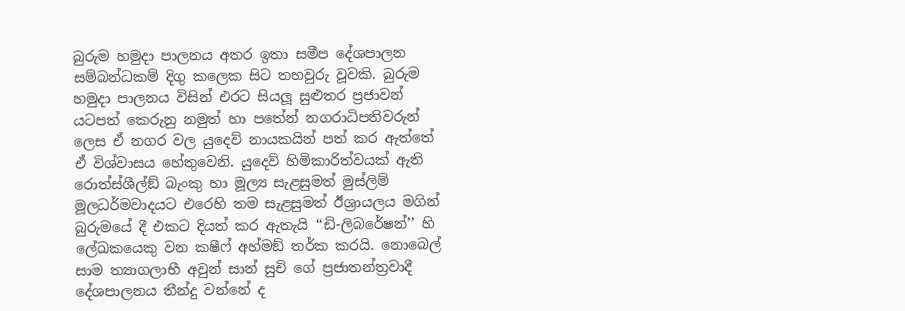බුරුම හමුදා පාලනය අතර ඉතා සමීප දේශපාලන සම්බන්ධකම් දිගු කලෙක සිට තහවුරු වූවකි. බුරුම හමුදා පාලනය විසින් එරට සියලූ සුළුතර ප්‍රජාවන් යටපත් කෙරුනු නමුත් හා පතේන් නගරාධිපතිවරුන් ලෙස ඒ නගර වල යුදෙව් නායකයින් පත් කර ඇත්තේ ඒ විශ්වාසය හේතුවෙනි. යුදෙව් හිමිකාරිත්වයක් ඇති රොත්ස්ශීල්ඞ් බැංකු හා මූල්‍ය සැළසුමත් මුස්ලිම් මූලධර්මවාදයට එරෙහි තම සැළසුමත් ඊශ්‍රායලය මගින් බුරුමයේ දී එකට දියත් කර ඇතැයි ‘‘ඩි-ලිබරේෂන්’’ හි ලේඛකයෙකු වන කෂීෆ් අහ්මඞ් තර්ක කරයි. නොබෙල් සාම ත්‍යාගලාභී අවුන් සාන් සුචි ගේ ප්‍රජාතන්ත්‍රවාදී දේශපාලනය තීන්දු වන්නේ ද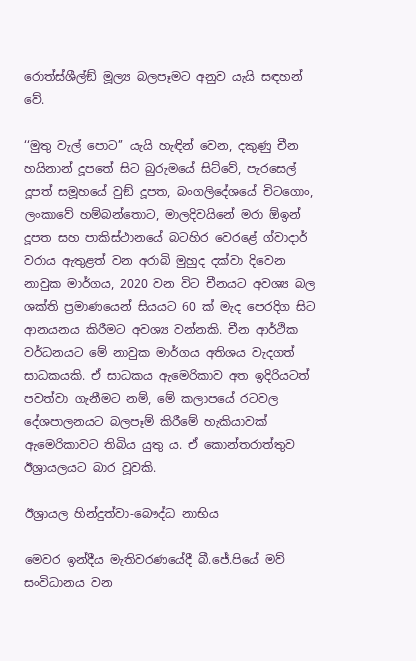රොත්ස්ශීල්ඞ් මූල්‍ය බලපෑමට අනුව යැයි සඳහන් වේ.

‘‘මුතු වැල් පොට’’ යැයි හැඳින් වෙන, දකුණු චීන හයිනාන් දූපතේ සිට බුරුමයේ සිට්වේ, පැරසෙල් දූපත් සමූහයේ වුඞ් දූපත, බංගලිදේශයේ චිටගොං, ලංකාවේ හම්බන්තොට, මාලදිවයිනේ මරා ඕඉන් දූපත සහ පාකිස්ථානයේ බටහිර වෙරළේ ග්වාදාර් වරාය ඇතුළත් වන අරාබි මුහුද දක්වා දිවෙන නාවුක මාර්ගය, 2020 වන විට චීනයට අවශ්‍ය බල ශක්ති ප්‍රමාණයෙන් සියයට 60 ක් මැද පෙරදිග සිට ආනයනය කිරීමට අවශ්‍ය වන්නකි. චීන ආර්ථික වර්ධනයට මේ නාවුක මාර්ගය අතිශය වැදගත් සාධකයකි. ඒ සාධකය ඇමෙරිකාව අත ඉදිරියටත් පවත්වා ගැනීමට නම්, මේ කලාපයේ රටවල දේශපාලනයට බලපෑම් කිරීමේ හැකියාවක් ඇමෙරිකාවට තිබිය යුතු ය. ඒ කොන්තරාත්තුව ඊශ්‍රායලයට බාර වූවකි.

ඊශ්‍රායල හින්දුත්වා-බෞද්ධ නාභිය

මෙවර ඉන්දීය මැතිවරණයේදී බී.ජේ.පියේ මව් සංවිධානය වන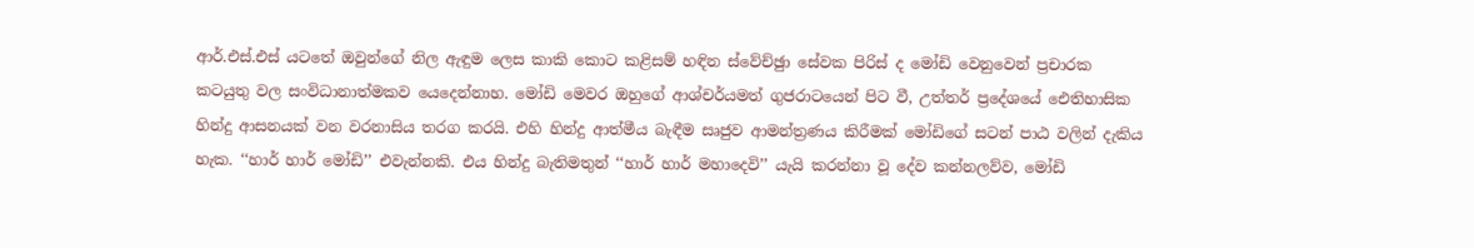ආර්.එස්.එස් යටතේ ඔවුන්ගේ නිල ඇඳුම ලෙස කාකි කොට කළිසම් හඳින ස්වේච්ඡුා සේවක පිරිස් ද මෝඩි වෙනුවෙන් ප්‍රචාරක කටයුතු වල සංවිධානාත්මකව යෙදෙන්නාහ. මෝඩි මෙවර ඔහුගේ ආශ්චර්යමත් ගුජරාටයෙන් පිට වී, උත්තර් ප්‍රදේශයේ ඓතිහාසික හින්දු ආසනයක් වන වරනාසිය තරග කරයි. එහි හින්දු ආත්මීය බැඳීම සෘජුව ආමන්ත්‍රණය කිරීමක් මෝඩිගේ සටන් පාඨ වලින් දැකිය හැක. ‘‘හාර් හාර් මෝඩි’’ එවැන්නකි. එය හින්දු බැතිමතුන් ‘‘හාර් හාර් මහාදෙවි’’ යැයි කරන්නා වූ දේව කන්නලව්ව, මෝඩි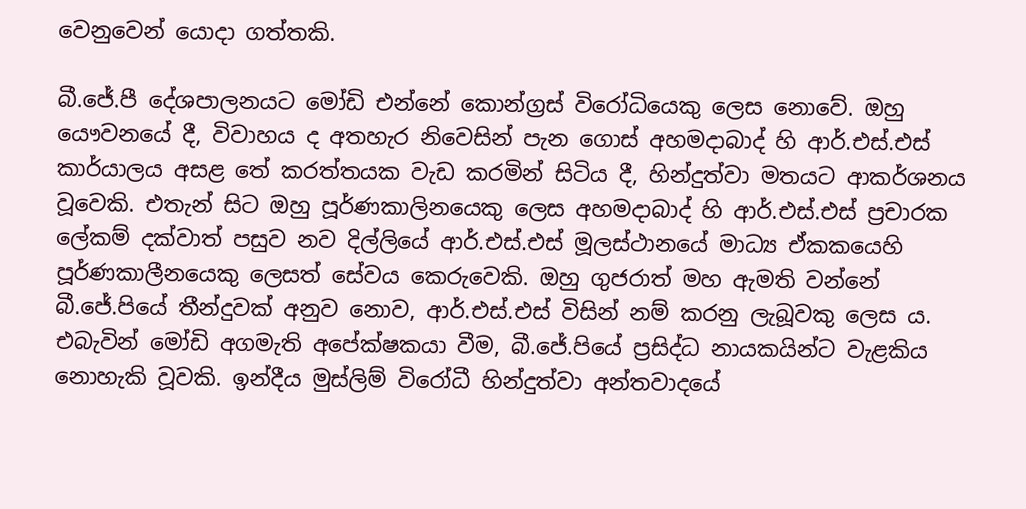වෙනුවෙන් යොදා ගත්තකි.

බී.ජේ.පී දේශපාලනයට මෝඩි එන්නේ කොන්ග්‍රස් විරෝධියෙකු ලෙස නොවේ. ඔහු යෞවනයේ දී, විවාහය ද අතහැර නිවෙසින් පැන ගොස් අහමදාබාද් හි ආර්.එස්.එස් කාර්යාලය අසළ තේ කරත්තයක වැඩ කරමින් සිටිය දී, හින්දුත්වා මතයට ආකර්ශනය වූවෙකි. එතැන් සිට ඔහු පූර්ණකාලිනයෙකු ලෙස අහමදාබාද් හි ආර්.එස්.එස් ප්‍රචාරක ලේකම් දක්වාත් පසුව නව දිල්ලියේ ආර්.එස්.එස් මූලස්ථානයේ මාධ්‍ය ඒකකයෙහි පූර්ණකාලීනයෙකු ලෙසත් සේවය කෙරුවෙකි. ඔහු ගුජරාත් මහ ඇමති වන්නේ බී.ජේ.පියේ තීන්දුවක් අනුව නොව, ආර්.එස්.එස් විසින් නම් කරනු ලැබූවකු ලෙස ය. එබැවින් මෝඩි අගමැති අපේක්ෂකයා වීම, බී.ජේ.පියේ ප්‍රසිද්ධ නායකයින්ට වැළකිය නොහැකි වූවකි. ඉන්දීය මුස්ලිම් විරෝධී හින්දුත්වා අන්තවාදයේ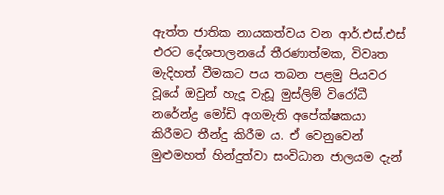ඇත්ත ජාතික නායකත්වය වන ආර්.එස්.එස් එරට දේශපාලනයේ තීරණාත්මක, විවෘත මැදිහත් වීමකට පය තබන පළමු පියවර වූයේ ඔවුන් හැදූ වැඩූ මුස්ලිම් විරෝධී නරේන්ද්‍ර මෝඩි අගමැති අපේක්ෂකයා කිරීමට තීන්දු කිරීම ය. ඒ වෙනුවෙන් මුළුමහත් හින්දුත්වා සංවිධාන ජාලයම දැන්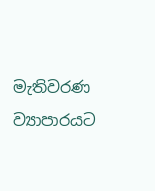මැතිවරණ ව්‍යාපාරයට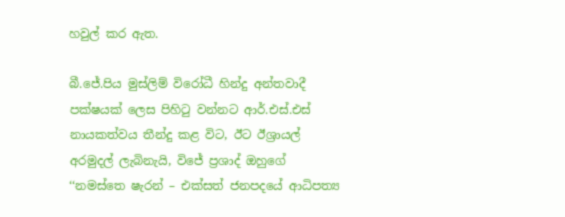හවුල් කර ඇත.

බී.ජේ.පිය මුස්ලිම් විරෝධී හින්දු අන්තවාදී පක්ෂයක් ලෙස පිහිටු වන්නට ආර්.එස්.එස් නායකත්වය තීන්දු කළ විට, ඊට ඊශ්‍රායල් අරමුදල් ලැබිනැයි, විජේ ප්‍රශාද් ඔහුගේ ‘‘නමස්තෙ ෂැරන් – එක්සත් ජනපදයේ ආධිපත්‍ය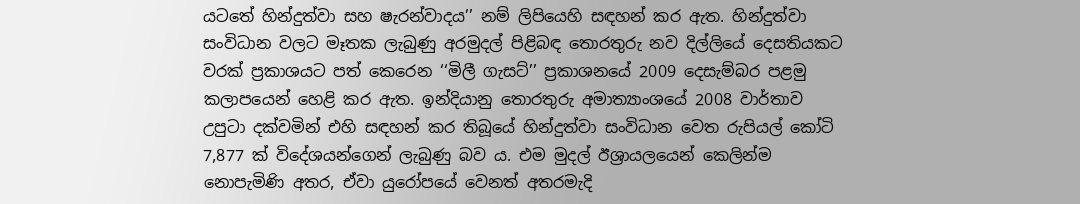යටතේ හින්දුත්වා සහ ෂැරන්වාදය’’ නම් ලිපියෙහි සඳහන් කර ඇත. හින්දුත්වා සංවිධාන වලට මෑතක ලැබුණු අරමුදල් පිළිබඳ තොරතුරු නව දිල්ලියේ දෙසතියකට වරක් ප්‍රකාශයට පත් කෙරෙන ‘‘මිලී ගැසට්’’ ප්‍රකාශනයේ 2009 දෙසැම්බර පළමු කලාපයෙන් හෙළි කර ඇත. ඉන්දියානු තොරතුරු අමාත්‍යාංශයේ 2008 වාර්තාව උපුටා දක්වමින් එහි සඳහන් කර තිබූයේ හින්දුත්වා සංවිධාන වෙත රුපියල් කෝටි 7,877 ක් විදේශයන්ගෙන් ලැබුණු බව ය. එම මුදල් ඊශ්‍රායලයෙන් කෙලින්ම නොපැමිණි අතර, ඒවා යුරෝපයේ වෙනත් අතරමැදි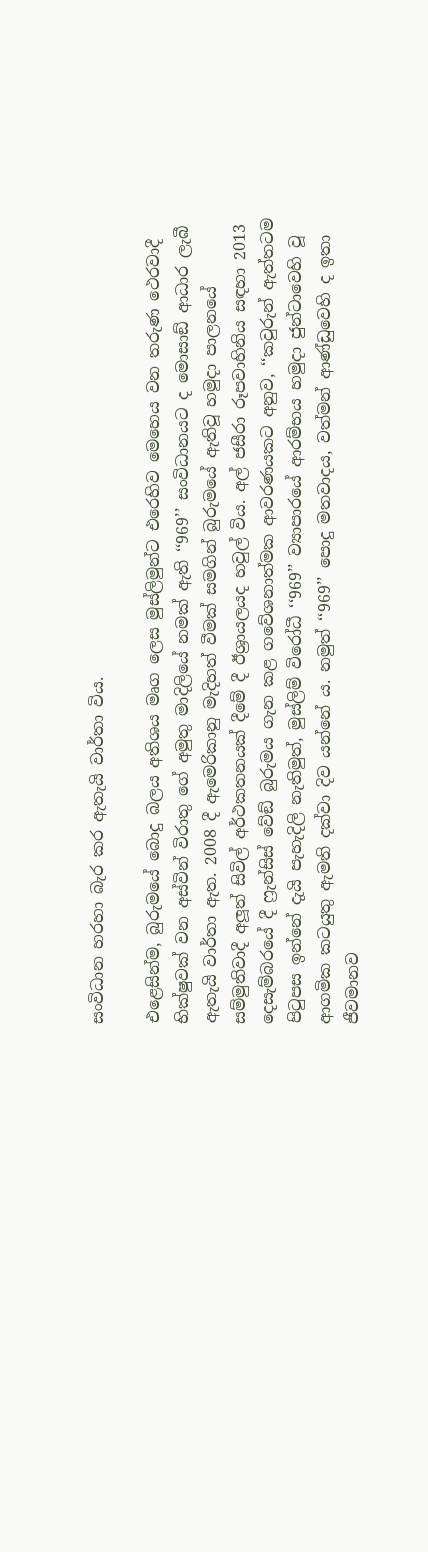සංවිධාන හරහා බැර කර ඇතැයි වාර්තා විය.

එළෙසින්ම, බුරුමයේ බොදු බලය අතිශය මෘග ලෙස මුස්ලිමුන්ට එරෙහිව මෙහෙය වන තරුණ ථෙරවාදී භික්ෂුවක් වන අස්වින් විරාතු ගේ අමුතු මාදිලියේ නමක් ඇති ‘‘969’’ සංවිධානයට ද මොසාඞ් ආධාර ලැබී ඇතැයි වාර්තා ඇත. 2008 දී ඇමෙරිකානු මැදිහත් වීමක් සමගින් බුරුමයේ ඇතිවූ හමුදා පාලනයේ සම්මුතිවාදී අලූත් සිවිල් අර්ථකතනයක් දීමේ දී ඊශ්‍රායලයද හවුල් විය. අල් ජසීරා රූපවාහිනිය සඳහා 2013 දෙසැම්බරයේ දී ෆ්‍රැන්සිස් වේඞ් බුරුමය ගැන කළ ගවේශනාත්මක ආවරණයකට අනුව, ‘‘කවුරුන් ඇත්තටම පිටුපස ඉන්නේ දැයි පැහැදිලි නැතිමුත්, මුස්ලිම් විරෝධී ‘‘969’’ ව්‍යාපාරයේ ආරම්භය හමුදා ජුන්ටාවෙහි වූ ආගමික කටයුතු ඇමති දක්වා දිව යන්නේ ය. නමුත් ‘‘969’’ පොදු මතවාදය, වත්මන් ආණ්ඩුවෙහි ද ඉතා ජීවමානව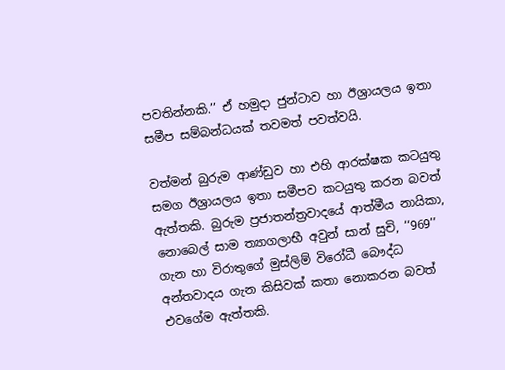පවතින්නකි.’’ ඒ හමුදා ජුන්ටාව හා ඊශ්‍රායලය ඉතා සමීප සම්බන්ධයක් තවමත් පවත්වයි.

වත්මන් බුරුම ආණ්ඩුව හා එහි ආරක්ෂක කටයුතු සමග ඊශ්‍රායලය ඉතා සමීපව කටයුතු කරන බවත් ඇත්තකි. බුරුම ප්‍රජාතන්ත්‍රවාදයේ ආත්මීය නායිකා, නොබෙල් සාම ත්‍යාගලාභී අවුන් සාන් සුචි, ‘‘969’’ ගැන හා විරාතුගේ මුස්ලිම් විරෝධී බෞද්ධ අන්තවාදය ගැන කිසිවක් කතා නොකරන බවත් එවගේම ඇත්තකි.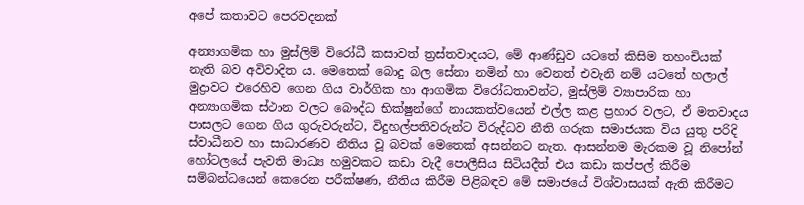අපේ කතාවට පෙරවදනක්

අන්‍යාගමික හා මුස්ලිම් විරෝධී කසාවත් ත්‍රස්තවාදයට, මේ ආණ්ඩුව යටතේ කිසිම තහංචියක් නැති බව අවිවාදිත ය. මෙතෙක් බොදු බල සේනා නමින් හා වෙනත් එවැනි නම් යටතේ හලාල් මුද්‍රාවට එරෙහිව ගෙන ගිය වාර්ගික හා ආගමික විරෝධතාවන්ට, මුස්ලිම් ව්‍යාපාරික හා අන්‍යාගමික ස්ථාන වලට බෞද්ධ භික්ෂුන්ගේ නායකත්වයෙන් එල්ල කළ ප්‍රහාර වලට, ඒ මතවාදය පාසලට ගෙන ගිය ගුරුවරුන්ට, විදුහල්පතිවරුන්ට විරුද්ධව නීති ගරුක සමාජයක විය යුතු පරිදි ස්වාධීනව හා සාධාරණව නීතිය වූ බවක් මෙතෙක් අසන්නට නැත. ආසන්නම මැරකම වූ නිපෝන් හෝටලයේ පැවති මාධ්‍ය හමුවකට කඩා වැදී පොලීසිය සිටියදීත් එය කඩා කප්පල් කිරීම සම්බන්ධයෙන් කෙරෙන පරීක්ෂණ, නීතිය කිරීම පිළිබඳව මේ සමාජයේ විශ්වාසයක් ඇති කිරීමට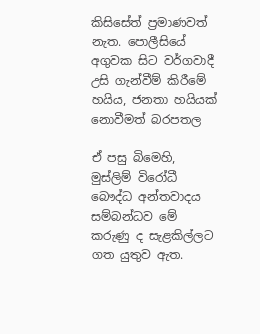කිසිසේත් ප්‍රමාණවත් නැත. පොලීසියේ අගුවක සිට වර්ගවාදී උසි ගැන්වීම් කිරීමේ හයිය, ජනතා හයියක් නොවීමත් බරපතල

ඒ පසු බිමෙහි, මුස්ලිම් විරෝධී බෞද්ධ අන්තවාදය සම්බන්ධව මේ කරුණු ද සැළකිල්ලට ගත යුතුව ඇත.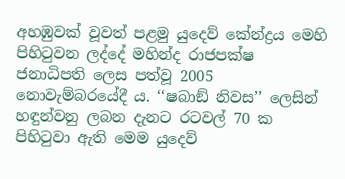අහඹුවක් වූවත් පළමු යුදෙව් කේන්ද්‍රය මෙහි පිහිටුවන ලද්දේ මහින්ද රාජපක්ෂ ජනාධිපති ලෙස පත්වූ 2005 නොවැම්බරයේදී ය. ‘‘ෂබාඞ් නිවස’’ ලෙසින් හඳුන්වනු ලබන දැනට රටවල් 70 ක පිහිටුවා ඇති මෙම යුදෙව්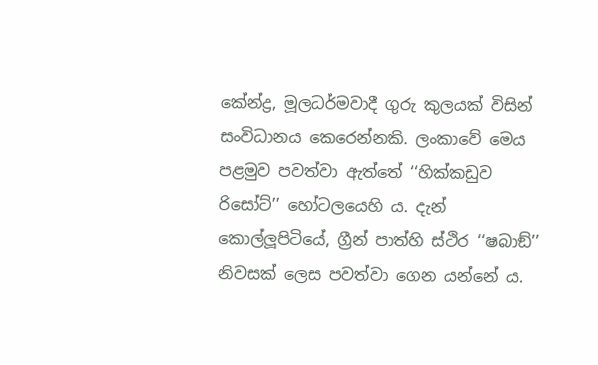කේන්ද්‍ර, මූලධර්මවාදී ගුරු කුලයක් විසින් සංවිධානය කෙරෙන්නකි. ලංකාවේ මෙය පළමුව පවත්වා ඇත්තේ ‘‘හික්කඩුව රිසෝට්’’ හෝටලයෙහි ය. දැන් කොල්ලූපිටියේ, ග්‍රීන් පාත්හි ස්ථිර ‘‘ෂබාඞ්’’ නිවසක් ලෙස පවත්වා ගෙන යන්නේ ය.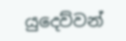යුදෙව්වන්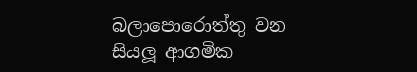බලාපොරොත්තු වන සියලූ ආගමික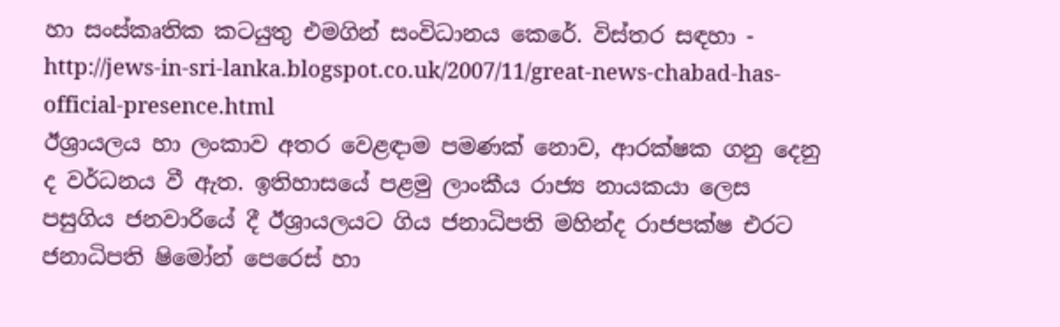හා සංස්කෘතික කටයුතු එමගින් සංවිධානය කෙරේ. විස්තර සඳහා - http://jews-in-sri-lanka.blogspot.co.uk/2007/11/great-news-chabad-has-official-presence.html
ඊශ්‍රායලය හා ලංකාව අතර වෙළඳාම පමණක් නොව, ආරක්ෂක ගනු දෙනු ද වර්ධනය වී ඇත. ඉතිහාසයේ පළමු ලාංකීය රාජ්‍ය නායකයා ලෙස පසුගිය ජනවාරියේ දී ඊශ්‍රායලයට ගිය ජනාධිපති මහින්ද රාජපක්ෂ එරට ජනාධිපති ෂිමෝන් පෙරෙස් හා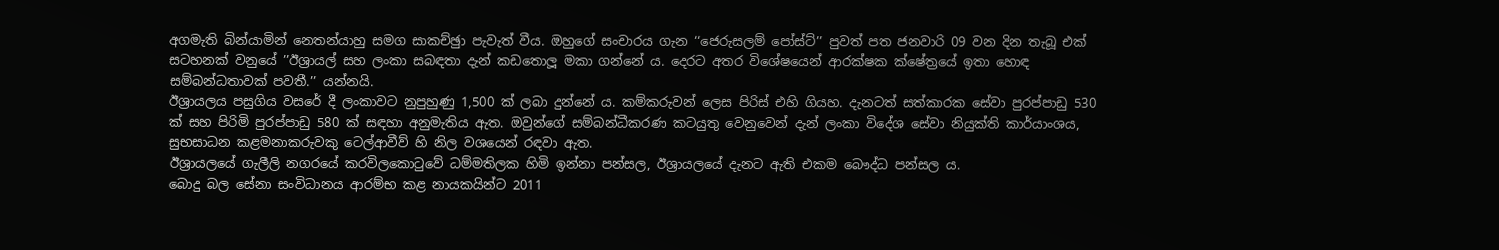අගමැති බින්යාමින් නෙතන්යාහු සමග සාකච්ඡුා පැවැත් වීය. ඔහුගේ සංචාරය ගැන ‘‘ජෙරුසලම් පෝස්ට්’’ පුවත් පත ජනවාරි 09 වන දින තැබූ එක් සටහනක් වනුයේ ’’ඊශ්‍රායල් සහ ලංකා සබඳතා දැන් කඩතොලූ මකා ගන්නේ ය. දෙරට අතර විශේෂයෙන් ආරක්ෂක ක්ෂේත්‍රයේ ඉතා හොඳ සම්බන්ධතාවක් පවතී.’’ යන්නයි.
ඊශ්‍රායලය පසුගිය වසරේ දී ලංකාවට නුපුහුණු 1,500 ක් ලබා දුන්නේ ය. කම්කරුවන් ලෙස පිරිස් එහි ගියහ. දැනටත් සත්කාරක සේවා පුරප්පාඩු 530 ක් සහ පිරිමි පුරප්පාඩු 580 ක් සඳහා අනුමැතිය ඇත. ඔවුන්ගේ සම්බන්ධීකරණ කටයුතු වෙනුවෙන් දැන් ලංකා විදේශ සේවා නියුක්ති කාර්යාංශය, සුභසාධන කළමනාකරුවකු ටෙල්ආවීව් හි නිල වශයෙන් රඳවා ඇත.
ඊශ්‍රායලයේ ගැලීලි නගරයේ කරවිලකොටුවේ ධම්මතිලක හිමි ඉන්නා පන්සල, ඊශ්‍රායලයේ දැනට ඇති එකම බෞද්ධ පන්සල ය.
බොදු බල සේනා සංවිධානය ආරම්භ කළ නායකයින්ට 2011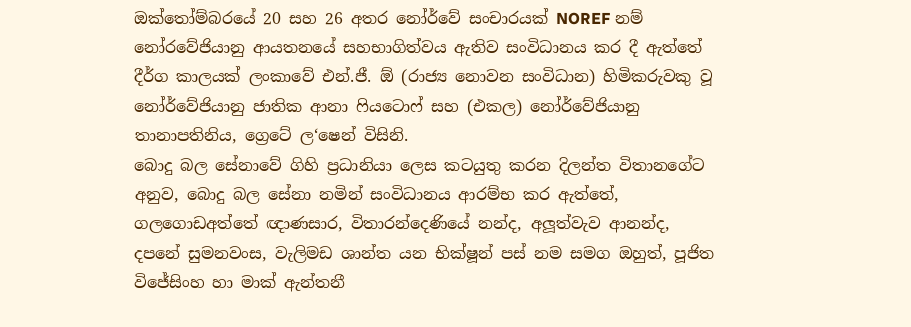ඔක්තෝම්බරයේ 20 සහ 26 අතර නෝර්වේ සංචාරයක් NOREF නම් නෝරවේජියානු ආයතනයේ සහභාගිත්වය ඇතිව සංවිධානය කර දී ඇත්තේ දීර්ග කාලයක් ලංකාවේ එන්.ජී. ඕ (රාජ්‍ය නොවන සංවිධාන) හිමිකරුවකු වූ නෝර්වේජියානු ජාතික ආනා ෆියටොෆ් සහ (එකල) නෝර්වේජියානු තානාපතිනිය, ග්‍රෙටේ ල‘ෂෙන් විසිනි.
බොදු බල සේනාවේ ගිහි ප්‍රධානියා ලෙස කටයුතු කරන දිලන්ත විතානගේට අනුව, බොදු බල සේනා නමින් සංවිධානය ආරම්භ කර ඇත්තේ, ගලගොඩඅත්තේ ඥාණසාර, විතාරන්දෙණියේ නන්ද, අලූත්වැව ආනන්ද, දපනේ සුමනවංස, වැලිමඩ ශාන්ත යන භික්ෂූන් පස් නම සමග ඔහුත්, පූජිත විජේසිංහ හා මාක් ඇන්තනී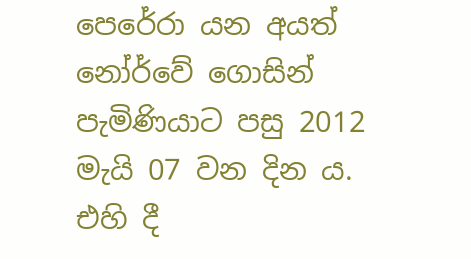පෙරේරා යන අයත් නෝර්වේ ගොසින් පැමිණියාට පසු 2012 මැයි 07 වන දින ය. එහි දී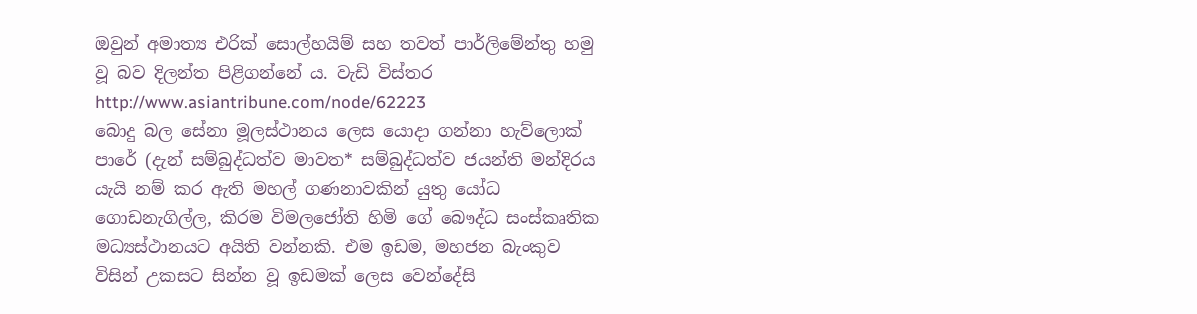ඔවුන් අමාත්‍ය එරික් සොල්හයිම් සහ තවත් පාර්ලිමේන්තු හමු වූ බව දිලන්ත පිළිගන්නේ ය. වැඩි විස්තර http://www.asiantribune.com/node/62223
බොදු බල සේනා මූලස්ථානය ලෙස යොදා ගන්නා හැව්ලොක් පාරේ (දැන් සම්බුද්ධත්ව මාවත* සම්බුද්ධත්ව ජයන්ති මන්දිරය යැයි නම් කර ඇති මහල් ගණනාවකින් යුතු යෝධ ගොඩනැගිල්ල, කිරම විමලජෝති හිමි ගේ බෞද්ධ සංස්කෘතික මධ්‍යස්ථානයට අයිති වන්නකි. එම ඉඩම, මහජන බැංකුව විසින් උකසට සින්න වූ ඉඩමක් ලෙස වෙන්දේසි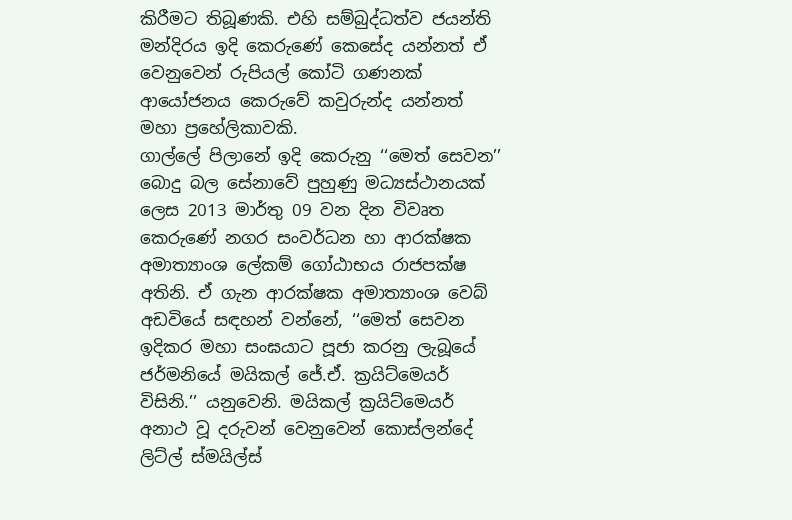කිරීමට තිබූණකි. එහි සම්බුද්ධත්ව ජයන්ති මන්දිරය ඉදි කෙරුණේ කෙසේද යන්නත් ඒ වෙනුවෙන් රුපියල් කෝටි ගණනක් ආයෝජනය කෙරුවේ කවුරුන්ද යන්නත් මහා ප්‍රහේලිකාවකි.
ගාල්ලේ පිලානේ ඉදි කෙරුනු ‘‘මෙත් සෙවන’’ බොදු බල සේනාවේ පුහුණු මධ්‍යස්ථානයක් ලෙස 2013 මාර්තු 09 වන දින විවෘත කෙරුණේ නගර සංවර්ධන හා ආරක්ෂක අමාත්‍යාංශ ලේකම් ගෝඨාභය රාජපක්ෂ අතිනි. ඒ ගැන ආරක්ෂක අමාත්‍යාංශ වෙබ් අඩවියේ සඳහන් වන්නේ, ‘‘මෙත් සෙවන ඉදිකර මහා සංඝයාට පූජා කරනු ලැබූයේ ජර්මනියේ මයිකල් ජේ.ඒ. ක්‍රයිට්මෙයර් විසිනි.’’ යනුවෙනි. මයිකල් ක්‍රයිට්මෙයර් අනාථ වූ දරුවන් වෙනුවෙන් කොස්ලන්දේ ලිට්ල් ස්මයිල්ස්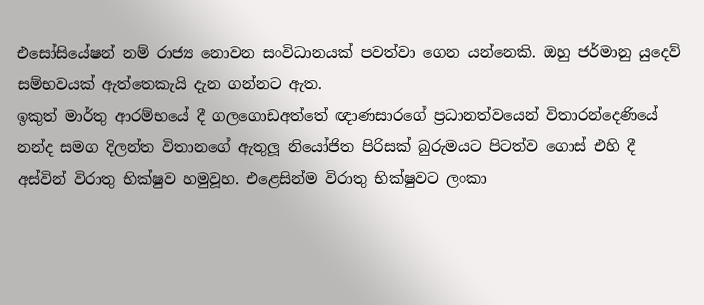එසෝසියේෂන් නම් රාජ්‍ය නොවන සංවිධානයක් පවත්වා ගෙන යන්නෙකි. ඔහු ජර්මානු යුදෙව් සම්භවයක් ඇත්තෙකැයි දැන ගන්නට ඇත.
ඉකුත් මාර්තු ආරම්භයේ දී ගලගොඩඅත්තේ ඥාණසාරගේ ප්‍රධානත්වයෙන් විතාරන්දෙණියේ නන්ද සමග දිලන්ත විතානගේ ඇතුලූ නියෝජිත පිරිසක් බුරුමයට පිටත්ව ගොස් එහි දී අස්වින් විරාතු භික්ෂුව හමුවූහ. එළෙසින්ම විරාතු භික්ෂුවට ලංකා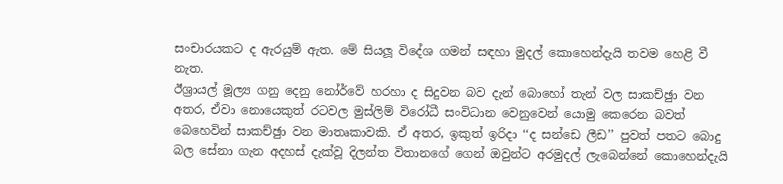සංචාරයකට ද ඇරයුම් ඇත. මේ සියලූ විදේශ ගමන් සඳහා මුදල් කොහෙන්දැයි තවම හෙළි වී නැත.
ඊශ්‍රායල් මූල්‍ය ගනු දෙනු නෝර්වේ හරහා ද සිදුවන බව දැන් බොහෝ තැන් වල සාකච්ඡුා වන අතර, ඒවා නොයෙකුත් රටවල මුස්ලිම් විරෝධී සංවිධාන වෙනුවෙන් යොමු කෙරෙන බවත් බෙහෙවින් සාකච්ඡුා වන මාතෘකාවකි. ඒ අතර, ඉකුත් ඉරිදා ‘‘ද සන්ඩෙ ලීඩ’’ පුවත් පතට බොදු බල සේනා ගැන අදහස් දැක්වූ දිලන්ත විතානගේ ගෙන් ඔවුන්ට අරමුදල් ලැබෙන්නේ කොහෙන්දැයි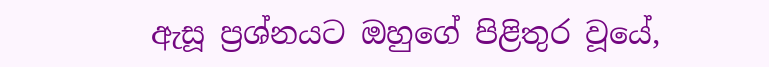ඇසූ ප්‍රශ්නයට ඔහුගේ පිළිතුර වූයේ,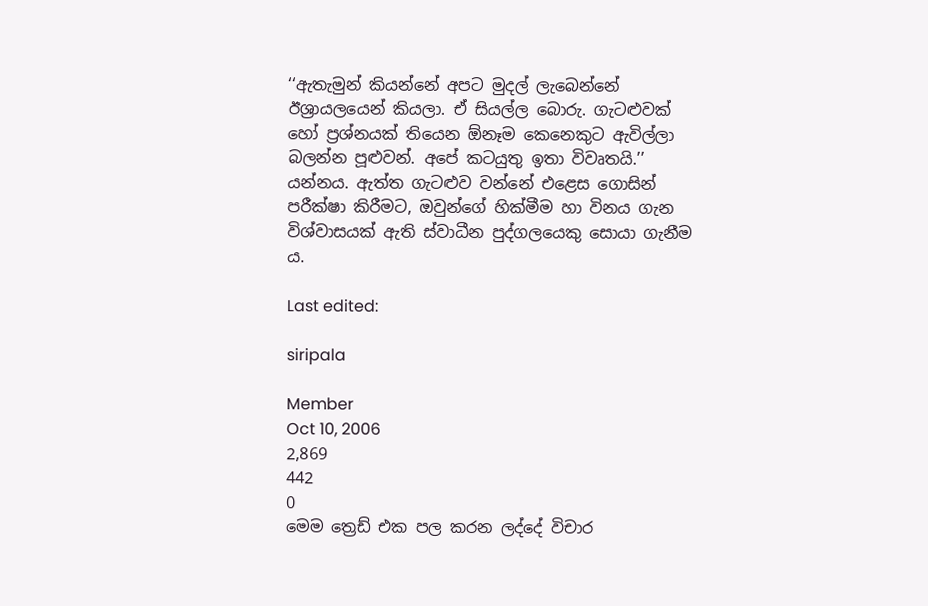‘‘ඇතැමුන් කියන්නේ අපට මුදල් ලැබෙන්නේ ඊශ්‍රායලයෙන් කියලා. ඒ සියල්ල බොරු. ගැටළුවක් හෝ ප්‍රශ්නයක් තියෙන ඕනෑම කෙනෙකුට ඇවිල්ලා බලන්න පූළුවන්. අපේ කටයුතු ඉතා විවෘතයි.’’ යන්නය. ඇත්ත ගැටළුව වන්නේ එළෙස ගොසින් පරීක්ෂා කිරීමට, ඔවුන්ගේ හික්මීම හා විනය ගැන විශ්වාසයක් ඇති ස්වාධීන පුද්ගලයෙකු සොයා ගැනීම ය.

Last edited:

siripala

Member
Oct 10, 2006
2,869
442
0
මෙම ත්‍රෙඩ් එක පල කරන ලද්දේ විචාර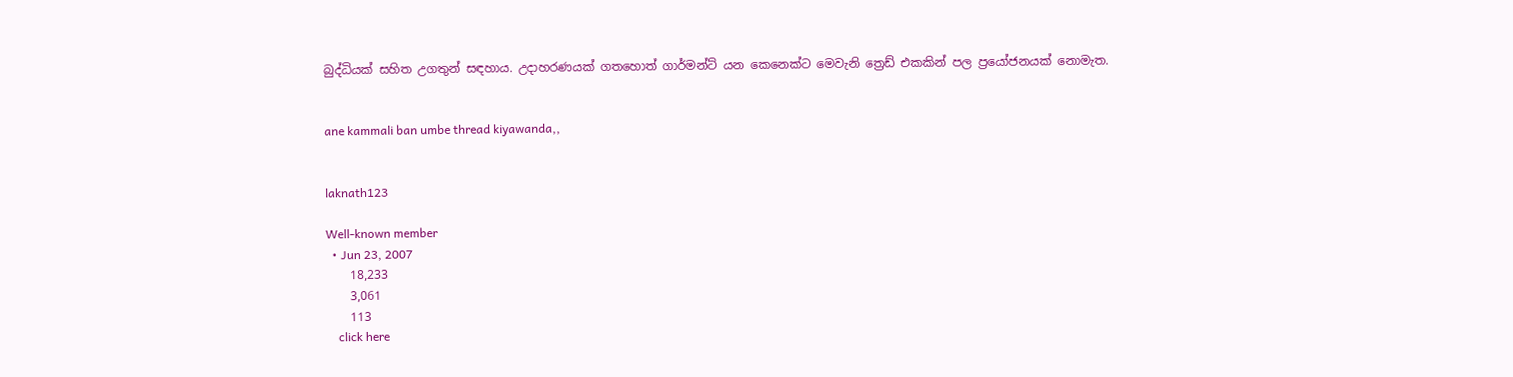බුද්ධියක් සහිත උගතුන් සඳහාය. උදාහරණයක් ගතහොත් ගාර්මන්ට් යන කෙනෙක්ට මෙවැනි ත්‍රෙඩ් එකකින් පල ප්‍රයෝජනයක් නොමැත.


ane kammali ban umbe thread kiyawanda,,


laknath123

Well-known member
  • Jun 23, 2007
    18,233
    3,061
    113
    click here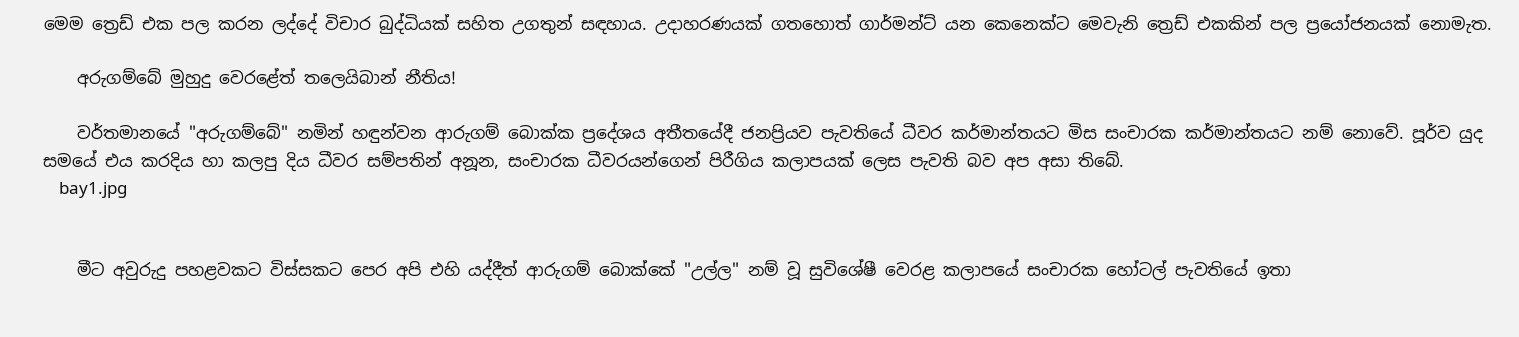මෙම ත්‍රෙඩ් එක පල කරන ලද්දේ විචාර බුද්ධියක් සහිත උගතුන් සඳහාය. උදාහරණයක් ගතහොත් ගාර්මන්ට් යන කෙනෙක්ට මෙවැනි ත්‍රෙඩ් එකකින් පල ප්‍රයෝජනයක් නොමැත.

    අරුගම්බේ මුහුදු වෙරළේත් තලෙයිබාන් නීතිය!

    වර්තමානයේ "අරුගම්බේ" නමින් හඳුන්වන ආරුගම් බොක්‌ක ප්‍රදේශය අතීතයේදී ජනප්‍රියව පැවතියේ ධීවර කර්මාන්තයට මිස සංචාරක කර්මාන්තයට නම් නොවේ. පූර්ව යුද සමයේ එය කරදිය හා කලපු දිය ධීවර සම්පතින් අනූන, සංචාරක ධීවරයන්ගෙන් පිරීගිය කලාපයක්‌ ලෙස පැවති බව අප අසා තිබේ.
    bay1.jpg


    මීට අවුරුදු පහළවකට විස්‌සකට පෙර අපි එහි යද්දීත් ආරුගම් බොක්‌කේ "උල්ල" නම් වූ සුවිශේෂී වෙරළ කලාපයේ සංචාරක හෝටල් පැවතියේ ඉතා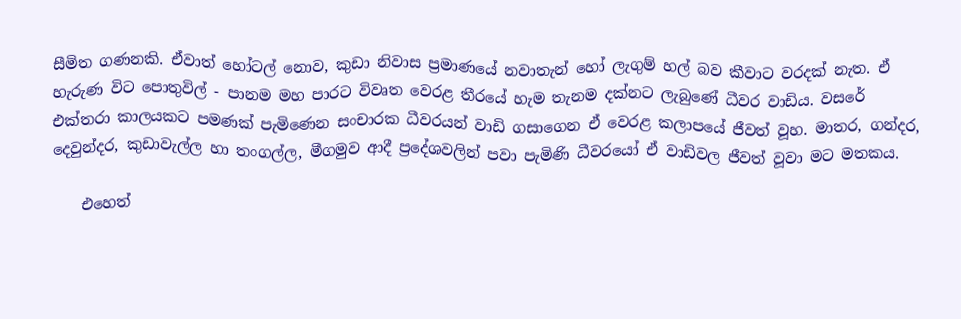සීමිත ගණනකි. ඒවාත් හෝටල් නොව, කුඩා නිවාස ප්‍රමාණයේ නවාතැන් හෝ ලැගුම් හල් බව කීවාට වරදක්‌ නැත. ඒ හැරුණ විට පොතුවිල් - පානම මහ පාරට විවෘත වෙරළ තීරයේ හැම තැනම දක්‌නට ලැබුණේ ධීවර වාඩිය. වසරේ එක්‌තරා කාලයකට පමණක්‌ පැමිණෙන සංචාරක ධීවරයන් වාඩි ගසාගෙන ඒ වෙරළ කලාපයේ ජීවත් වූහ. මාතර, ගන්දර, දෙවුන්දර, කුඩාවැල්ල හා තංගල්ල, මීගමුව ආදී ප්‍රදේශවලින් පවා පැමිණි ධීවරයෝ ඒ වාඩිවල ජීවත් වූවා මට මතකය.

    එහෙත්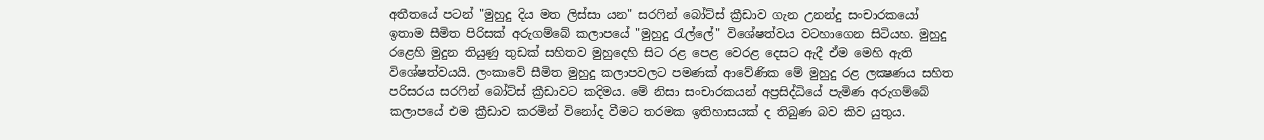අතීතයේ පටන් "මුහුදු දිය මත ලිස්‌සා යන" සරෆින් බෝට්‌ස්‌ ක්‍රීඩාව ගැන උනන්දු සංචාරකයෝ ඉතාම සීමිත පිරිසක්‌ අරුගම්බේ කලාපයේ "මුහුදු රැල්ලේ" විශේෂත්වය වටහාගෙන සිටියහ. මුහුදු රළෙහි මුදුන තියුණු තුඩක්‌ සහිතව මුහුදෙහි සිට රළ පෙළ වෙරළ දෙසට ඇදී ඒම මෙහි ඇති විශේෂත්වයයි. ලංකාවේ සීමිත මුහුදු කලාපවලට පමණක්‌ ආවේණික මේ මුහුදු රළ ලක්‍ෂණය සහිත පරිසරය සරෆින් බෝට්‌ස්‌ ක්‍රීඩාවට කදිමය. මේ නිසා සංචාරකයන් අප්‍රසිද්ධියේ පැමිණ අරුගම්බේ කලාපයේ එම ක්‍රීඩාව කරමින් විනෝද වීමට තරමක ඉතිහාසයක්‌ ද තිබුණ බව කිව යුතුය.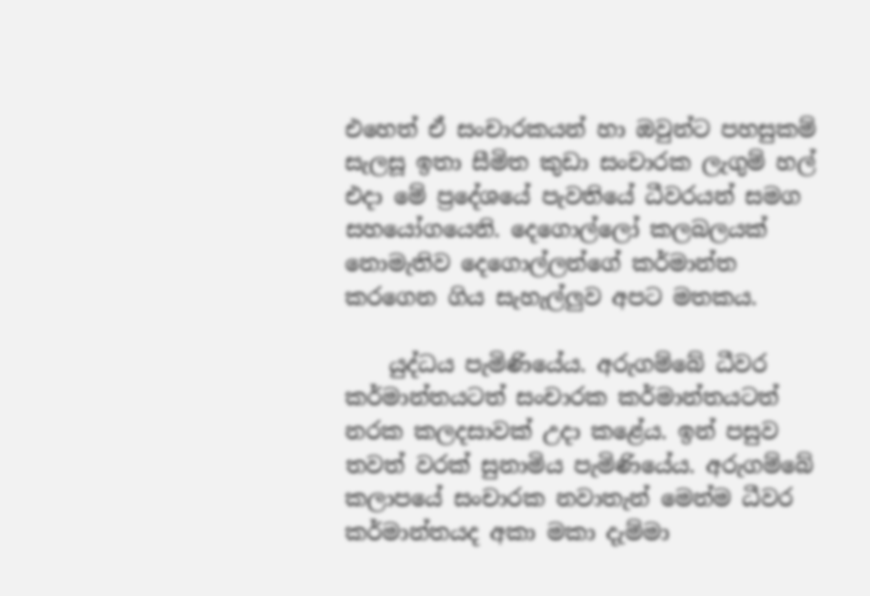එහෙත් ඒ සංචාරකයන් හා ඔවුන්ට පහසුකම් සැලසූ ඉතා සීමිත කුඩා සංචාරක ලැගුම් හල් එදා මේ ප්‍රදේශයේ පැවතියේ ධීවරයන් සමග සහයෝගයෙනි. දෙගොල්ලෝ කලබලයක්‌ නොමැතිව දෙගොල්ලන්ගේ කර්මාන්ත කරගෙන ගිය සැහැල්ලුව අපට මතකය.

    යුද්ධය පැමිණියේය. අරුගම්බේ ධීවර කර්මාන්තයටත් සංචාරක කර්මාන්තයටත් නරක කලදසාවක්‌ උදා කළේය. ඉන් පසුව තවත් වරක්‌ සුනාමිය පැමිණියේය. අරුගම්බේ කලාපයේ සංචාරක නවාතැන් මෙන්ම ධීවර කර්මාන්තයද අකා මකා දැම්මා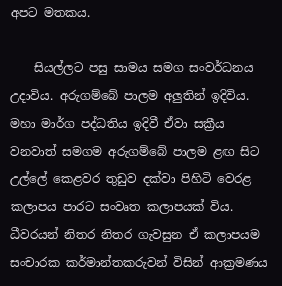අපට මතකය.

    සියල්ලට පසු සාමය සමග සංවර්ධනය උදාවිය. අරුගම්බේ පාලම අලුතින් ඉදිවිය. මහා මාර්ග පද්ධතිය ඉදිවී ඒවා සක්‍රීය වනවාත් සමගම අරුගම්බේ පාලම ළඟ සිට උල්ලේ කෙළවර තුඩුව දක්‌වා පිහිටි වෙරළ කලාපය පාරට සංවෘත කලාපයක්‌ විය. ධීවරයන් නිතර නිතර ගැවසුන ඒ කලාපයම සංචාරක කර්මාන්තකරුවන් විසින් ආක්‍රමණය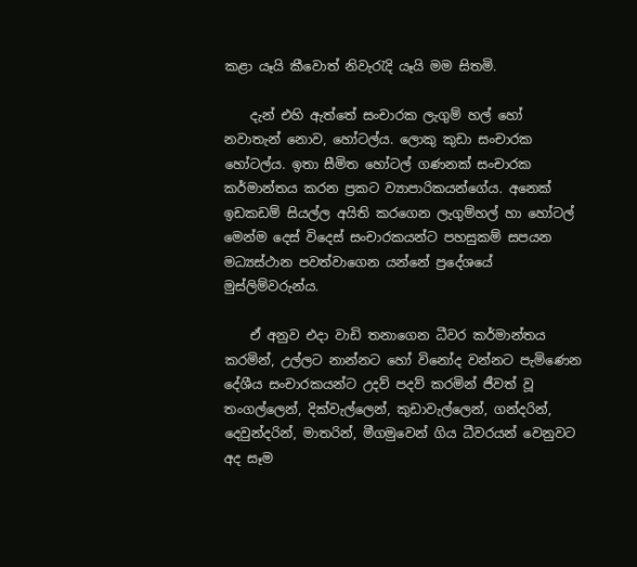කළා යෑයි කීවොත් නිවැරැදි යෑයි මම සිතමි.

    දැන් එහි ඇත්තේ සංචාරක ලැගුම් හල් හෝ නවාතැන් නොව, හෝටල්ය. ලොකු කුඩා සංචාරක හෝටල්ය. ඉතා සීමිත හෝටල් ගණනක්‌ සංචාරක කර්මාන්තය කරන ප්‍රකට ව්‍යාපාරිකයන්ගේය. අනෙක්‌ ඉඩකඩම් සියල්ල අයිති කරගෙන ලැගුම්හල් හා හෝටල් මෙන්ම දෙස්‌ විදෙස්‌ සංචාරකයන්ට පහසුකම් සපයන මධ්‍යස්‌ථාන පවත්වාගෙන යන්නේ ප්‍රදේශයේ මුස්‌ලිම්වරුන්ය.

    ඒ අනුව එදා වාඩි තනාගෙන ධීවර කර්මාන්තය කරමින්, උල්ලට නාන්නට හෝ විනෝද වන්නට පැමිණෙන දේශීය සංචාරකයන්ට උදව් පදව් කරමින් ජීවත් වූ තංගල්ලෙන්, දික්‌වැල්ලෙන්, කුඩාවැල්ලෙන්, ගන්දරින්, දෙවුන්දරින්, මාතරින්, මීගමුවෙන් ගිය ධීවරයන් වෙනුවට අද සෑම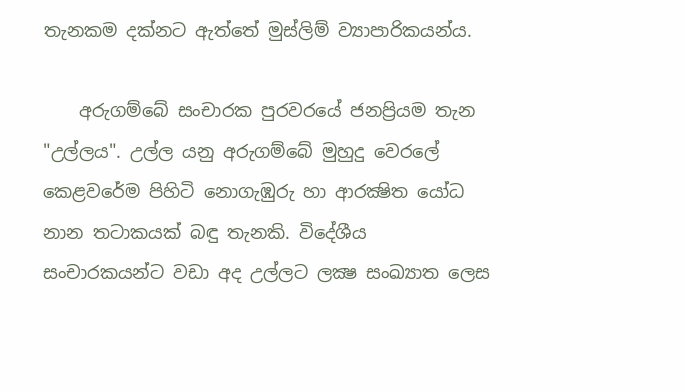තැනකම දක්‌නට ඇත්තේ මුස්‌ලිම් ව්‍යාපාරිකයන්ය.

    අරුගම්බේ සංචාරක පුරවරයේ ජනප්‍රියම තැන "උල්ලය". උල්ල යනු අරුගම්බේ මුහුදු වෙරලේ කෙළවරේම පිහිටි නොගැඹුරු හා ආරක්‍ෂිත යෝධ නාන තටාකයක්‌ බඳු තැනකි. විදේශීය සංචාරකයන්ට වඩා අද උල්ලට ලක්‍ෂ සංඛ්‍යාත ලෙස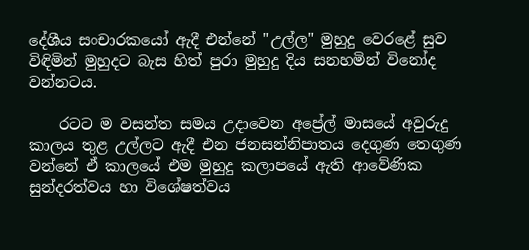දේශීය සංචාරකයෝ ඇදී එන්නේ "උල්ල" මුහුදු වෙරළේ සුව විඳිමින් මුහුදට බැස හිත් පුරා මුහුදු දිය සනහමින් විනෝද වන්නටය.

    රටට ම වසන්ත සමය උදාවෙන අප්‍රේල් මාසයේ අවුරුදු කාලය තුළ උල්ලට ඇදී එන ජනසන්නිපාතය දෙගුණ තෙගුණ වන්නේ ඒ කාලයේ එම මුහුදු කලාපයේ ඇති ආවේණික සුන්දරත්වය හා විශේෂත්වය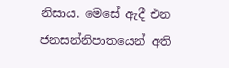නිසාය. මෙසේ ඇදී එන ජනසන්නිපාතයෙන් අති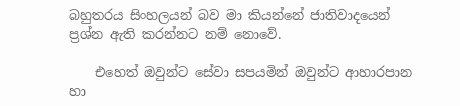බහුතරය සිංහලයන් බව මා කියන්නේ ජාතිවාදයෙන් ප්‍රශ්න ඇති කරන්නට නම් නොවේ.

    එහෙත් ඔවුන්ට සේවා සපයමින් ඔවුන්ට ආහාරපාන හා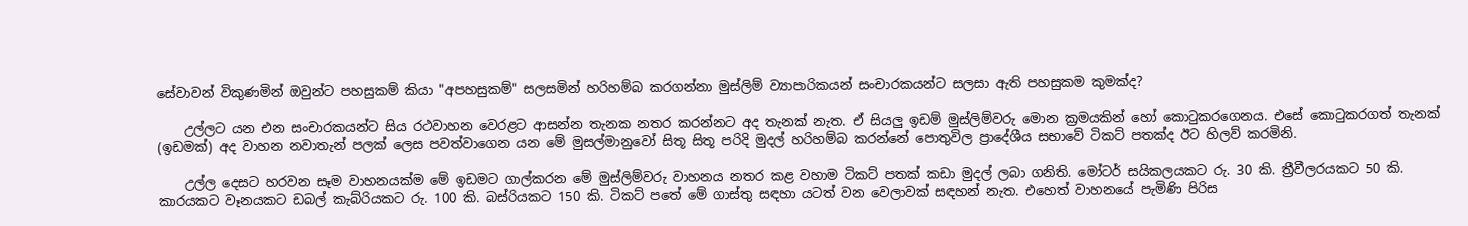සේවාවන් විකුණමින් ඔවුන්ට පහසුකම් කියා "අපහසුකම්" සලසමින් හරිහම්බ කරගන්නා මුස්‌ලිම් ව්‍යාපාරිකයන් සංචාරකයන්ට සලසා ඇති පහසුකම කුමක්‌ද?

    උල්ලට යන එන සංචාරකයන්ට සිය රථවාහන වෙරළට ආසන්න තැනක නතර කරන්නට අද තැනක්‌ නැත. ඒ සියලු ඉඩම් මුස්‌ලිම්වරු මොන ක්‍රමයකින් හෝ කොටුකරගෙනය. එසේ කොටුකරගත් තැනක්‌ (ඉඩමක්‌) අද වාහන නවාතැන් පලක්‌ ලෙස පවත්වාගෙන යන මේ මුසල්මානුවෝ සිතූ සිතූ පරිදි මුදල් හරිහම්බ කරන්නේ පොතුවිල ප්‍රාදේශීය සභාවේ ටිකට්‌ පතක්‌ද ඊට හිලව් කරමිනි.

    උල්ල දෙසට හරවන සෑම වාහනයක්‌ම මේ ඉඩමට ගාල්කරන මේ මුස්‌ලිම්වරු වාහනය නතර කළ වහාම ටිකට්‌ පතක්‌ කඩා මුදල් ලබා ගනිති. මෝටර් සයිකලයකට රු. 30 කි. ත්‍රීවීලරයකට 50 කි. කාරයකට වෑනයකට ඩබල් කැබ්රියකට රු. 100 කි. බස්‌රියකට 150 කි. ටිකට්‌ පතේ මේ ගාස්‌තු සඳහා යටත් වන වෙලාවක්‌ සඳහන් නැත. එහෙත් වාහනයේ පැමිණි පිරිස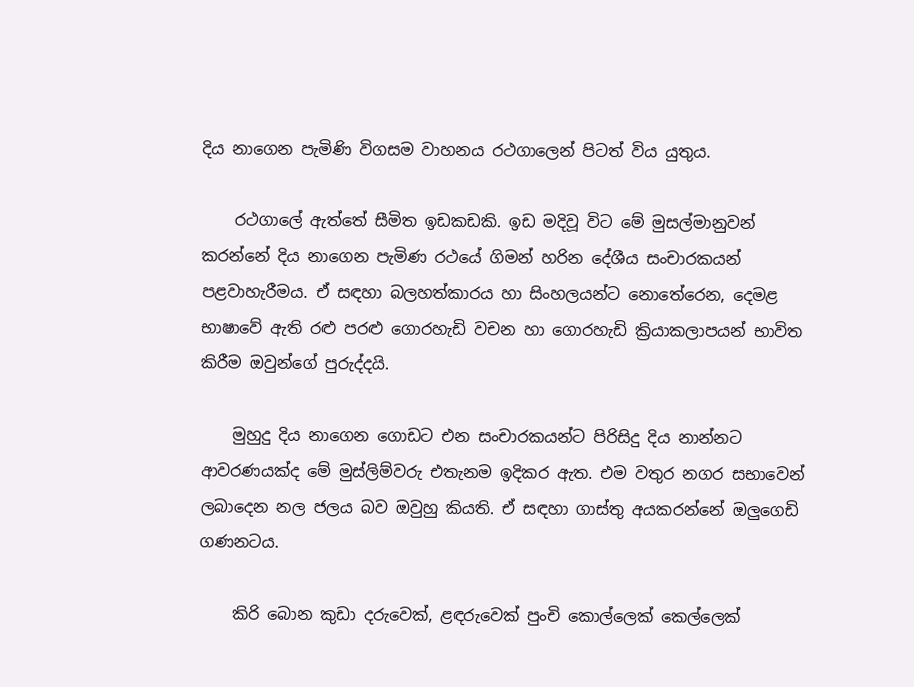දිය නාගෙන පැමිණි විගසම වාහනය රථගාලෙන් පිටත් විය යුතුය.

    රථගාලේ ඇත්තේ සීමිත ඉඩකඩකි. ඉඩ මදිවූ විට මේ මුසල්මානුවන් කරන්නේ දිය නාගෙන පැමිණ රථයේ ගිමන් හරින දේශීය සංචාරකයන් පළවාහැරීමය. ඒ සඳහා බලහත්කාරය හා සිංහලයන්ට නොතේරෙන, දෙමළ භාෂාවේ ඇති රළු පරළු ගොරහැඩි වචන හා ගොරහැඩි ක්‍රියාකලාපයන් භාවිත කිරීම ඔවුන්ගේ පුරුද්දයි.

    මුහුදු දිය නාගෙන ගොඩට එන සංචාරකයන්ට පිරිසිදු දිය නාන්නට ආවරණයක්‌ද මේ මුස්‌ලිම්වරු එතැනම ඉදිකර ඇත. එම වතුර නගර සභාවෙන් ලබාදෙන නල ජලය බව ඔවුහු කියති. ඒ සඳහා ගාස්‌තු අයකරන්නේ ඔලුගෙඩි ගණනටය.

    කිරි බොන කුඩා දරුවෙක්‌, ළඳරුවෙක්‌ පුංචි කොල්ලෙක්‌ කෙල්ලෙක්‌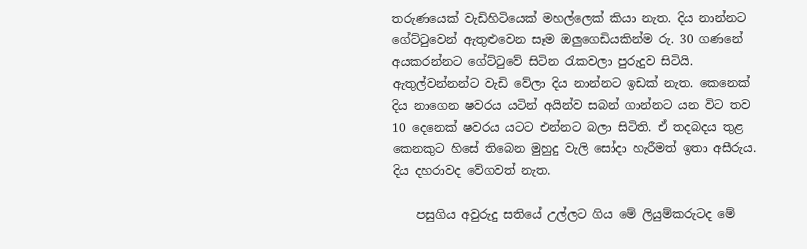තරුණයෙක්‌ වැඩිහිටියෙක්‌ මහල්ලෙක්‌ කියා නැත. දිය නාන්නට ගේට්‌ටුවෙන් ඇතුළුවෙන සෑම ඔලුගෙඩියකින්ම රු. 30 ගණනේ අයකරන්නට ගේට්‌ටුවේ සිටින රැකවලා පුරුදුව සිටියි. ඇතුල්වන්නන්ට වැඩි වේලා දිය නාන්නට ඉඩක්‌ නැත. කෙනෙක්‌ දිය නාගෙන ෂවරය යටින් අයින්ව සබන් ගාන්නට යන විට තව 10 දෙනෙක්‌ ෂවරය යටට එන්නට බලා සිටිති. ඒ තදබදය තුළ කෙනකුට හිසේ තිබෙන මුහුදු වැලි සෝදා හැරීමත් ඉතා අසීරුය. දිය දහරාවද වේගවත් නැත.

    පසුගිය අවුරුදු සතියේ උල්ලට ගිය මේ ලියුම්කරුටද මේ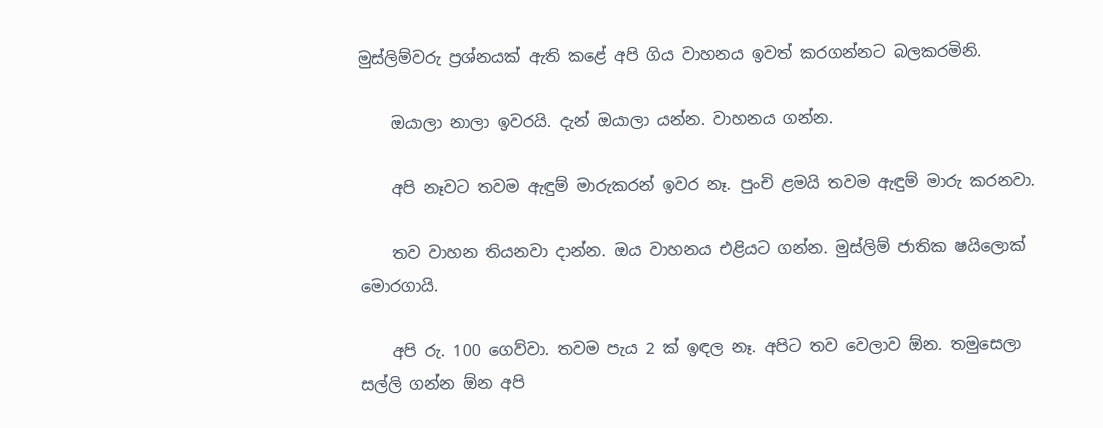මුස්‌ලිම්වරු ප්‍රශ්නයක්‌ ඇති කළේ අපි ගිය වාහනය ඉවත් කරගන්නට බලකරමිනි.

    ඔයාලා නාලා ඉවරයි. දැන් ඔයාලා යන්න. වාහනය ගන්න.

    අපි නෑවට තවම ඇඳුම් මාරුකරන් ඉවර නෑ. පුංචි ළමයි තවම ඇඳුම් මාරු කරනවා.

    තව වාහන තියනවා දාන්න. ඔය වාහනය එළියට ගන්න. මුස්‌ලිම් ජාතික ෂයිලොක්‌ මොරගායි.

    අපි රු. 100 ගෙව්වා. තවම පැය 2 ක්‌ ඉඳල නෑ. අපිට තව වෙලාව ඕන. තමුසෙලා සල්ලි ගන්න ඕන අපි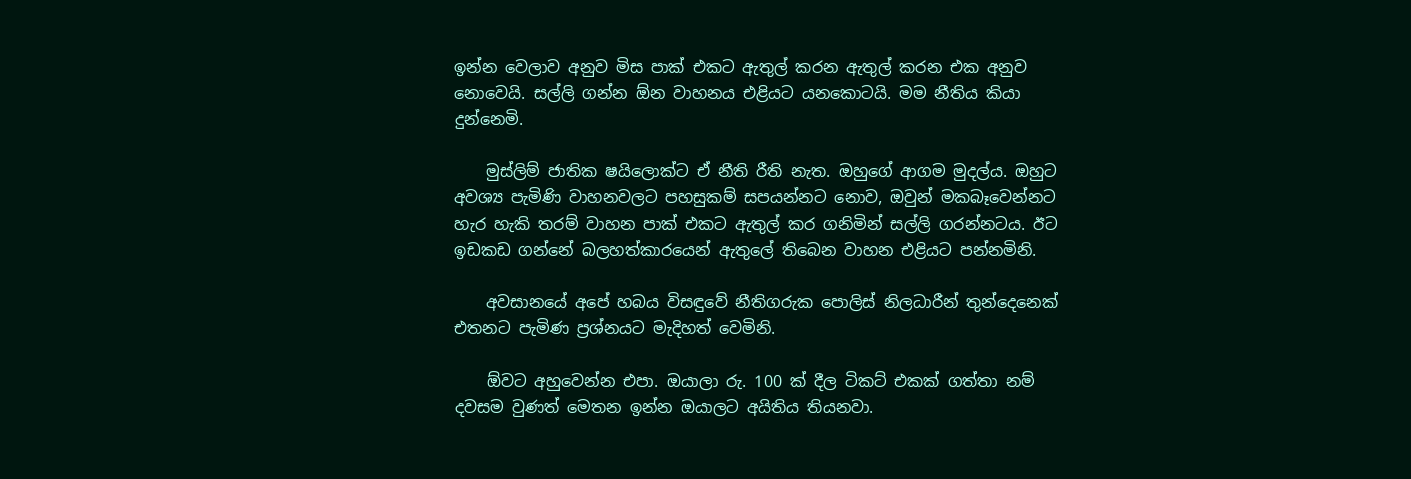ඉන්න වෙලාව අනුව මිස පාක්‌ එකට ඇතුල් කරන ඇතුල් කරන එක අනුව නොවෙයි. සල්ලි ගන්න ඕන වාහනය එළියට යනකොටයි. මම නීතිය කියා දුන්නෙමි.

    මුස්‌ලිම් ජාතික ෂයිලොක්‌ට ඒ නීති රීති නැත. ඔහුගේ ආගම මුදල්ය. ඔහුට අවශ්‍ය පැමිණි වාහනවලට පහසුකම් සපයන්නට නොව, ඔවුන් මකබෑවෙන්නට හැර හැකි තරම් වාහන පාක්‌ එකට ඇතුල් කර ගනිමින් සල්ලි ගරන්නටය. ඊට ඉඩකඩ ගන්නේ බලහත්කාරයෙන් ඇතුලේ තිබෙන වාහන එළියට පන්නමිනි.

    අවසානයේ අපේ හබය විසඳුවේ නීතිගරුක පොලිස්‌ නිලධාරීන් තුන්දෙනෙක්‌ එතනට පැමිණ ප්‍රශ්නයට මැදිහත් වෙමිනි.

    ඕවට අහුවෙන්න එපා. ඔයාලා රු. 100 ක්‌ දීල ටිකට්‌ එකක්‌ ගත්තා නම් දවසම වුණත් මෙතන ඉන්න ඔයාලට අයිතිය තියනවා.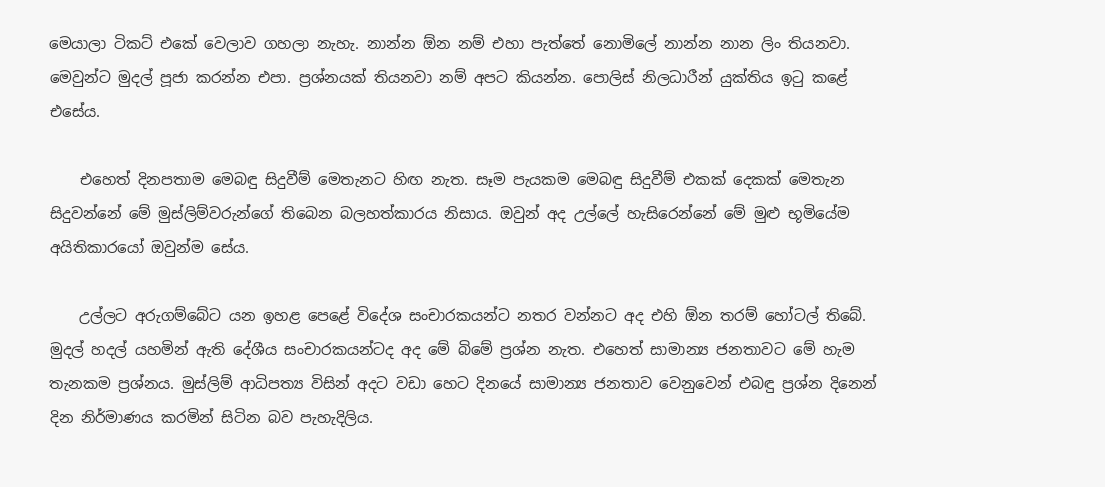මෙයාලා ටිකට්‌ එකේ වෙලාව ගහලා නැහැ. නාන්න ඕන නම් එහා පැත්තේ නොමිලේ නාන්න නාන ලිං තියනවා. මෙවුන්ට මුදල් පූජා කරන්න එපා. ප්‍රශ්නයක්‌ තියනවා නම් අපට කියන්න. පොලිස්‌ නිලධාරීන් යුක්‌තිය ඉටු කළේ එසේය.

    එහෙත් දිනපතාම මෙබඳු සිදුවීම් මෙතැනට හිඟ නැත. සෑම පැයකම මෙබඳු සිදුවීම් එකක්‌ දෙකක්‌ මෙතැන සිදුවන්නේ මේ මුස්‌ලිම්වරුන්ගේ තිබෙන බලහත්කාරය නිසාය. ඔවුන් අද උල්ලේ හැසිරෙන්නේ මේ මුළු භූමියේම අයිතිකාරයෝ ඔවුන්ම සේය.

    උල්ලට අරුගම්බේට යන ඉහළ පෙළේ විදේශ සංචාරකයන්ට නතර වන්නට අද එහි ඕන තරම් හෝටල් තිබේ. මුදල් හදල් යහමින් ඇති දේශීය සංචාරකයන්ටද අද මේ බිමේ ප්‍රශ්න නැත. එහෙත් සාමාන්‍ය ජනතාවට මේ හැම තැනකම ප්‍රශ්නය. මුස්‌ලිම් ආධිපත්‍ය විසින් අදට වඩා හෙට දිනයේ සාමාන්‍ය ජනතාව වෙනුවෙන් එබඳු ප්‍රශ්න දිනෙන් දින නිර්මාණය කරමින් සිටින බව පැහැදිලිය.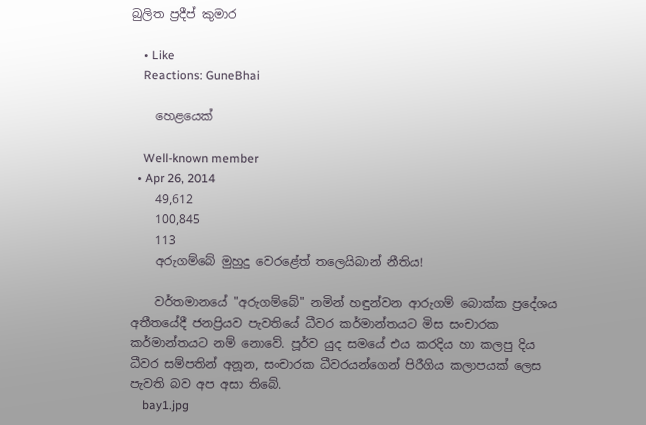බුලිත ප්‍රදීප් කුමාර

    • Like
    Reactions: GuneBhai

    හෙළයෙක්

    Well-known member
  • Apr 26, 2014
    49,612
    100,845
    113
    අරුගම්බේ මුහුදු වෙරළේත් තලෙයිබාන් නීතිය!

    වර්තමානයේ "අරුගම්බේ" නමින් හඳුන්වන ආරුගම් බොක්‌ක ප්‍රදේශය අතීතයේදී ජනප්‍රියව පැවතියේ ධීවර කර්මාන්තයට මිස සංචාරක කර්මාන්තයට නම් නොවේ. පූර්ව යුද සමයේ එය කරදිය හා කලපු දිය ධීවර සම්පතින් අනූන, සංචාරක ධීවරයන්ගෙන් පිරීගිය කලාපයක්‌ ලෙස පැවති බව අප අසා තිබේ.
    bay1.jpg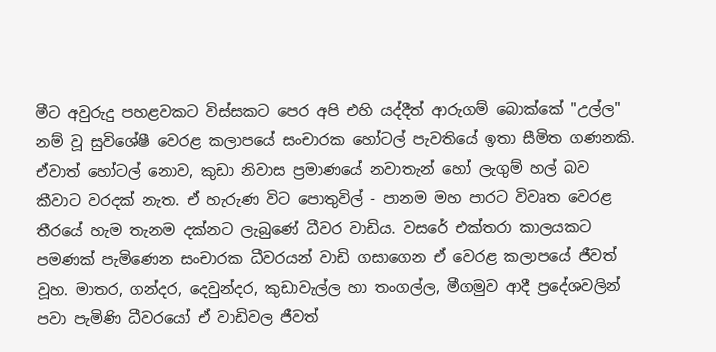මීට අවුරුදු පහළවකට විස්‌සකට පෙර අපි එහි යද්දීත් ආරුගම් බොක්‌කේ "උල්ල" නම් වූ සුවිශේෂී වෙරළ කලාපයේ සංචාරක හෝටල් පැවතියේ ඉතා සීමිත ගණනකි. ඒවාත් හෝටල් නොව, කුඩා නිවාස ප්‍රමාණයේ නවාතැන් හෝ ලැගුම් හල් බව කීවාට වරදක්‌ නැත. ඒ හැරුණ විට පොතුවිල් - පානම මහ පාරට විවෘත වෙරළ තීරයේ හැම තැනම දක්‌නට ලැබුණේ ධීවර වාඩිය. වසරේ එක්‌තරා කාලයකට පමණක්‌ පැමිණෙන සංචාරක ධීවරයන් වාඩි ගසාගෙන ඒ වෙරළ කලාපයේ ජීවත් වූහ. මාතර, ගන්දර, දෙවුන්දර, කුඩාවැල්ල හා තංගල්ල, මීගමුව ආදී ප්‍රදේශවලින් පවා පැමිණි ධීවරයෝ ඒ වාඩිවල ජීවත්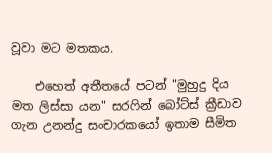වූවා මට මතකය.

    එහෙත් අතීතයේ පටන් "මුහුදු දිය මත ලිස්‌සා යන" සරෆින් බෝට්‌ස්‌ ක්‍රීඩාව ගැන උනන්දු සංචාරකයෝ ඉතාම සීමිත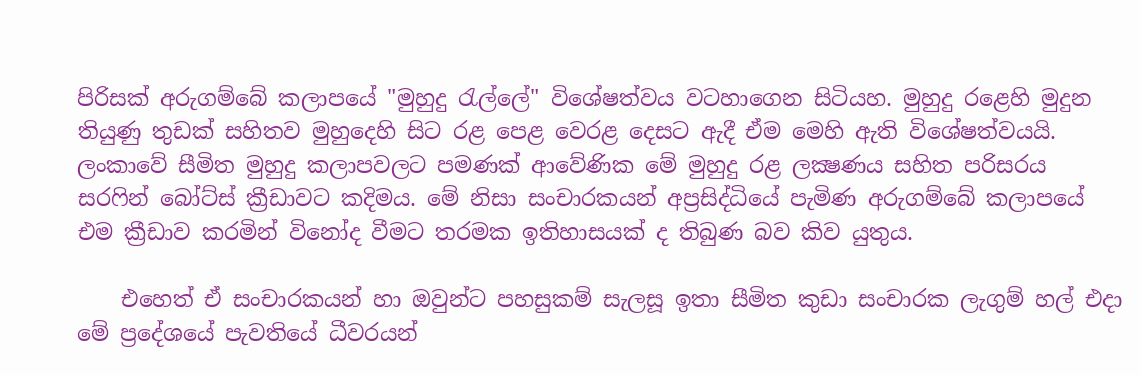පිරිසක්‌ අරුගම්බේ කලාපයේ "මුහුදු රැල්ලේ" විශේෂත්වය වටහාගෙන සිටියහ. මුහුදු රළෙහි මුදුන තියුණු තුඩක්‌ සහිතව මුහුදෙහි සිට රළ පෙළ වෙරළ දෙසට ඇදී ඒම මෙහි ඇති විශේෂත්වයයි. ලංකාවේ සීමිත මුහුදු කලාපවලට පමණක්‌ ආවේණික මේ මුහුදු රළ ලක්‍ෂණය සහිත පරිසරය සරෆින් බෝට්‌ස්‌ ක්‍රීඩාවට කදිමය. මේ නිසා සංචාරකයන් අප්‍රසිද්ධියේ පැමිණ අරුගම්බේ කලාපයේ එම ක්‍රීඩාව කරමින් විනෝද වීමට තරමක ඉතිහාසයක්‌ ද තිබුණ බව කිව යුතුය.

    එහෙත් ඒ සංචාරකයන් හා ඔවුන්ට පහසුකම් සැලසූ ඉතා සීමිත කුඩා සංචාරක ලැගුම් හල් එදා මේ ප්‍රදේශයේ පැවතියේ ධීවරයන්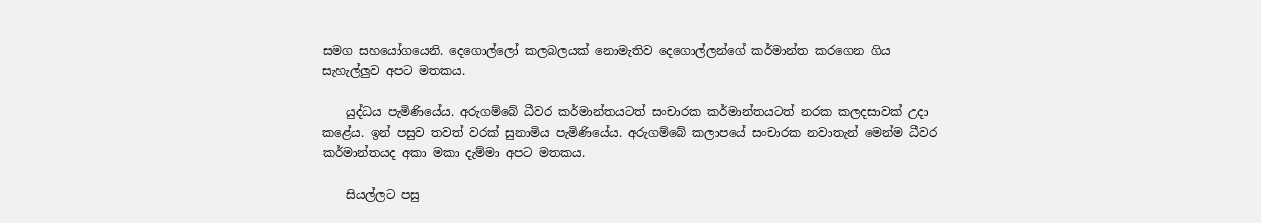සමග සහයෝගයෙනි. දෙගොල්ලෝ කලබලයක්‌ නොමැතිව දෙගොල්ලන්ගේ කර්මාන්ත කරගෙන ගිය සැහැල්ලුව අපට මතකය.

    යුද්ධය පැමිණියේය. අරුගම්බේ ධීවර කර්මාන්තයටත් සංචාරක කර්මාන්තයටත් නරක කලදසාවක්‌ උදා කළේය. ඉන් පසුව තවත් වරක්‌ සුනාමිය පැමිණියේය. අරුගම්බේ කලාපයේ සංචාරක නවාතැන් මෙන්ම ධීවර කර්මාන්තයද අකා මකා දැම්මා අපට මතකය.

    සියල්ලට පසු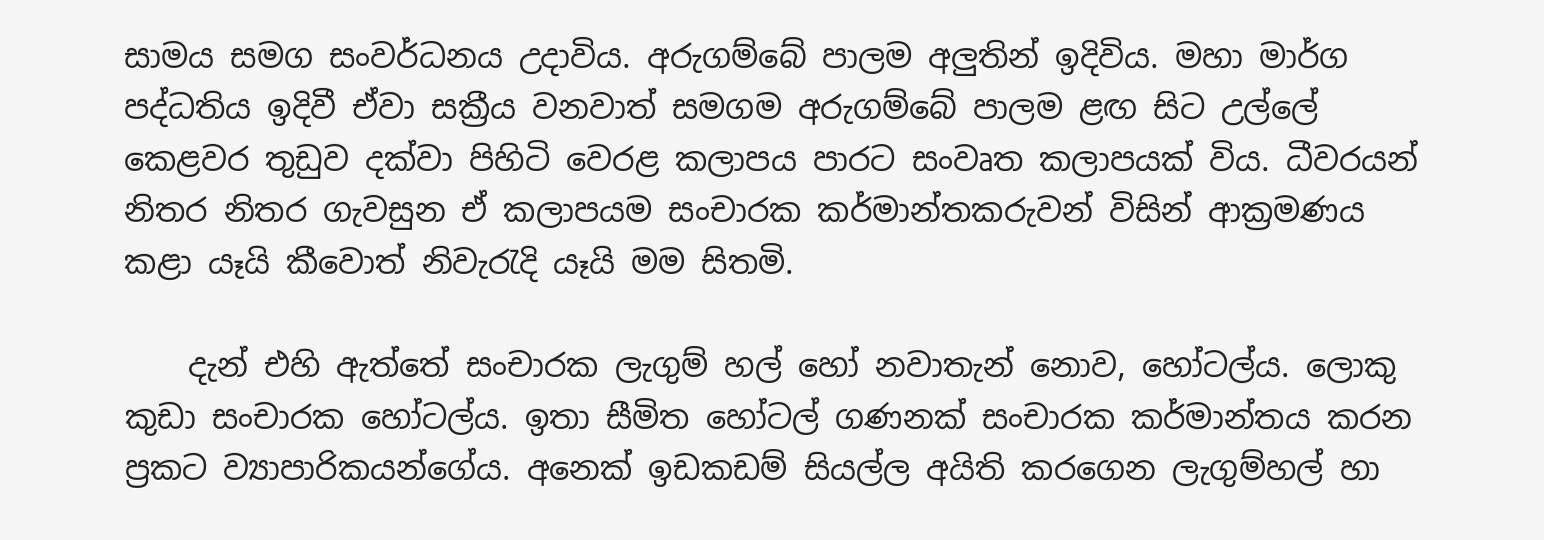සාමය සමග සංවර්ධනය උදාවිය. අරුගම්බේ පාලම අලුතින් ඉදිවිය. මහා මාර්ග පද්ධතිය ඉදිවී ඒවා සක්‍රීය වනවාත් සමගම අරුගම්බේ පාලම ළඟ සිට උල්ලේ කෙළවර තුඩුව දක්‌වා පිහිටි වෙරළ කලාපය පාරට සංවෘත කලාපයක්‌ විය. ධීවරයන් නිතර නිතර ගැවසුන ඒ කලාපයම සංචාරක කර්මාන්තකරුවන් විසින් ආක්‍රමණය කළා යෑයි කීවොත් නිවැරැදි යෑයි මම සිතමි.

    දැන් එහි ඇත්තේ සංචාරක ලැගුම් හල් හෝ නවාතැන් නොව, හෝටල්ය. ලොකු කුඩා සංචාරක හෝටල්ය. ඉතා සීමිත හෝටල් ගණනක්‌ සංචාරක කර්මාන්තය කරන ප්‍රකට ව්‍යාපාරිකයන්ගේය. අනෙක්‌ ඉඩකඩම් සියල්ල අයිති කරගෙන ලැගුම්හල් හා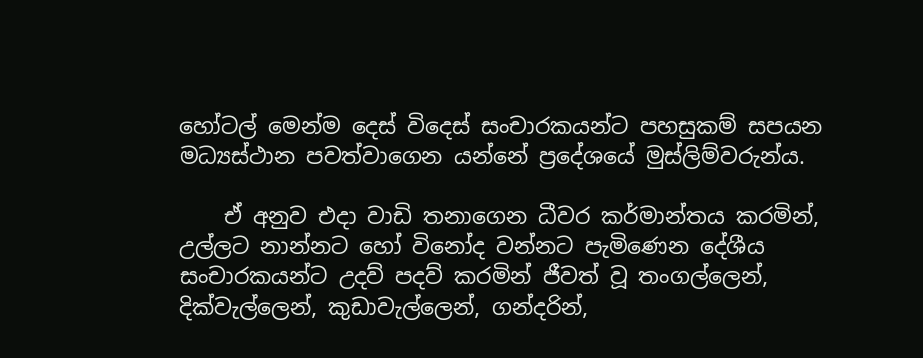හෝටල් මෙන්ම දෙස්‌ විදෙස්‌ සංචාරකයන්ට පහසුකම් සපයන මධ්‍යස්‌ථාන පවත්වාගෙන යන්නේ ප්‍රදේශයේ මුස්‌ලිම්වරුන්ය.

    ඒ අනුව එදා වාඩි තනාගෙන ධීවර කර්මාන්තය කරමින්, උල්ලට නාන්නට හෝ විනෝද වන්නට පැමිණෙන දේශීය සංචාරකයන්ට උදව් පදව් කරමින් ජීවත් වූ තංගල්ලෙන්, දික්‌වැල්ලෙන්, කුඩාවැල්ලෙන්, ගන්දරින්,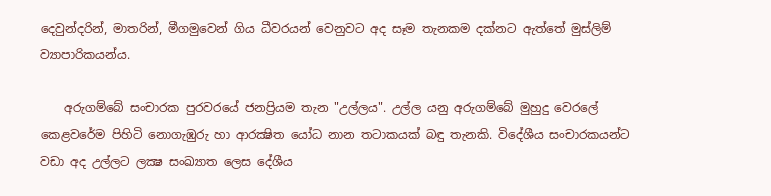දෙවුන්දරින්, මාතරින්, මීගමුවෙන් ගිය ධීවරයන් වෙනුවට අද සෑම තැනකම දක්‌නට ඇත්තේ මුස්‌ලිම් ව්‍යාපාරිකයන්ය.

    අරුගම්බේ සංචාරක පුරවරයේ ජනප්‍රියම තැන "උල්ලය". උල්ල යනු අරුගම්බේ මුහුදු වෙරලේ කෙළවරේම පිහිටි නොගැඹුරු හා ආරක්‍ෂිත යෝධ නාන තටාකයක්‌ බඳු තැනකි. විදේශීය සංචාරකයන්ට වඩා අද උල්ලට ලක්‍ෂ සංඛ්‍යාත ලෙස දේශීය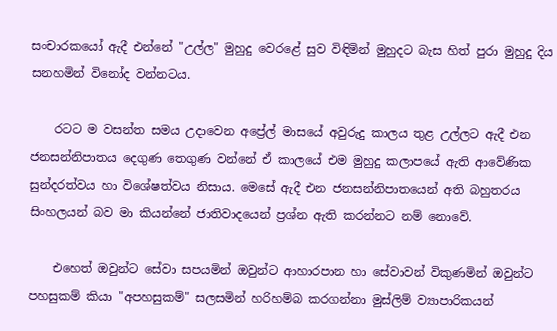සංචාරකයෝ ඇදී එන්නේ "උල්ල" මුහුදු වෙරළේ සුව විඳිමින් මුහුදට බැස හිත් පුරා මුහුදු දිය සනහමින් විනෝද වන්නටය.

    රටට ම වසන්ත සමය උදාවෙන අප්‍රේල් මාසයේ අවුරුදු කාලය තුළ උල්ලට ඇදී එන ජනසන්නිපාතය දෙගුණ තෙගුණ වන්නේ ඒ කාලයේ එම මුහුදු කලාපයේ ඇති ආවේණික සුන්දරත්වය හා විශේෂත්වය නිසාය. මෙසේ ඇදී එන ජනසන්නිපාතයෙන් අති බහුතරය සිංහලයන් බව මා කියන්නේ ජාතිවාදයෙන් ප්‍රශ්න ඇති කරන්නට නම් නොවේ.

    එහෙත් ඔවුන්ට සේවා සපයමින් ඔවුන්ට ආහාරපාන හා සේවාවන් විකුණමින් ඔවුන්ට පහසුකම් කියා "අපහසුකම්" සලසමින් හරිහම්බ කරගන්නා මුස්‌ලිම් ව්‍යාපාරිකයන්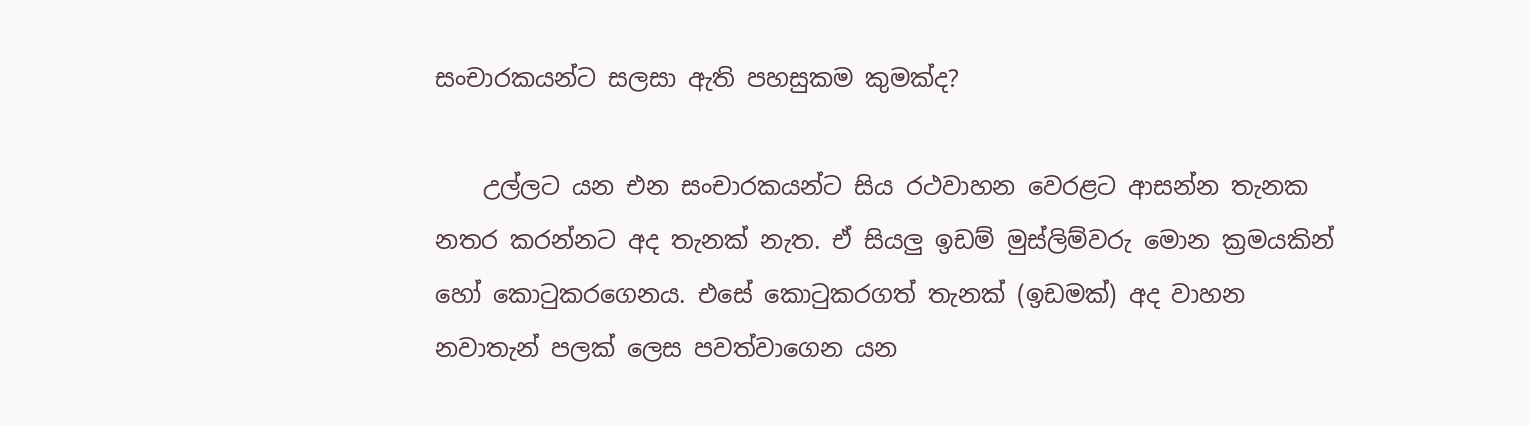සංචාරකයන්ට සලසා ඇති පහසුකම කුමක්‌ද?

    උල්ලට යන එන සංචාරකයන්ට සිය රථවාහන වෙරළට ආසන්න තැනක නතර කරන්නට අද තැනක්‌ නැත. ඒ සියලු ඉඩම් මුස්‌ලිම්වරු මොන ක්‍රමයකින් හෝ කොටුකරගෙනය. එසේ කොටුකරගත් තැනක්‌ (ඉඩමක්‌) අද වාහන නවාතැන් පලක්‌ ලෙස පවත්වාගෙන යන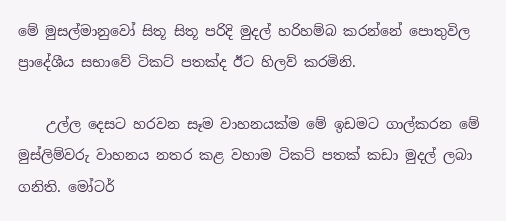මේ මුසල්මානුවෝ සිතූ සිතූ පරිදි මුදල් හරිහම්බ කරන්නේ පොතුවිල ප්‍රාදේශීය සභාවේ ටිකට්‌ පතක්‌ද ඊට හිලව් කරමිනි.

    උල්ල දෙසට හරවන සෑම වාහනයක්‌ම මේ ඉඩමට ගාල්කරන මේ මුස්‌ලිම්වරු වාහනය නතර කළ වහාම ටිකට්‌ පතක්‌ කඩා මුදල් ලබා ගනිති. මෝටර්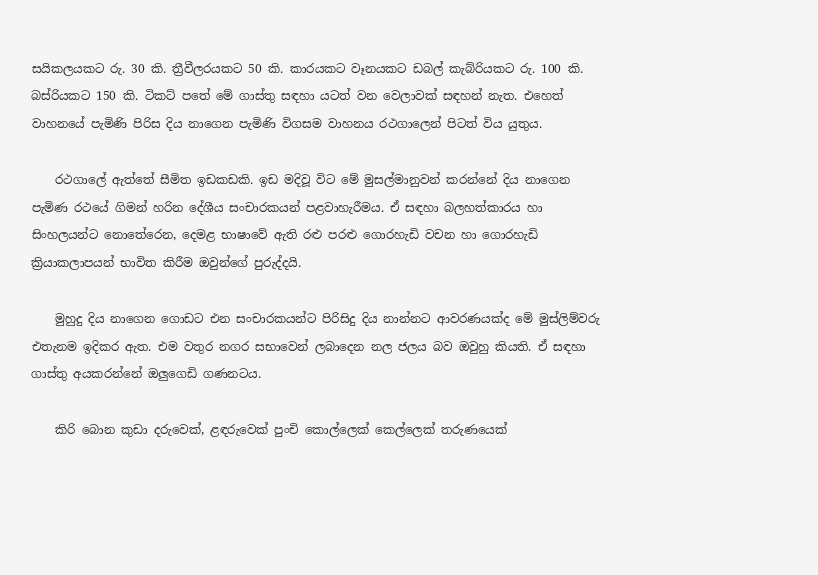සයිකලයකට රු. 30 කි. ත්‍රීවීලරයකට 50 කි. කාරයකට වෑනයකට ඩබල් කැබ්රියකට රු. 100 කි. බස්‌රියකට 150 කි. ටිකට්‌ පතේ මේ ගාස්‌තු සඳහා යටත් වන වෙලාවක්‌ සඳහන් නැත. එහෙත් වාහනයේ පැමිණි පිරිස දිය නාගෙන පැමිණි විගසම වාහනය රථගාලෙන් පිටත් විය යුතුය.

    රථගාලේ ඇත්තේ සීමිත ඉඩකඩකි. ඉඩ මදිවූ විට මේ මුසල්මානුවන් කරන්නේ දිය නාගෙන පැමිණ රථයේ ගිමන් හරින දේශීය සංචාරකයන් පළවාහැරීමය. ඒ සඳහා බලහත්කාරය හා සිංහලයන්ට නොතේරෙන, දෙමළ භාෂාවේ ඇති රළු පරළු ගොරහැඩි වචන හා ගොරහැඩි ක්‍රියාකලාපයන් භාවිත කිරීම ඔවුන්ගේ පුරුද්දයි.

    මුහුදු දිය නාගෙන ගොඩට එන සංචාරකයන්ට පිරිසිදු දිය නාන්නට ආවරණයක්‌ද මේ මුස්‌ලිම්වරු එතැනම ඉදිකර ඇත. එම වතුර නගර සභාවෙන් ලබාදෙන නල ජලය බව ඔවුහු කියති. ඒ සඳහා ගාස්‌තු අයකරන්නේ ඔලුගෙඩි ගණනටය.

    කිරි බොන කුඩා දරුවෙක්‌, ළඳරුවෙක්‌ පුංචි කොල්ලෙක්‌ කෙල්ලෙක්‌ තරුණයෙක්‌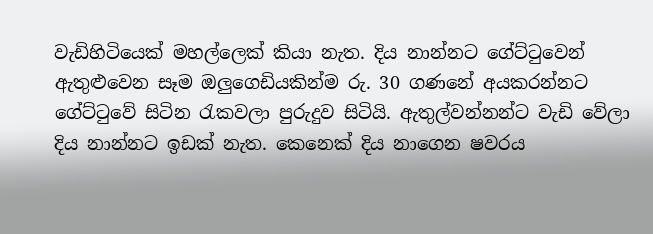වැඩිහිටියෙක්‌ මහල්ලෙක්‌ කියා නැත. දිය නාන්නට ගේට්‌ටුවෙන් ඇතුළුවෙන සෑම ඔලුගෙඩියකින්ම රු. 30 ගණනේ අයකරන්නට ගේට්‌ටුවේ සිටින රැකවලා පුරුදුව සිටියි. ඇතුල්වන්නන්ට වැඩි වේලා දිය නාන්නට ඉඩක්‌ නැත. කෙනෙක්‌ දිය නාගෙන ෂවරය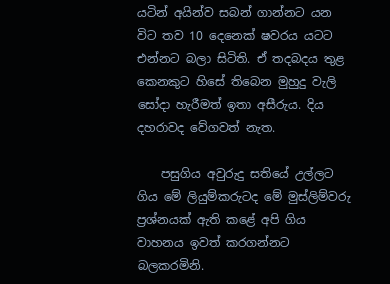යටින් අයින්ව සබන් ගාන්නට යන විට තව 10 දෙනෙක්‌ ෂවරය යටට එන්නට බලා සිටිති. ඒ තදබදය තුළ කෙනකුට හිසේ තිබෙන මුහුදු වැලි සෝදා හැරීමත් ඉතා අසීරුය. දිය දහරාවද වේගවත් නැත.

    පසුගිය අවුරුදු සතියේ උල්ලට ගිය මේ ලියුම්කරුටද මේ මුස්‌ලිම්වරු ප්‍රශ්නයක්‌ ඇති කළේ අපි ගිය වාහනය ඉවත් කරගන්නට බලකරමිනි.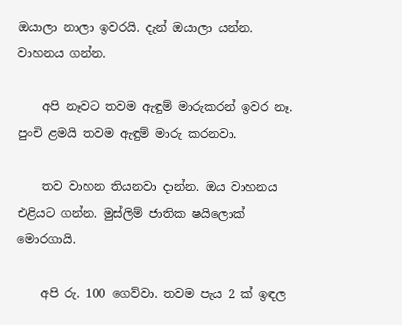ඔයාලා නාලා ඉවරයි. දැන් ඔයාලා යන්න. වාහනය ගන්න.

    අපි නෑවට තවම ඇඳුම් මාරුකරන් ඉවර නෑ. පුංචි ළමයි තවම ඇඳුම් මාරු කරනවා.

    තව වාහන තියනවා දාන්න. ඔය වාහනය එළියට ගන්න. මුස්‌ලිම් ජාතික ෂයිලොක්‌ මොරගායි.

    අපි රු. 100 ගෙව්වා. තවම පැය 2 ක්‌ ඉඳල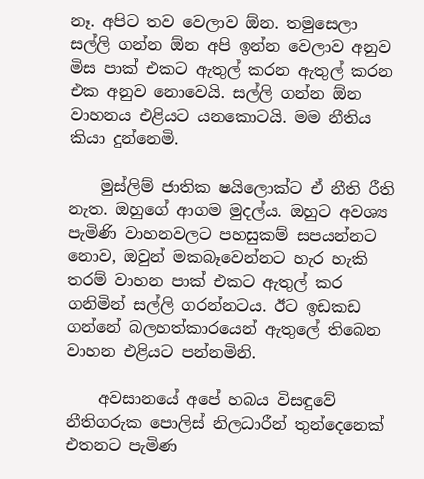නෑ. අපිට තව වෙලාව ඕන. තමුසෙලා සල්ලි ගන්න ඕන අපි ඉන්න වෙලාව අනුව මිස පාක්‌ එකට ඇතුල් කරන ඇතුල් කරන එක අනුව නොවෙයි. සල්ලි ගන්න ඕන වාහනය එළියට යනකොටයි. මම නීතිය කියා දුන්නෙමි.

    මුස්‌ලිම් ජාතික ෂයිලොක්‌ට ඒ නීති රීති නැත. ඔහුගේ ආගම මුදල්ය. ඔහුට අවශ්‍ය පැමිණි වාහනවලට පහසුකම් සපයන්නට නොව, ඔවුන් මකබෑවෙන්නට හැර හැකි තරම් වාහන පාක්‌ එකට ඇතුල් කර ගනිමින් සල්ලි ගරන්නටය. ඊට ඉඩකඩ ගන්නේ බලහත්කාරයෙන් ඇතුලේ තිබෙන වාහන එළියට පන්නමිනි.

    අවසානයේ අපේ හබය විසඳුවේ නීතිගරුක පොලිස්‌ නිලධාරීන් තුන්දෙනෙක්‌ එතනට පැමිණ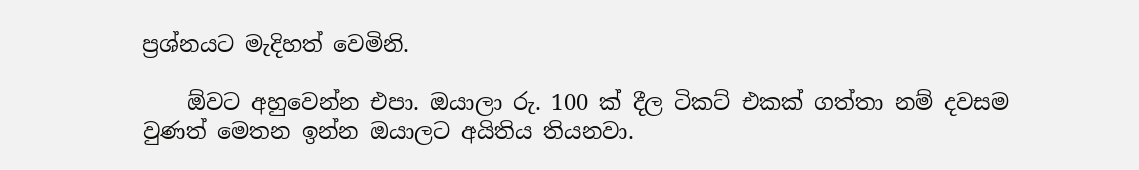ප්‍රශ්නයට මැදිහත් වෙමිනි.

    ඕවට අහුවෙන්න එපා. ඔයාලා රු. 100 ක්‌ දීල ටිකට්‌ එකක්‌ ගත්තා නම් දවසම වුණත් මෙතන ඉන්න ඔයාලට අයිතිය තියනවා.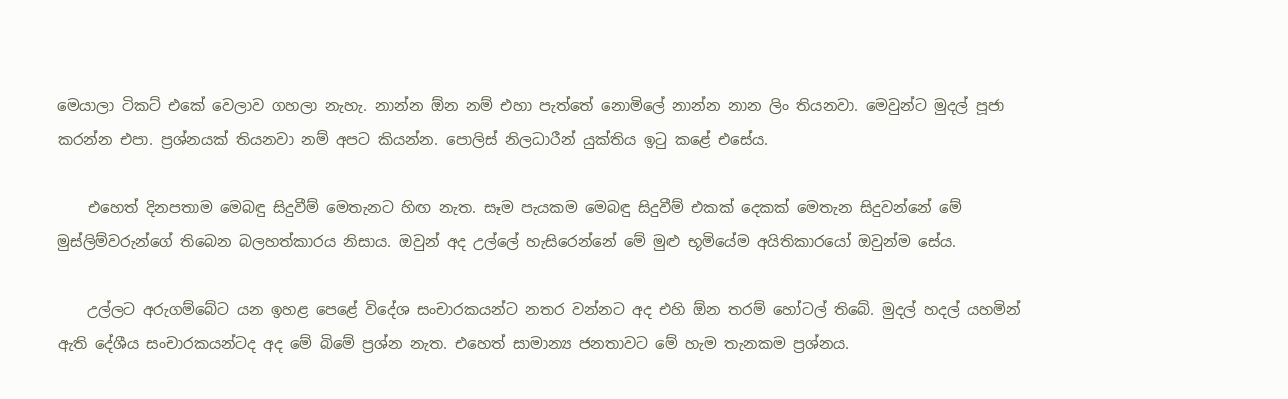මෙයාලා ටිකට්‌ එකේ වෙලාව ගහලා නැහැ. නාන්න ඕන නම් එහා පැත්තේ නොමිලේ නාන්න නාන ලිං තියනවා. මෙවුන්ට මුදල් පූජා කරන්න එපා. ප්‍රශ්නයක්‌ තියනවා නම් අපට කියන්න. පොලිස්‌ නිලධාරීන් යුක්‌තිය ඉටු කළේ එසේය.

    එහෙත් දිනපතාම මෙබඳු සිදුවීම් මෙතැනට හිඟ නැත. සෑම පැයකම මෙබඳු සිදුවීම් එකක්‌ දෙකක්‌ මෙතැන සිදුවන්නේ මේ මුස්‌ලිම්වරුන්ගේ තිබෙන බලහත්කාරය නිසාය. ඔවුන් අද උල්ලේ හැසිරෙන්නේ මේ මුළු භූමියේම අයිතිකාරයෝ ඔවුන්ම සේය.

    උල්ලට අරුගම්බේට යන ඉහළ පෙළේ විදේශ සංචාරකයන්ට නතර වන්නට අද එහි ඕන තරම් හෝටල් තිබේ. මුදල් හදල් යහමින් ඇති දේශීය සංචාරකයන්ටද අද මේ බිමේ ප්‍රශ්න නැත. එහෙත් සාමාන්‍ය ජනතාවට මේ හැම තැනකම ප්‍රශ්නය.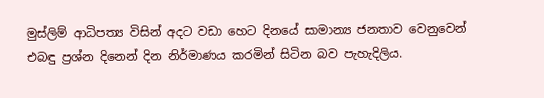මුස්‌ලිම් ආධිපත්‍ය විසින් අදට වඩා හෙට දිනයේ සාමාන්‍ය ජනතාව වෙනුවෙන් එබඳු ප්‍රශ්න දිනෙන් දින නිර්මාණය කරමින් සිටින බව පැහැදිලිය.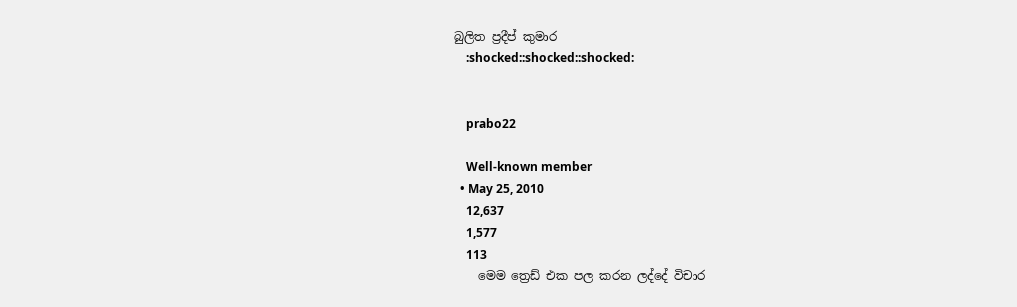බුලිත ප්‍රදීප් කුමාර
    :shocked::shocked::shocked:


    prabo22

    Well-known member
  • May 25, 2010
    12,637
    1,577
    113
    මෙම ත්‍රෙඩ් එක පල කරන ලද්දේ විචාර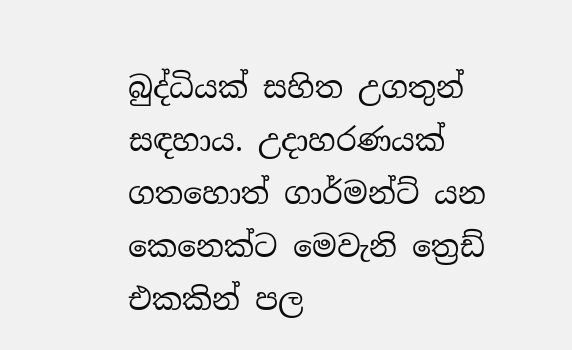බුද්ධියක් සහිත උගතුන් සඳහාය. උදාහරණයක් ගතහොත් ගාර්මන්ට් යන කෙනෙක්ට මෙවැනි ත්‍රෙඩ් එකකින් පල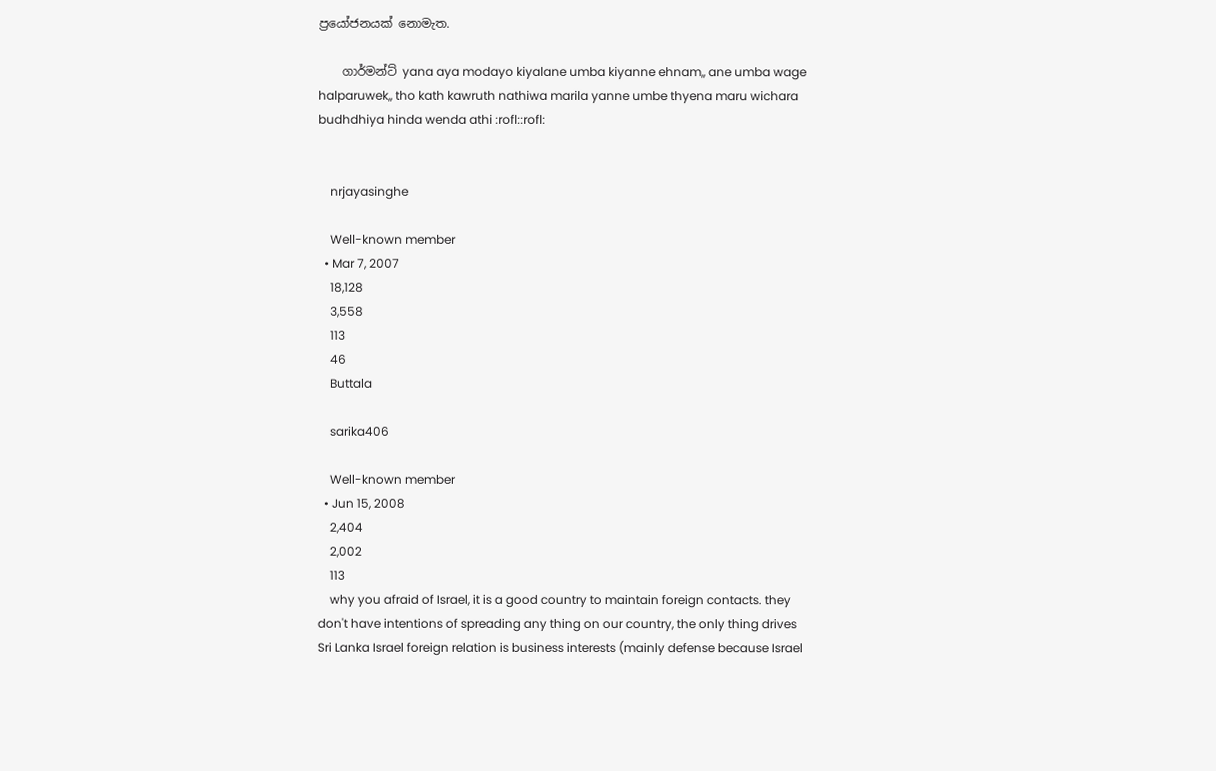ප්‍රයෝජනයක් නොමැත.

    ගාර්මන්ට් yana aya modayo kiyalane umba kiyanne ehnam,, ane umba wage halparuwek,, tho kath kawruth nathiwa marila yanne umbe thyena maru wichara budhdhiya hinda wenda athi :rofl::rofl:


    nrjayasinghe

    Well-known member
  • Mar 7, 2007
    18,128
    3,558
    113
    46
    Buttala

    sarika406

    Well-known member
  • Jun 15, 2008
    2,404
    2,002
    113
    why you afraid of Israel, it is a good country to maintain foreign contacts. they don't have intentions of spreading any thing on our country, the only thing drives Sri Lanka Israel foreign relation is business interests (mainly defense because Israel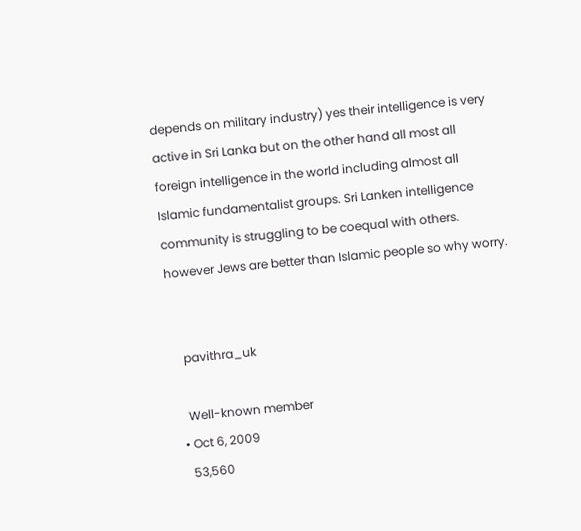depends on military industry) yes their intelligence is very active in Sri Lanka but on the other hand all most all foreign intelligence in the world including almost all Islamic fundamentalist groups. Sri Lanken intelligence community is struggling to be coequal with others. however Jews are better than Islamic people so why worry.


    pavithra_uk

    Well-known member
  • Oct 6, 2009
    53,560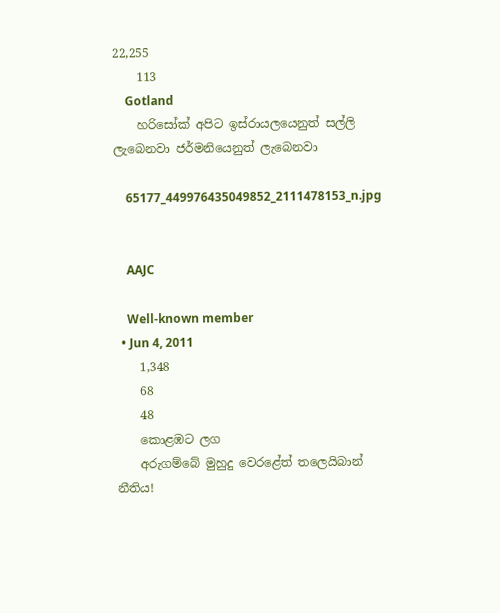22,255
    113
    Gotland
    හරිසෝක් අපිට ඉස්රායලයෙනුත් සල්ලි ලැබෙනවා ජර්මනියෙනුත් ලැබෙනවා

    65177_449976435049852_2111478153_n.jpg


    AAJC

    Well-known member
  • Jun 4, 2011
    1,348
    68
    48
    කොළඹට ලග
    අරුගම්බේ මුහුදු වෙරළේත් තලෙයිබාන් නීතිය!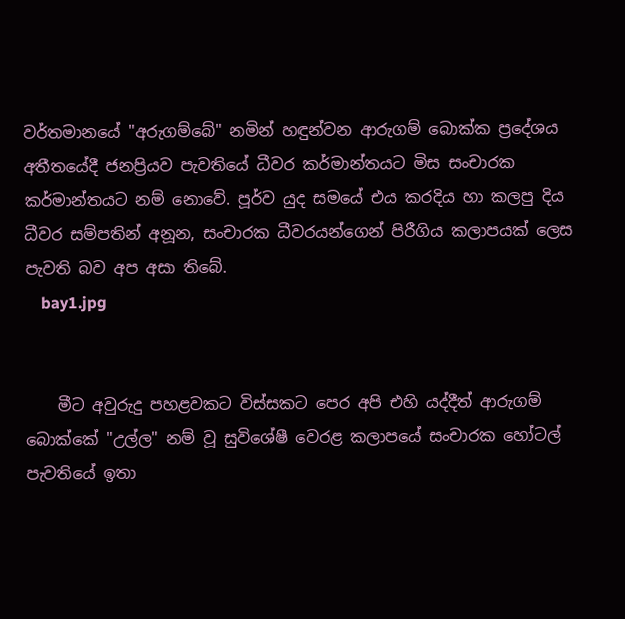වර්තමානයේ "අරුගම්බේ" නමින් හඳුන්වන ආරුගම් බොක්‌ක ප්‍රදේශය අතීතයේදී ජනප්‍රියව පැවතියේ ධීවර කර්මාන්තයට මිස සංචාරක කර්මාන්තයට නම් නොවේ. පූර්ව යුද සමයේ එය කරදිය හා කලපු දිය ධීවර සම්පතින් අනූන, සංචාරක ධීවරයන්ගෙන් පිරීගිය කලාපයක්‌ ලෙස පැවති බව අප අසා තිබේ.
    bay1.jpg


    මීට අවුරුදු පහළවකට විස්‌සකට පෙර අපි එහි යද්දීත් ආරුගම් බොක්‌කේ "උල්ල" නම් වූ සුවිශේෂී වෙරළ කලාපයේ සංචාරක හෝටල් පැවතියේ ඉතා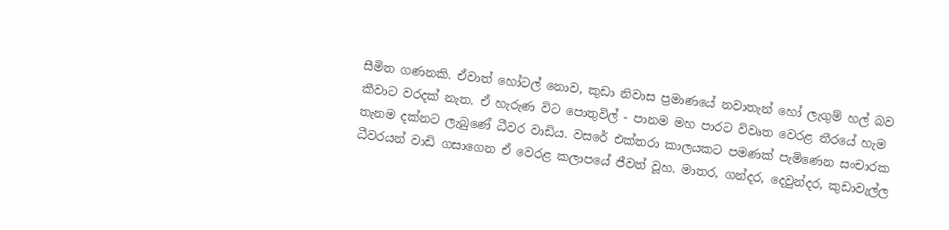සීමිත ගණනකි. ඒවාත් හෝටල් නොව, කුඩා නිවාස ප්‍රමාණයේ නවාතැන් හෝ ලැගුම් හල් බව කීවාට වරදක්‌ නැත. ඒ හැරුණ විට පොතුවිල් - පානම මහ පාරට විවෘත වෙරළ තීරයේ හැම තැනම දක්‌නට ලැබුණේ ධීවර වාඩිය. වසරේ එක්‌තරා කාලයකට පමණක්‌ පැමිණෙන සංචාරක ධීවරයන් වාඩි ගසාගෙන ඒ වෙරළ කලාපයේ ජීවත් වූහ. මාතර, ගන්දර, දෙවුන්දර, කුඩාවැල්ල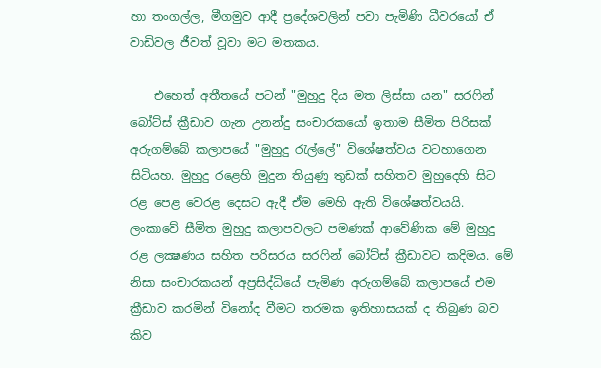හා තංගල්ල, මීගමුව ආදී ප්‍රදේශවලින් පවා පැමිණි ධීවරයෝ ඒ වාඩිවල ජීවත් වූවා මට මතකය.

    එහෙත් අතීතයේ පටන් "මුහුදු දිය මත ලිස්‌සා යන" සරෆින් බෝට්‌ස්‌ ක්‍රීඩාව ගැන උනන්දු සංචාරකයෝ ඉතාම සීමිත පිරිසක්‌ අරුගම්බේ කලාපයේ "මුහුදු රැල්ලේ" විශේෂත්වය වටහාගෙන සිටියහ. මුහුදු රළෙහි මුදුන තියුණු තුඩක්‌ සහිතව මුහුදෙහි සිට රළ පෙළ වෙරළ දෙසට ඇදී ඒම මෙහි ඇති විශේෂත්වයයි. ලංකාවේ සීමිත මුහුදු කලාපවලට පමණක්‌ ආවේණික මේ මුහුදු රළ ලක්‍ෂණය සහිත පරිසරය සරෆින් බෝට්‌ස්‌ ක්‍රීඩාවට කදිමය. මේ නිසා සංචාරකයන් අප්‍රසිද්ධියේ පැමිණ අරුගම්බේ කලාපයේ එම ක්‍රීඩාව කරමින් විනෝද වීමට තරමක ඉතිහාසයක්‌ ද තිබුණ බව කිව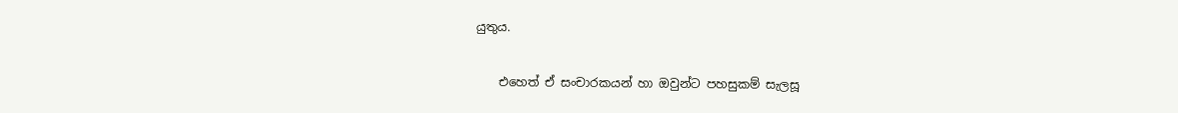යුතුය.

    එහෙත් ඒ සංචාරකයන් හා ඔවුන්ට පහසුකම් සැලසූ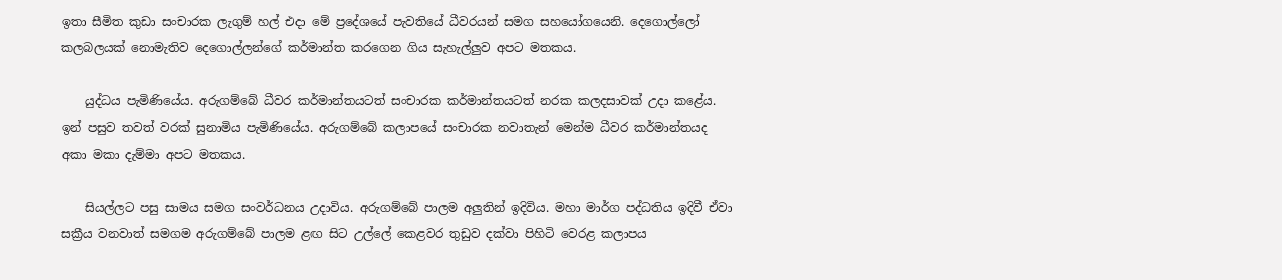ඉතා සීමිත කුඩා සංචාරක ලැගුම් හල් එදා මේ ප්‍රදේශයේ පැවතියේ ධීවරයන් සමග සහයෝගයෙනි. දෙගොල්ලෝ කලබලයක්‌ නොමැතිව දෙගොල්ලන්ගේ කර්මාන්ත කරගෙන ගිය සැහැල්ලුව අපට මතකය.

    යුද්ධය පැමිණියේය. අරුගම්බේ ධීවර කර්මාන්තයටත් සංචාරක කර්මාන්තයටත් නරක කලදසාවක්‌ උදා කළේය. ඉන් පසුව තවත් වරක්‌ සුනාමිය පැමිණියේය. අරුගම්බේ කලාපයේ සංචාරක නවාතැන් මෙන්ම ධීවර කර්මාන්තයද අකා මකා දැම්මා අපට මතකය.

    සියල්ලට පසු සාමය සමග සංවර්ධනය උදාවිය. අරුගම්බේ පාලම අලුතින් ඉදිවිය. මහා මාර්ග පද්ධතිය ඉදිවී ඒවා සක්‍රීය වනවාත් සමගම අරුගම්බේ පාලම ළඟ සිට උල්ලේ කෙළවර තුඩුව දක්‌වා පිහිටි වෙරළ කලාපය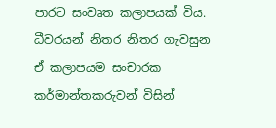පාරට සංවෘත කලාපයක්‌ විය. ධීවරයන් නිතර නිතර ගැවසුන ඒ කලාපයම සංචාරක කර්මාන්තකරුවන් විසින්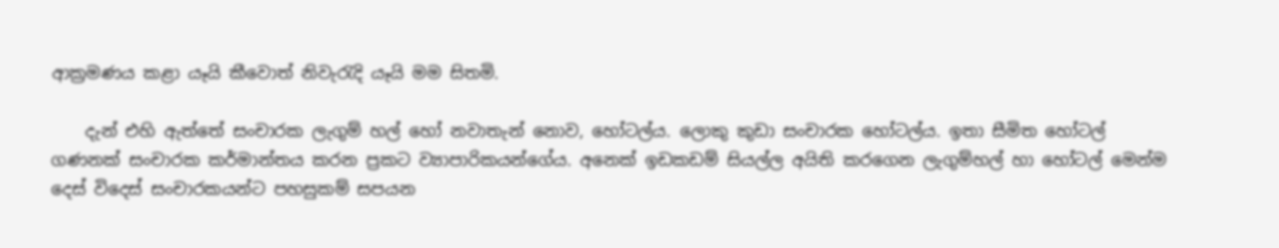ආක්‍රමණය කළා යෑයි කීවොත් නිවැරැදි යෑයි මම සිතමි.

    දැන් එහි ඇත්තේ සංචාරක ලැගුම් හල් හෝ නවාතැන් නොව, හෝටල්ය. ලොකු කුඩා සංචාරක හෝටල්ය. ඉතා සීමිත හෝටල් ගණනක්‌ සංචාරක කර්මාන්තය කරන ප්‍රකට ව්‍යාපාරිකයන්ගේය. අනෙක්‌ ඉඩකඩම් සියල්ල අයිති කරගෙන ලැගුම්හල් හා හෝටල් මෙන්ම දෙස්‌ විදෙස්‌ සංචාරකයන්ට පහසුකම් සපයන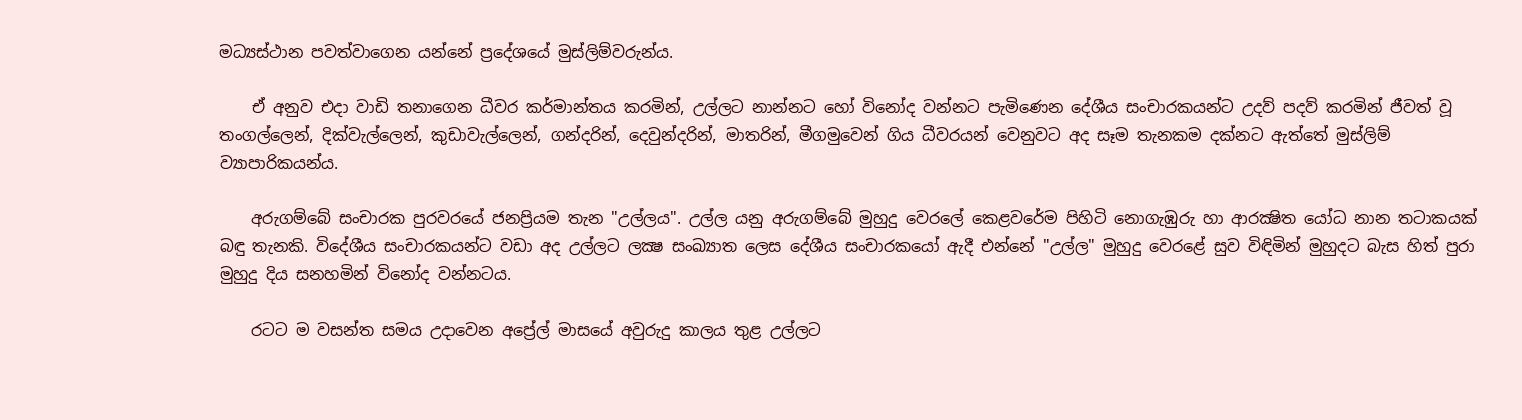මධ්‍යස්‌ථාන පවත්වාගෙන යන්නේ ප්‍රදේශයේ මුස්‌ලිම්වරුන්ය.

    ඒ අනුව එදා වාඩි තනාගෙන ධීවර කර්මාන්තය කරමින්, උල්ලට නාන්නට හෝ විනෝද වන්නට පැමිණෙන දේශීය සංචාරකයන්ට උදව් පදව් කරමින් ජීවත් වූ තංගල්ලෙන්, දික්‌වැල්ලෙන්, කුඩාවැල්ලෙන්, ගන්දරින්, දෙවුන්දරින්, මාතරින්, මීගමුවෙන් ගිය ධීවරයන් වෙනුවට අද සෑම තැනකම දක්‌නට ඇත්තේ මුස්‌ලිම් ව්‍යාපාරිකයන්ය.

    අරුගම්බේ සංචාරක පුරවරයේ ජනප්‍රියම තැන "උල්ලය". උල්ල යනු අරුගම්බේ මුහුදු වෙරලේ කෙළවරේම පිහිටි නොගැඹුරු හා ආරක්‍ෂිත යෝධ නාන තටාකයක්‌ බඳු තැනකි. විදේශීය සංචාරකයන්ට වඩා අද උල්ලට ලක්‍ෂ සංඛ්‍යාත ලෙස දේශීය සංචාරකයෝ ඇදී එන්නේ "උල්ල" මුහුදු වෙරළේ සුව විඳිමින් මුහුදට බැස හිත් පුරා මුහුදු දිය සනහමින් විනෝද වන්නටය.

    රටට ම වසන්ත සමය උදාවෙන අප්‍රේල් මාසයේ අවුරුදු කාලය තුළ උල්ලට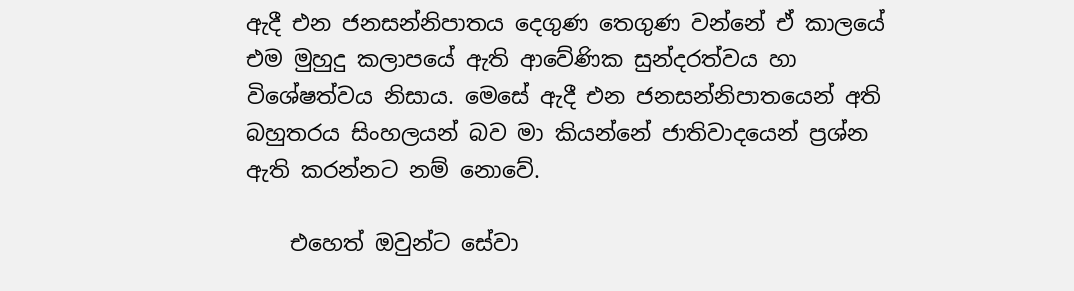ඇදී එන ජනසන්නිපාතය දෙගුණ තෙගුණ වන්නේ ඒ කාලයේ එම මුහුදු කලාපයේ ඇති ආවේණික සුන්දරත්වය හා විශේෂත්වය නිසාය. මෙසේ ඇදී එන ජනසන්නිපාතයෙන් අති බහුතරය සිංහලයන් බව මා කියන්නේ ජාතිවාදයෙන් ප්‍රශ්න ඇති කරන්නට නම් නොවේ.

    එහෙත් ඔවුන්ට සේවා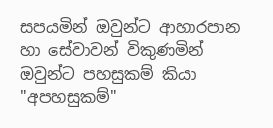සපයමින් ඔවුන්ට ආහාරපාන හා සේවාවන් විකුණමින් ඔවුන්ට පහසුකම් කියා "අපහසුකම්"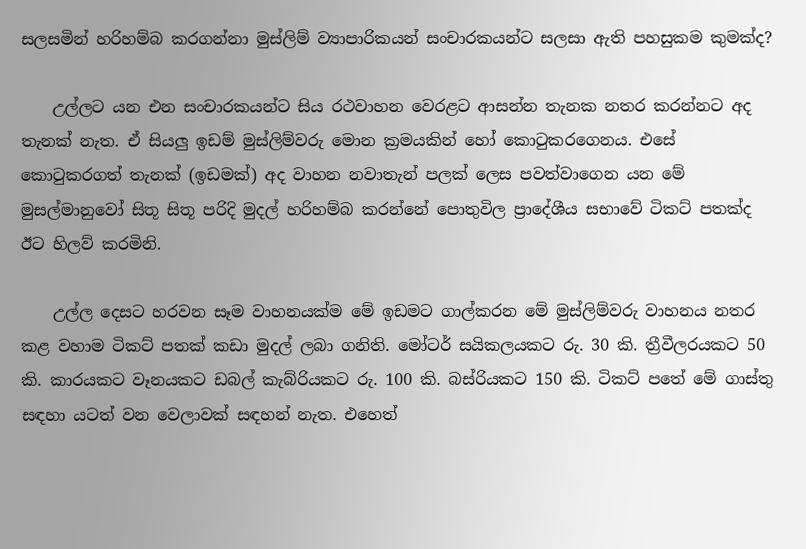සලසමින් හරිහම්බ කරගන්නා මුස්‌ලිම් ව්‍යාපාරිකයන් සංචාරකයන්ට සලසා ඇති පහසුකම කුමක්‌ද?

    උල්ලට යන එන සංචාරකයන්ට සිය රථවාහන වෙරළට ආසන්න තැනක නතර කරන්නට අද තැනක්‌ නැත. ඒ සියලු ඉඩම් මුස්‌ලිම්වරු මොන ක්‍රමයකින් හෝ කොටුකරගෙනය. එසේ කොටුකරගත් තැනක්‌ (ඉඩමක්‌) අද වාහන නවාතැන් පලක්‌ ලෙස පවත්වාගෙන යන මේ මුසල්මානුවෝ සිතූ සිතූ පරිදි මුදල් හරිහම්බ කරන්නේ පොතුවිල ප්‍රාදේශීය සභාවේ ටිකට්‌ පතක්‌ද ඊට හිලව් කරමිනි.

    උල්ල දෙසට හරවන සෑම වාහනයක්‌ම මේ ඉඩමට ගාල්කරන මේ මුස්‌ලිම්වරු වාහනය නතර කළ වහාම ටිකට්‌ පතක්‌ කඩා මුදල් ලබා ගනිති. මෝටර් සයිකලයකට රු. 30 කි. ත්‍රීවීලරයකට 50 කි. කාරයකට වෑනයකට ඩබල් කැබ්රියකට රු. 100 කි. බස්‌රියකට 150 කි. ටිකට්‌ පතේ මේ ගාස්‌තු සඳහා යටත් වන වෙලාවක්‌ සඳහන් නැත. එහෙත්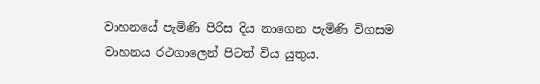වාහනයේ පැමිණි පිරිස දිය නාගෙන පැමිණි විගසම වාහනය රථගාලෙන් පිටත් විය යුතුය.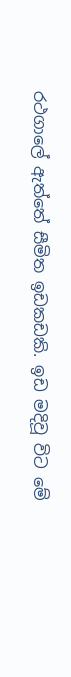රථගාලේ ඇත්තේ සීමිත ඉඩකඩකි. ඉඩ මදිවූ විට මේ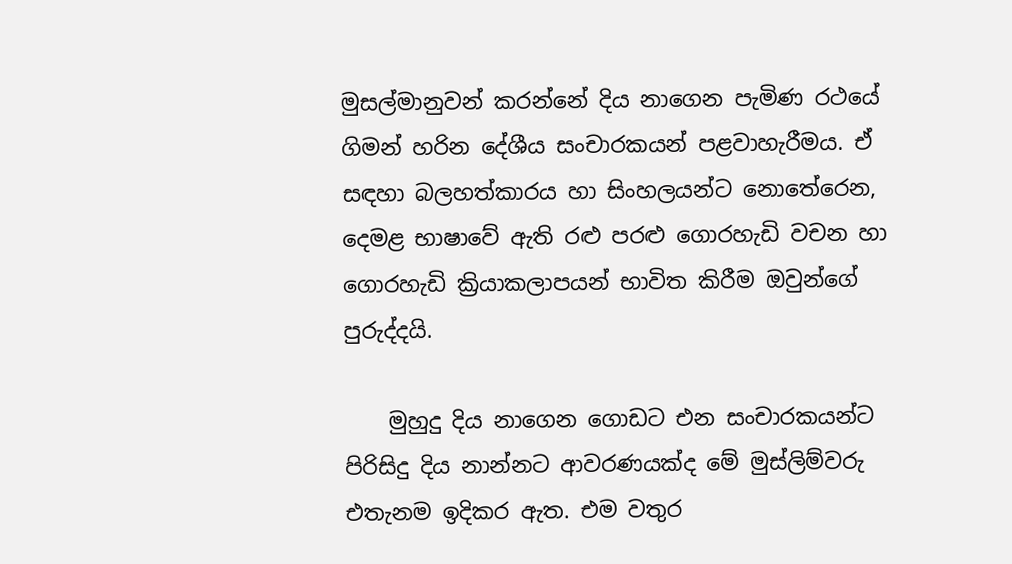මුසල්මානුවන් කරන්නේ දිය නාගෙන පැමිණ රථයේ ගිමන් හරින දේශීය සංචාරකයන් පළවාහැරීමය. ඒ සඳහා බලහත්කාරය හා සිංහලයන්ට නොතේරෙන, දෙමළ භාෂාවේ ඇති රළු පරළු ගොරහැඩි වචන හා ගොරහැඩි ක්‍රියාකලාපයන් භාවිත කිරීම ඔවුන්ගේ පුරුද්දයි.

    මුහුදු දිය නාගෙන ගොඩට එන සංචාරකයන්ට පිරිසිදු දිය නාන්නට ආවරණයක්‌ද මේ මුස්‌ලිම්වරු එතැනම ඉදිකර ඇත. එම වතුර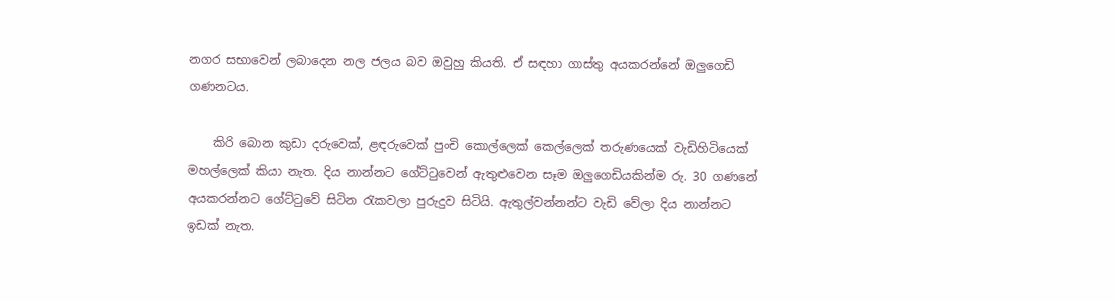නගර සභාවෙන් ලබාදෙන නල ජලය බව ඔවුහු කියති. ඒ සඳහා ගාස්‌තු අයකරන්නේ ඔලුගෙඩි ගණනටය.

    කිරි බොන කුඩා දරුවෙක්‌, ළඳරුවෙක්‌ පුංචි කොල්ලෙක්‌ කෙල්ලෙක්‌ තරුණයෙක්‌ වැඩිහිටියෙක්‌ මහල්ලෙක්‌ කියා නැත. දිය නාන්නට ගේට්‌ටුවෙන් ඇතුළුවෙන සෑම ඔලුගෙඩියකින්ම රු. 30 ගණනේ අයකරන්නට ගේට්‌ටුවේ සිටින රැකවලා පුරුදුව සිටියි. ඇතුල්වන්නන්ට වැඩි වේලා දිය නාන්නට ඉඩක්‌ නැත.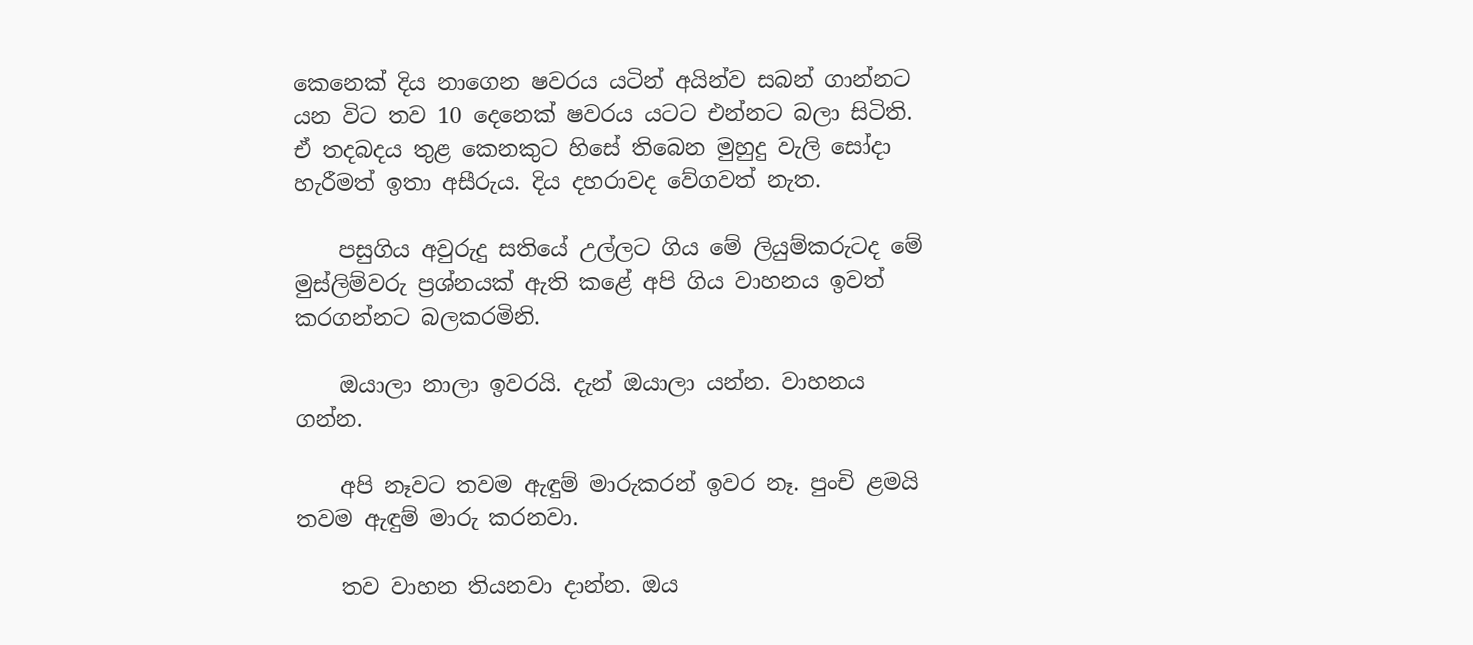කෙනෙක්‌ දිය නාගෙන ෂවරය යටින් අයින්ව සබන් ගාන්නට යන විට තව 10 දෙනෙක්‌ ෂවරය යටට එන්නට බලා සිටිති. ඒ තදබදය තුළ කෙනකුට හිසේ තිබෙන මුහුදු වැලි සෝදා හැරීමත් ඉතා අසීරුය. දිය දහරාවද වේගවත් නැත.

    පසුගිය අවුරුදු සතියේ උල්ලට ගිය මේ ලියුම්කරුටද මේ මුස්‌ලිම්වරු ප්‍රශ්නයක්‌ ඇති කළේ අපි ගිය වාහනය ඉවත් කරගන්නට බලකරමිනි.

    ඔයාලා නාලා ඉවරයි. දැන් ඔයාලා යන්න. වාහනය ගන්න.

    අපි නෑවට තවම ඇඳුම් මාරුකරන් ඉවර නෑ. පුංචි ළමයි තවම ඇඳුම් මාරු කරනවා.

    තව වාහන තියනවා දාන්න. ඔය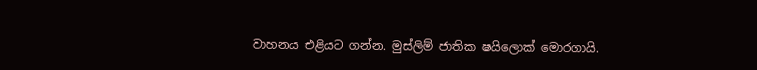වාහනය එළියට ගන්න. මුස්‌ලිම් ජාතික ෂයිලොක්‌ මොරගායි.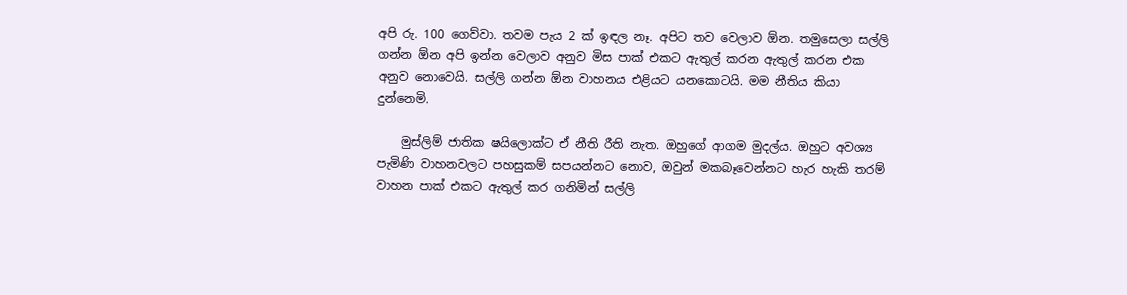අපි රු. 100 ගෙව්වා. තවම පැය 2 ක්‌ ඉඳල නෑ. අපිට තව වෙලාව ඕන. තමුසෙලා සල්ලි ගන්න ඕන අපි ඉන්න වෙලාව අනුව මිස පාක්‌ එකට ඇතුල් කරන ඇතුල් කරන එක අනුව නොවෙයි. සල්ලි ගන්න ඕන වාහනය එළියට යනකොටයි. මම නීතිය කියා දුන්නෙමි.

    මුස්‌ලිම් ජාතික ෂයිලොක්‌ට ඒ නීති රීති නැත. ඔහුගේ ආගම මුදල්ය. ඔහුට අවශ්‍ය පැමිණි වාහනවලට පහසුකම් සපයන්නට නොව, ඔවුන් මකබෑවෙන්නට හැර හැකි තරම් වාහන පාක්‌ එකට ඇතුල් කර ගනිමින් සල්ලි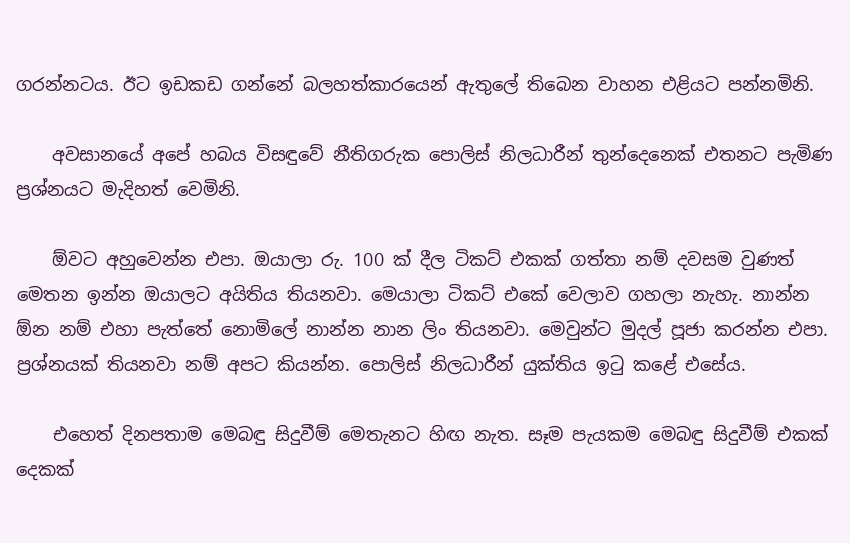ගරන්නටය. ඊට ඉඩකඩ ගන්නේ බලහත්කාරයෙන් ඇතුලේ තිබෙන වාහන එළියට පන්නමිනි.

    අවසානයේ අපේ හබය විසඳුවේ නීතිගරුක පොලිස්‌ නිලධාරීන් තුන්දෙනෙක්‌ එතනට පැමිණ ප්‍රශ්නයට මැදිහත් වෙමිනි.

    ඕවට අහුවෙන්න එපා. ඔයාලා රු. 100 ක්‌ දීල ටිකට්‌ එකක්‌ ගත්තා නම් දවසම වුණත් මෙතන ඉන්න ඔයාලට අයිතිය තියනවා. මෙයාලා ටිකට්‌ එකේ වෙලාව ගහලා නැහැ. නාන්න ඕන නම් එහා පැත්තේ නොමිලේ නාන්න නාන ලිං තියනවා. මෙවුන්ට මුදල් පූජා කරන්න එපා. ප්‍රශ්නයක්‌ තියනවා නම් අපට කියන්න. පොලිස්‌ නිලධාරීන් යුක්‌තිය ඉටු කළේ එසේය.

    එහෙත් දිනපතාම මෙබඳු සිදුවීම් මෙතැනට හිඟ නැත. සෑම පැයකම මෙබඳු සිදුවීම් එකක්‌ දෙකක්‌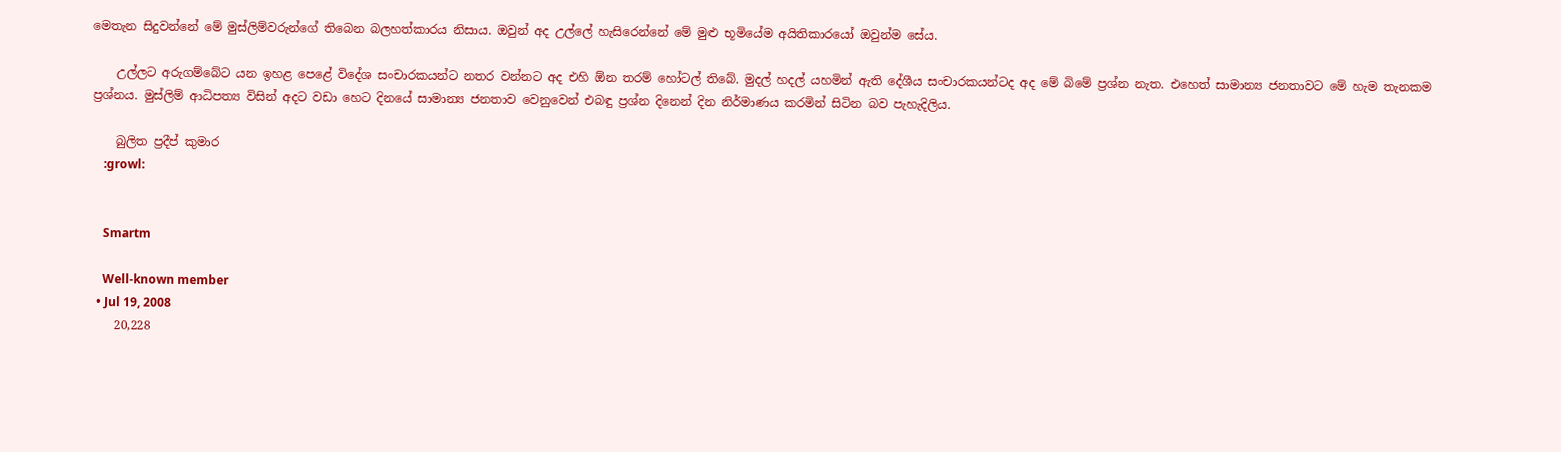මෙතැන සිදුවන්නේ මේ මුස්‌ලිම්වරුන්ගේ තිබෙන බලහත්කාරය නිසාය. ඔවුන් අද උල්ලේ හැසිරෙන්නේ මේ මුළු භූමියේම අයිතිකාරයෝ ඔවුන්ම සේය.

    උල්ලට අරුගම්බේට යන ඉහළ පෙළේ විදේශ සංචාරකයන්ට නතර වන්නට අද එහි ඕන තරම් හෝටල් තිබේ. මුදල් හදල් යහමින් ඇති දේශීය සංචාරකයන්ටද අද මේ බිමේ ප්‍රශ්න නැත. එහෙත් සාමාන්‍ය ජනතාවට මේ හැම තැනකම ප්‍රශ්නය. මුස්‌ලිම් ආධිපත්‍ය විසින් අදට වඩා හෙට දිනයේ සාමාන්‍ය ජනතාව වෙනුවෙන් එබඳු ප්‍රශ්න දිනෙන් දින නිර්මාණය කරමින් සිටින බව පැහැදිලිය.

    බුලිත ප්‍රදීප් කුමාර
    :growl:


    Smartm

    Well-known member
  • Jul 19, 2008
    20,228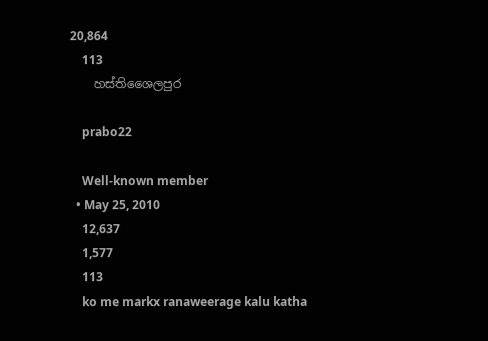20,864
    113
    හස්තිශෛලපුර

    prabo22

    Well-known member
  • May 25, 2010
    12,637
    1,577
    113
    ko me markx ranaweerage kalu katha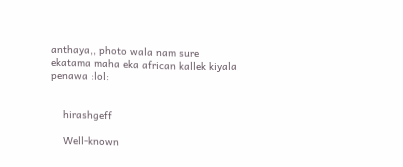anthaya,, photo wala nam sure ekatama maha eka african kallek kiyala penawa :lol:


    hirashgeff

    Well-known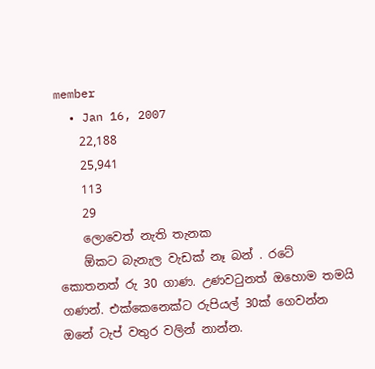member
  • Jan 16, 2007
    22,188
    25,941
    113
    29
    ලොවෙත් නැති තැනක
    ඕකට බැනැල වැඩක් නෑ බන් . රටේ කොතනත් රු 30 ගාණ. උණවටුනත් ඔහොම තමයි ගණන්. එක්කෙනෙක්ට රුපියල් 30ක් ගෙවන්න ඔනේ ටැප් වතුර වලින් නාන්න.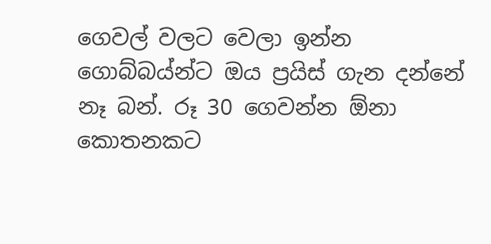ගෙවල් වලට වෙලා ඉන්න ගොබ්බය්න්ට ඔය ප්‍රයිස් ගැන දන්නේ නෑ බන්. රූ 30 ගෙවන්න ඕනා කොතනකට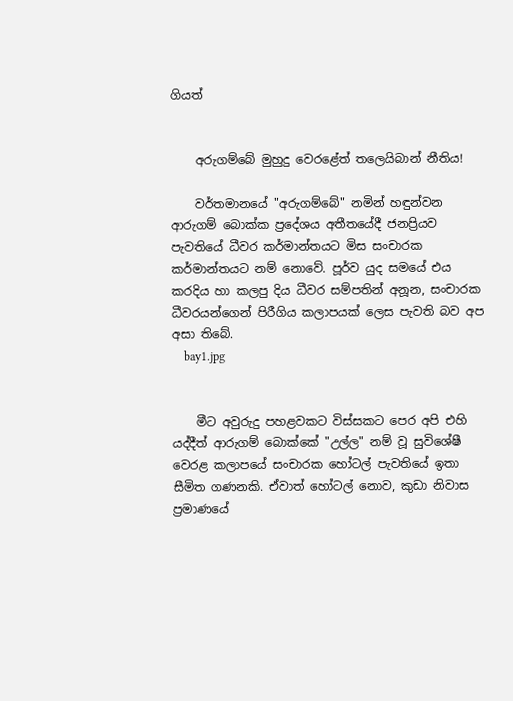ගියත්


    අරුගම්බේ මුහුදු වෙරළේත් තලෙයිබාන් නීතිය!

    වර්තමානයේ "අරුගම්බේ" නමින් හඳුන්වන ආරුගම් බොක්‌ක ප්‍රදේශය අතීතයේදී ජනප්‍රියව පැවතියේ ධීවර කර්මාන්තයට මිස සංචාරක කර්මාන්තයට නම් නොවේ. පූර්ව යුද සමයේ එය කරදිය හා කලපු දිය ධීවර සම්පතින් අනූන, සංචාරක ධීවරයන්ගෙන් පිරීගිය කලාපයක්‌ ලෙස පැවති බව අප අසා තිබේ.
    bay1.jpg


    මීට අවුරුදු පහළවකට විස්‌සකට පෙර අපි එහි යද්දීත් ආරුගම් බොක්‌කේ "උල්ල" නම් වූ සුවිශේෂී වෙරළ කලාපයේ සංචාරක හෝටල් පැවතියේ ඉතා සීමිත ගණනකි. ඒවාත් හෝටල් නොව, කුඩා නිවාස ප්‍රමාණයේ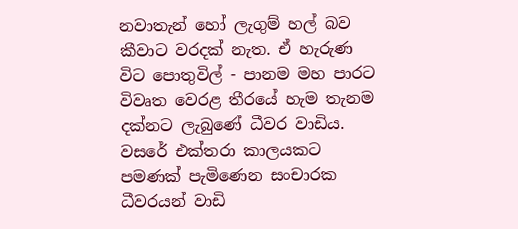නවාතැන් හෝ ලැගුම් හල් බව කීවාට වරදක්‌ නැත. ඒ හැරුණ විට පොතුවිල් - පානම මහ පාරට විවෘත වෙරළ තීරයේ හැම තැනම දක්‌නට ලැබුණේ ධීවර වාඩිය. වසරේ එක්‌තරා කාලයකට පමණක්‌ පැමිණෙන සංචාරක ධීවරයන් වාඩි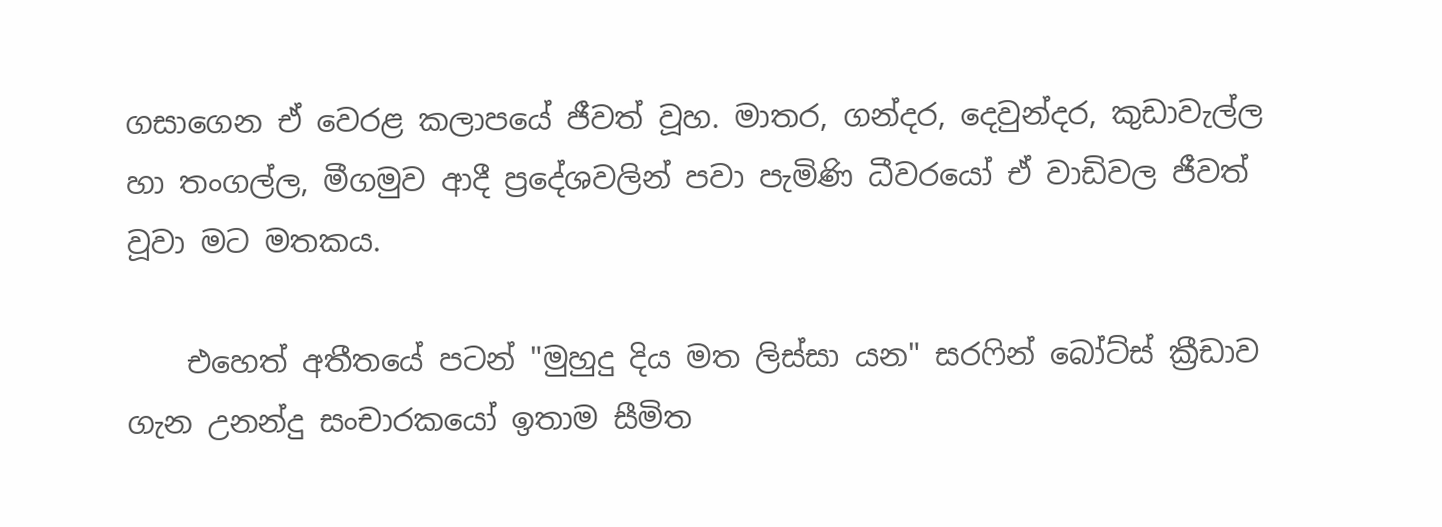ගසාගෙන ඒ වෙරළ කලාපයේ ජීවත් වූහ. මාතර, ගන්දර, දෙවුන්දර, කුඩාවැල්ල හා තංගල්ල, මීගමුව ආදී ප්‍රදේශවලින් පවා පැමිණි ධීවරයෝ ඒ වාඩිවල ජීවත් වූවා මට මතකය.

    එහෙත් අතීතයේ පටන් "මුහුදු දිය මත ලිස්‌සා යන" සරෆින් බෝට්‌ස්‌ ක්‍රීඩාව ගැන උනන්දු සංචාරකයෝ ඉතාම සීමිත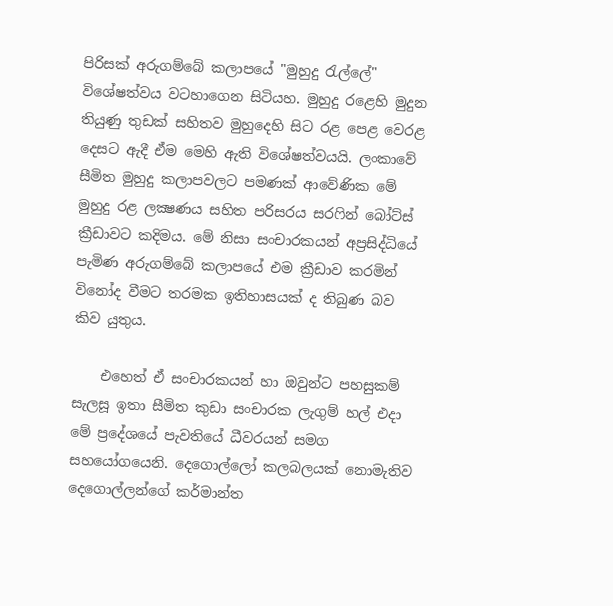පිරිසක්‌ අරුගම්බේ කලාපයේ "මුහුදු රැල්ලේ" විශේෂත්වය වටහාගෙන සිටියහ. මුහුදු රළෙහි මුදුන තියුණු තුඩක්‌ සහිතව මුහුදෙහි සිට රළ පෙළ වෙරළ දෙසට ඇදී ඒම මෙහි ඇති විශේෂත්වයයි. ලංකාවේ සීමිත මුහුදු කලාපවලට පමණක්‌ ආවේණික මේ මුහුදු රළ ලක්‍ෂණය සහිත පරිසරය සරෆින් බෝට්‌ස්‌ ක්‍රීඩාවට කදිමය. මේ නිසා සංචාරකයන් අප්‍රසිද්ධියේ පැමිණ අරුගම්බේ කලාපයේ එම ක්‍රීඩාව කරමින් විනෝද වීමට තරමක ඉතිහාසයක්‌ ද තිබුණ බව කිව යුතුය.

    එහෙත් ඒ සංචාරකයන් හා ඔවුන්ට පහසුකම් සැලසූ ඉතා සීමිත කුඩා සංචාරක ලැගුම් හල් එදා මේ ප්‍රදේශයේ පැවතියේ ධීවරයන් සමග සහයෝගයෙනි. දෙගොල්ලෝ කලබලයක්‌ නොමැතිව දෙගොල්ලන්ගේ කර්මාන්ත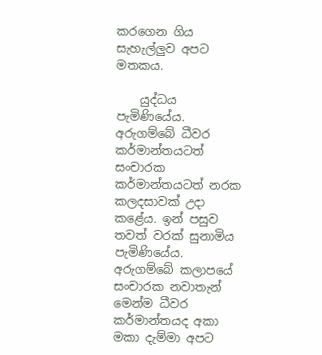කරගෙන ගිය සැහැල්ලුව අපට මතකය.

    යුද්ධය පැමිණියේය. අරුගම්බේ ධීවර කර්මාන්තයටත් සංචාරක කර්මාන්තයටත් නරක කලදසාවක්‌ උදා කළේය. ඉන් පසුව තවත් වරක්‌ සුනාමිය පැමිණියේය. අරුගම්බේ කලාපයේ සංචාරක නවාතැන් මෙන්ම ධීවර කර්මාන්තයද අකා මකා දැම්මා අපට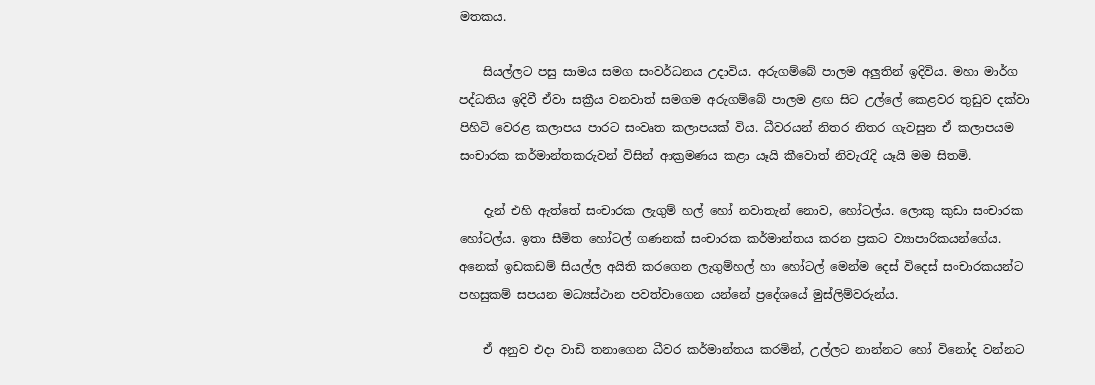මතකය.

    සියල්ලට පසු සාමය සමග සංවර්ධනය උදාවිය. අරුගම්බේ පාලම අලුතින් ඉදිවිය. මහා මාර්ග පද්ධතිය ඉදිවී ඒවා සක්‍රීය වනවාත් සමගම අරුගම්බේ පාලම ළඟ සිට උල්ලේ කෙළවර තුඩුව දක්‌වා පිහිටි වෙරළ කලාපය පාරට සංවෘත කලාපයක්‌ විය. ධීවරයන් නිතර නිතර ගැවසුන ඒ කලාපයම සංචාරක කර්මාන්තකරුවන් විසින් ආක්‍රමණය කළා යෑයි කීවොත් නිවැරැදි යෑයි මම සිතමි.

    දැන් එහි ඇත්තේ සංචාරක ලැගුම් හල් හෝ නවාතැන් නොව, හෝටල්ය. ලොකු කුඩා සංචාරක හෝටල්ය. ඉතා සීමිත හෝටල් ගණනක්‌ සංචාරක කර්මාන්තය කරන ප්‍රකට ව්‍යාපාරිකයන්ගේය. අනෙක්‌ ඉඩකඩම් සියල්ල අයිති කරගෙන ලැගුම්හල් හා හෝටල් මෙන්ම දෙස්‌ විදෙස්‌ සංචාරකයන්ට පහසුකම් සපයන මධ්‍යස්‌ථාන පවත්වාගෙන යන්නේ ප්‍රදේශයේ මුස්‌ලිම්වරුන්ය.

    ඒ අනුව එදා වාඩි තනාගෙන ධීවර කර්මාන්තය කරමින්, උල්ලට නාන්නට හෝ විනෝද වන්නට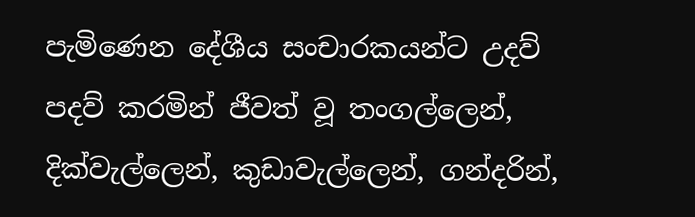පැමිණෙන දේශීය සංචාරකයන්ට උදව් පදව් කරමින් ජීවත් වූ තංගල්ලෙන්, දික්‌වැල්ලෙන්, කුඩාවැල්ලෙන්, ගන්දරින්,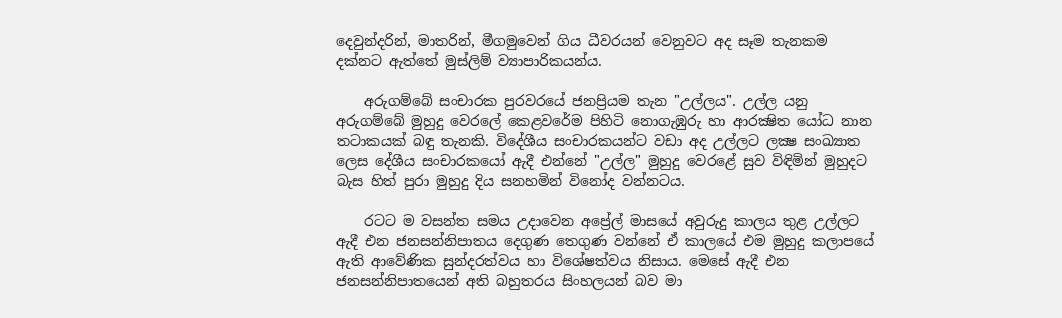දෙවුන්දරින්, මාතරින්, මීගමුවෙන් ගිය ධීවරයන් වෙනුවට අද සෑම තැනකම දක්‌නට ඇත්තේ මුස්‌ලිම් ව්‍යාපාරිකයන්ය.

    අරුගම්බේ සංචාරක පුරවරයේ ජනප්‍රියම තැන "උල්ලය". උල්ල යනු අරුගම්බේ මුහුදු වෙරලේ කෙළවරේම පිහිටි නොගැඹුරු හා ආරක්‍ෂිත යෝධ නාන තටාකයක්‌ බඳු තැනකි. විදේශීය සංචාරකයන්ට වඩා අද උල්ලට ලක්‍ෂ සංඛ්‍යාත ලෙස දේශීය සංචාරකයෝ ඇදී එන්නේ "උල්ල" මුහුදු වෙරළේ සුව විඳිමින් මුහුදට බැස හිත් පුරා මුහුදු දිය සනහමින් විනෝද වන්නටය.

    රටට ම වසන්ත සමය උදාවෙන අප්‍රේල් මාසයේ අවුරුදු කාලය තුළ උල්ලට ඇදී එන ජනසන්නිපාතය දෙගුණ තෙගුණ වන්නේ ඒ කාලයේ එම මුහුදු කලාපයේ ඇති ආවේණික සුන්දරත්වය හා විශේෂත්වය නිසාය. මෙසේ ඇදී එන ජනසන්නිපාතයෙන් අති බහුතරය සිංහලයන් බව මා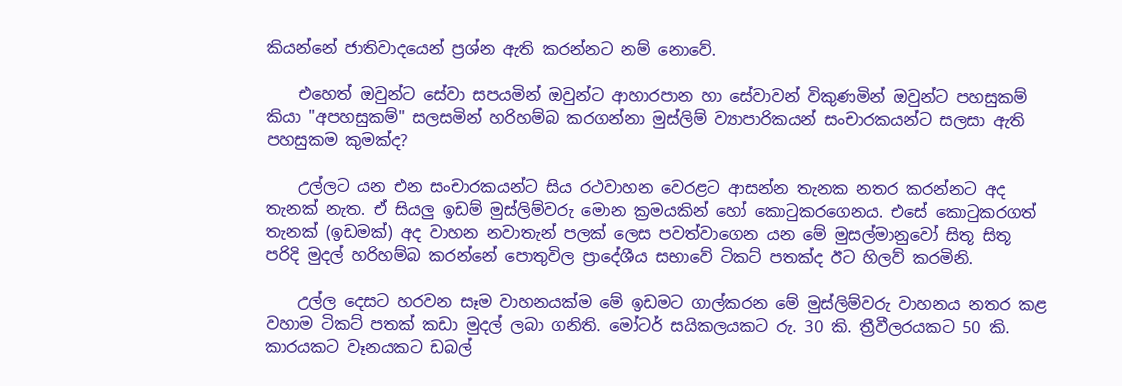කියන්නේ ජාතිවාදයෙන් ප්‍රශ්න ඇති කරන්නට නම් නොවේ.

    එහෙත් ඔවුන්ට සේවා සපයමින් ඔවුන්ට ආහාරපාන හා සේවාවන් විකුණමින් ඔවුන්ට පහසුකම් කියා "අපහසුකම්" සලසමින් හරිහම්බ කරගන්නා මුස්‌ලිම් ව්‍යාපාරිකයන් සංචාරකයන්ට සලසා ඇති පහසුකම කුමක්‌ද?

    උල්ලට යන එන සංචාරකයන්ට සිය රථවාහන වෙරළට ආසන්න තැනක නතර කරන්නට අද තැනක්‌ නැත. ඒ සියලු ඉඩම් මුස්‌ලිම්වරු මොන ක්‍රමයකින් හෝ කොටුකරගෙනය. එසේ කොටුකරගත් තැනක්‌ (ඉඩමක්‌) අද වාහන නවාතැන් පලක්‌ ලෙස පවත්වාගෙන යන මේ මුසල්මානුවෝ සිතූ සිතූ පරිදි මුදල් හරිහම්බ කරන්නේ පොතුවිල ප්‍රාදේශීය සභාවේ ටිකට්‌ පතක්‌ද ඊට හිලව් කරමිනි.

    උල්ල දෙසට හරවන සෑම වාහනයක්‌ම මේ ඉඩමට ගාල්කරන මේ මුස්‌ලිම්වරු වාහනය නතර කළ වහාම ටිකට්‌ පතක්‌ කඩා මුදල් ලබා ගනිති. මෝටර් සයිකලයකට රු. 30 කි. ත්‍රීවීලරයකට 50 කි. කාරයකට වෑනයකට ඩබල්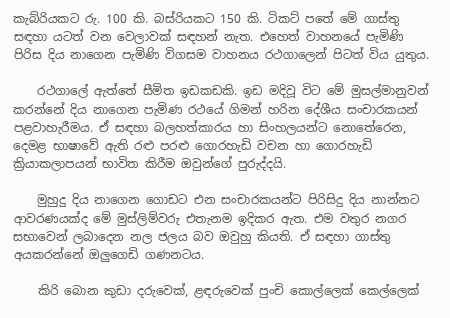කැබ්රියකට රු. 100 කි. බස්‌රියකට 150 කි. ටිකට්‌ පතේ මේ ගාස්‌තු සඳහා යටත් වන වෙලාවක්‌ සඳහන් නැත. එහෙත් වාහනයේ පැමිණි පිරිස දිය නාගෙන පැමිණි විගසම වාහනය රථගාලෙන් පිටත් විය යුතුය.

    රථගාලේ ඇත්තේ සීමිත ඉඩකඩකි. ඉඩ මදිවූ විට මේ මුසල්මානුවන් කරන්නේ දිය නාගෙන පැමිණ රථයේ ගිමන් හරින දේශීය සංචාරකයන් පළවාහැරීමය. ඒ සඳහා බලහත්කාරය හා සිංහලයන්ට නොතේරෙන, දෙමළ භාෂාවේ ඇති රළු පරළු ගොරහැඩි වචන හා ගොරහැඩි ක්‍රියාකලාපයන් භාවිත කිරීම ඔවුන්ගේ පුරුද්දයි.

    මුහුදු දිය නාගෙන ගොඩට එන සංචාරකයන්ට පිරිසිදු දිය නාන්නට ආවරණයක්‌ද මේ මුස්‌ලිම්වරු එතැනම ඉදිකර ඇත. එම වතුර නගර සභාවෙන් ලබාදෙන නල ජලය බව ඔවුහු කියති. ඒ සඳහා ගාස්‌තු අයකරන්නේ ඔලුගෙඩි ගණනටය.

    කිරි බොන කුඩා දරුවෙක්‌, ළඳරුවෙක්‌ පුංචි කොල්ලෙක්‌ කෙල්ලෙක්‌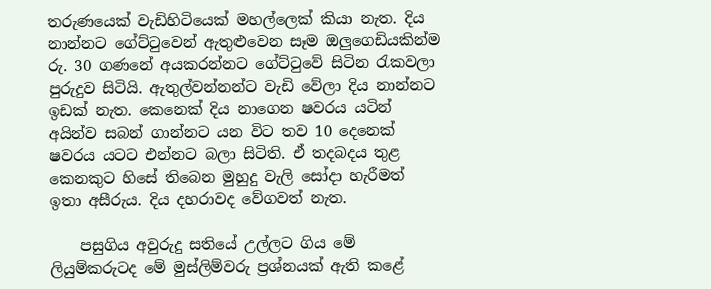තරුණයෙක්‌ වැඩිහිටියෙක්‌ මහල්ලෙක්‌ කියා නැත. දිය නාන්නට ගේට්‌ටුවෙන් ඇතුළුවෙන සෑම ඔලුගෙඩියකින්ම රු. 30 ගණනේ අයකරන්නට ගේට්‌ටුවේ සිටින රැකවලා පුරුදුව සිටියි. ඇතුල්වන්නන්ට වැඩි වේලා දිය නාන්නට ඉඩක්‌ නැත. කෙනෙක්‌ දිය නාගෙන ෂවරය යටින් අයින්ව සබන් ගාන්නට යන විට තව 10 දෙනෙක්‌ ෂවරය යටට එන්නට බලා සිටිති. ඒ තදබදය තුළ කෙනකුට හිසේ තිබෙන මුහුදු වැලි සෝදා හැරීමත් ඉතා අසීරුය. දිය දහරාවද වේගවත් නැත.

    පසුගිය අවුරුදු සතියේ උල්ලට ගිය මේ ලියුම්කරුටද මේ මුස්‌ලිම්වරු ප්‍රශ්නයක්‌ ඇති කළේ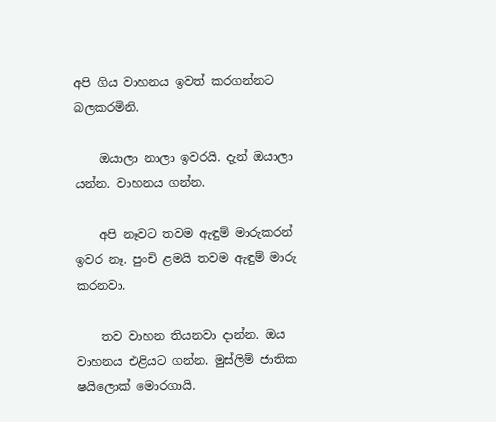අපි ගිය වාහනය ඉවත් කරගන්නට බලකරමිනි.

    ඔයාලා නාලා ඉවරයි. දැන් ඔයාලා යන්න. වාහනය ගන්න.

    අපි නෑවට තවම ඇඳුම් මාරුකරන් ඉවර නෑ. පුංචි ළමයි තවම ඇඳුම් මාරු කරනවා.

    තව වාහන තියනවා දාන්න. ඔය වාහනය එළියට ගන්න. මුස්‌ලිම් ජාතික ෂයිලොක්‌ මොරගායි.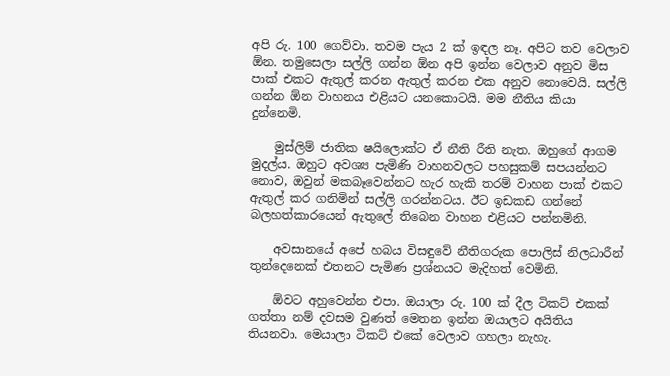අපි රු. 100 ගෙව්වා. තවම පැය 2 ක්‌ ඉඳල නෑ. අපිට තව වෙලාව ඕන. තමුසෙලා සල්ලි ගන්න ඕන අපි ඉන්න වෙලාව අනුව මිස පාක්‌ එකට ඇතුල් කරන ඇතුල් කරන එක අනුව නොවෙයි. සල්ලි ගන්න ඕන වාහනය එළියට යනකොටයි. මම නීතිය කියා දුන්නෙමි.

    මුස්‌ලිම් ජාතික ෂයිලොක්‌ට ඒ නීති රීති නැත. ඔහුගේ ආගම මුදල්ය. ඔහුට අවශ්‍ය පැමිණි වාහනවලට පහසුකම් සපයන්නට නොව, ඔවුන් මකබෑවෙන්නට හැර හැකි තරම් වාහන පාක්‌ එකට ඇතුල් කර ගනිමින් සල්ලි ගරන්නටය. ඊට ඉඩකඩ ගන්නේ බලහත්කාරයෙන් ඇතුලේ තිබෙන වාහන එළියට පන්නමිනි.

    අවසානයේ අපේ හබය විසඳුවේ නීතිගරුක පොලිස්‌ නිලධාරීන් තුන්දෙනෙක්‌ එතනට පැමිණ ප්‍රශ්නයට මැදිහත් වෙමිනි.

    ඕවට අහුවෙන්න එපා. ඔයාලා රු. 100 ක්‌ දීල ටිකට්‌ එකක්‌ ගත්තා නම් දවසම වුණත් මෙතන ඉන්න ඔයාලට අයිතිය තියනවා. මෙයාලා ටිකට්‌ එකේ වෙලාව ගහලා නැහැ.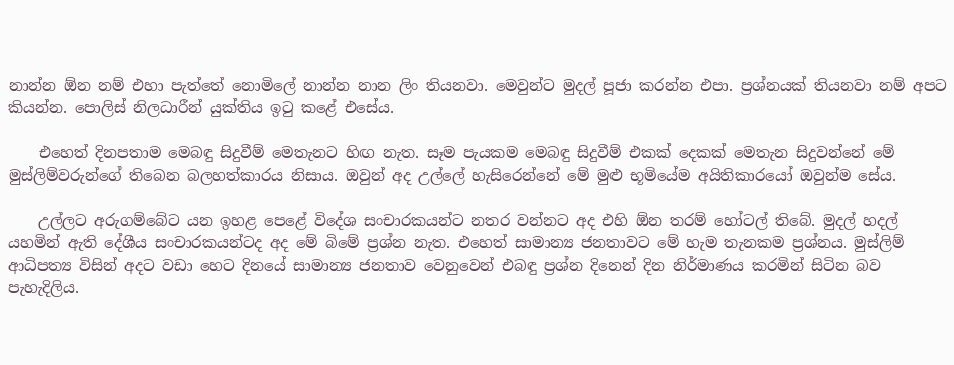නාන්න ඕන නම් එහා පැත්තේ නොමිලේ නාන්න නාන ලිං තියනවා. මෙවුන්ට මුදල් පූජා කරන්න එපා. ප්‍රශ්නයක්‌ තියනවා නම් අපට කියන්න. පොලිස්‌ නිලධාරීන් යුක්‌තිය ඉටු කළේ එසේය.

    එහෙත් දිනපතාම මෙබඳු සිදුවීම් මෙතැනට හිඟ නැත. සෑම පැයකම මෙබඳු සිදුවීම් එකක්‌ දෙකක්‌ මෙතැන සිදුවන්නේ මේ මුස්‌ලිම්වරුන්ගේ තිබෙන බලහත්කාරය නිසාය. ඔවුන් අද උල්ලේ හැසිරෙන්නේ මේ මුළු භූමියේම අයිතිකාරයෝ ඔවුන්ම සේය.

    උල්ලට අරුගම්බේට යන ඉහළ පෙළේ විදේශ සංචාරකයන්ට නතර වන්නට අද එහි ඕන තරම් හෝටල් තිබේ. මුදල් හදල් යහමින් ඇති දේශීය සංචාරකයන්ටද අද මේ බිමේ ප්‍රශ්න නැත. එහෙත් සාමාන්‍ය ජනතාවට මේ හැම තැනකම ප්‍රශ්නය. මුස්‌ලිම් ආධිපත්‍ය විසින් අදට වඩා හෙට දිනයේ සාමාන්‍ය ජනතාව වෙනුවෙන් එබඳු ප්‍රශ්න දිනෙන් දින නිර්මාණය කරමින් සිටින බව පැහැදිලිය.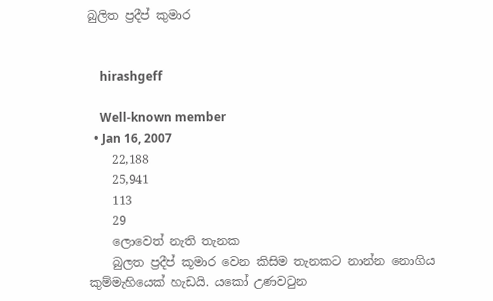බුලිත ප්‍රදීප් කුමාර


    hirashgeff

    Well-known member
  • Jan 16, 2007
    22,188
    25,941
    113
    29
    ලොවෙත් නැති තැනක
    බුලත ප්‍රදීප් කූමාර වෙන කිසිම තැනකට නාන්න නොගිය කුම්මැහියෙක් හැඩයි. යකෝ උණවටුන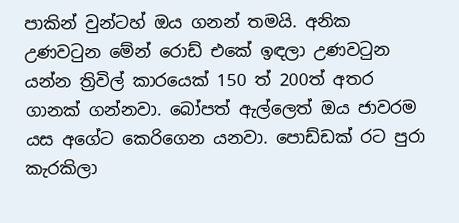පාකින් වුන්ටහ් ඔය ගනන් තමයි. අනික උණවටුන මේන් රොඩ් එකේ ඉඳලා උණවටුන යන්න ත්‍රිවිල් කාරයෙක් 150 ත් 200ත් අතර ගානක් ගන්නවා. බෝපත් ඇල්ලෙත් ඔය ජාවරම යස අගේට කෙරිගෙන යනවා. පොඩ්ඩක් රට පුරා කැරකිලා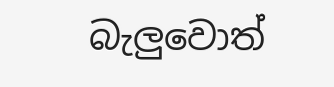බැලුවොත්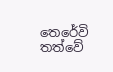තෙරේවි තත්වේ